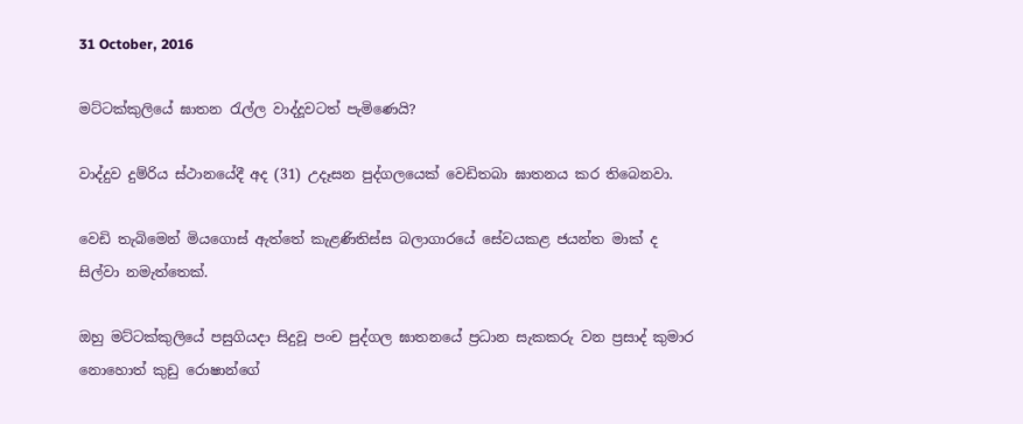31 October, 2016

මට්ටක්කුලියේ ඝාතන රැල්ල වාද්දූවටත් පැමිණෙයි?

වාද්දුව දුම්රිය ස්ථානයේදී අද (31) උදෑසන පුද්ගලයෙක් වෙඩිතබා ඝාතනය කර තිබෙනවා.

වෙඩි තැබිමෙන් මියගොස් ඇත්තේ කැළණිතිස්ස බලාගාරයේ සේවයකළ ජයන්ත මාක් ද සිල්වා නමැත්තෙක්.

ඔහු මට්ටක්කුලියේ පසුගියදා සිදුවූ පංච පුද්ගල ඝාතනයේ ප්‍ර‍ධාන සැකකරු වන ප්‍රසාද් කුමාර නොහොත් කුඩු රොෂාන්ගේ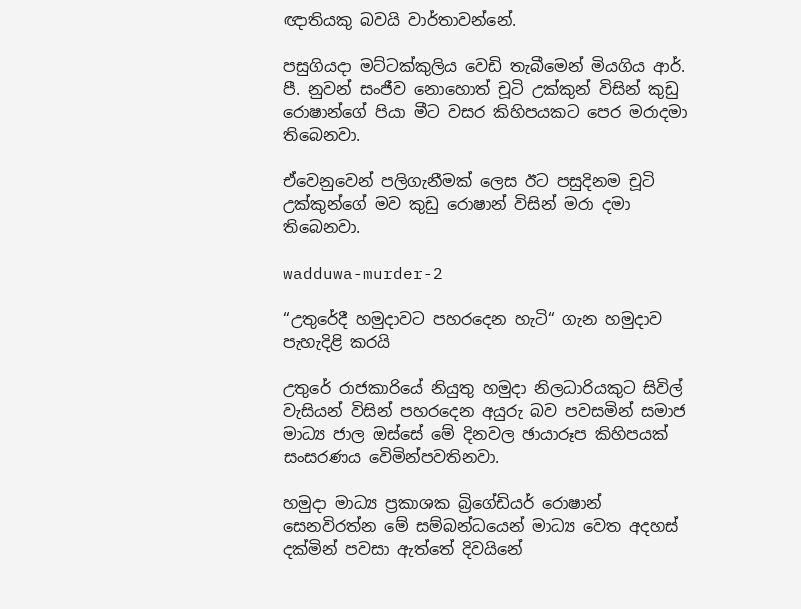ඥාතියකු බවයි වාර්තාවන්නේ.

පසුගියදා මට්ටක්කුලිය වෙඩි තැබීමෙන් මියගිය ආර්. පී. නුවන් සංජීව නොහොත් චූටි උක්කුන් විසින් කුඩු රොෂාන්ගේ පියා මීට වසර කිහිපයකට පෙර මරාදමා තිබෙනවා.

ඒවෙනුවෙන් පලිගැනීමක් ලෙස ඊට පසුදිනම චූටි උක්කුන්ගේ මව කුඩු රොෂාන් විසින් මරා දමා තිබෙනවා.

wadduwa-murder-2

“උතුරේදී හමුදාවට පහරදෙන හැටි“ ගැන හමුදාව පැහැදිළි කරයි

උතුරේ රාජකාරියේ නියුතු හමුදා නිලධාරියකුට සිවිල් වැසියන් විසින් පහරදෙන අයුරු බව පවසමින් සමාජ මාධ්‍ය ජාල ඔස්සේ මේ දිනවල ඡායාරූප කිහිපයක් සංසරණය වෙිමින්පවතිනවා.

හමුදා මාධ්‍ය ප්‍ර‍කාශක බ්‍රිගේඩියර් රොෂාන් සෙනවිරත්න මේ සම්බන්ධයෙන් මාධ්‍ය වෙත අදහස් දක්මින් පවසා ඇත්තේ දිවයිනේ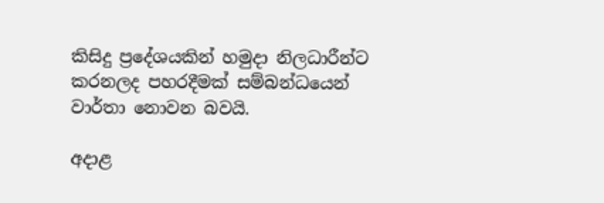කිසිදු ප්‍රදේශයකින් හමුදා නිලධාරීන්ට කරනලද පහරදීමක් සම්බන්ධයෙන් වාර්තා නොවන බවයි.

අදාළ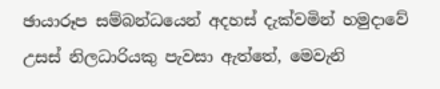ඡායාරූප සම්බන්ධයෙන් අදහස් දැක්වමින් හමුදාවේ උසස් නිලධාරියකු පැවසා ඇත්තේ, මෙවැනි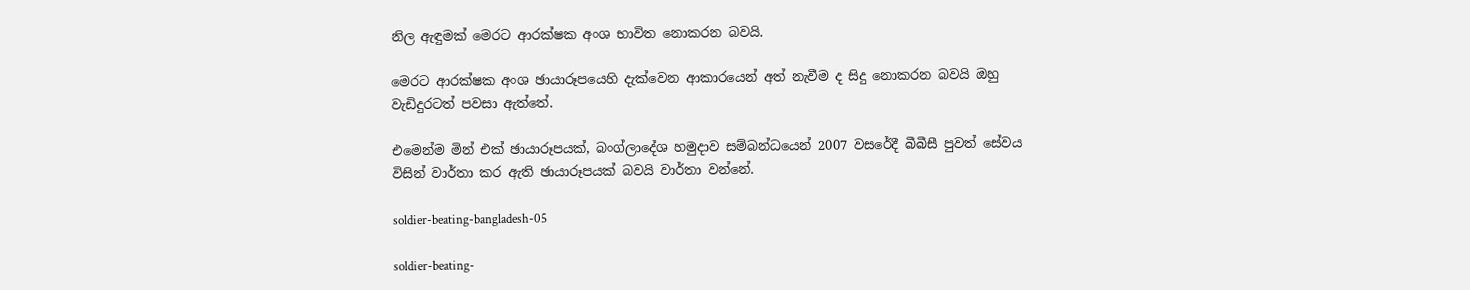නිල ඇඳුමක් මෙරට ආරක්ෂක අංශ භාවිත නොකරන බවයි.

මෙරට ආරක්ෂක අංශ ඡායාරූපයෙහි දැක්වෙන ආකාරයෙන් අත් නැවීම ද සිදු නොකරන බවයි ඔහු වැඩිදුරටත් පවසා ඇත්තේ.

එමෙන්ම මින් එක් ඡායාරූපයක්, බංග්ලාදේශ හමුදාව සම්බන්ධයෙන් 2007 වසරේදී බීබීසී පුවත් සේවය විසින් වාර්තා කර ඇති ඡායාරූපයක් බවයි වාර්තා වන්නේ.

soldier-beating-bangladesh-05

soldier-beating-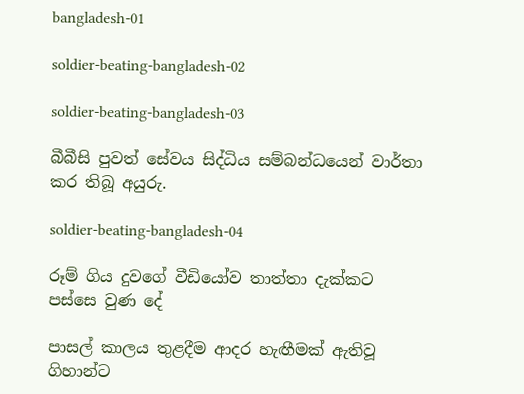bangladesh-01

soldier-beating-bangladesh-02

soldier-beating-bangladesh-03

බීබීසි පුවත් සේවය සිද්ධිය සම්බන්ධයෙන් වාර්තා කර තිබූ අයුරු.

soldier-beating-bangladesh-04

රූම් ගිය දුවගේ වීඩියෝව තාත්තා දැක්කට පස්සෙ වුණ දේ

පාසල් කාලය තුළදීම ආදර හැඟීමක් ඇතිවූ ගිහාන්ට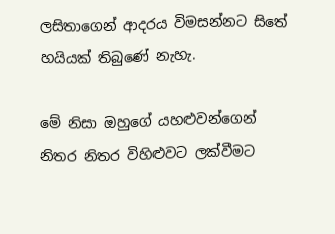ලසිතාගෙන් ආදරය විමසන්නට සිතේ හයියක් තිබුණේ නැහැ.

මේ නිසා ඔහුගේ යහළුවන්ගෙන් නිතර නිතර විහිළුවට ලක්වීමට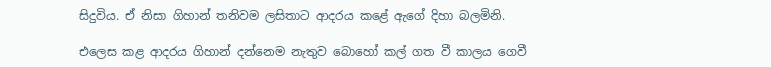සිදුවිය. ඒ නිසා ගිහාන් තනිවම ලසිතාට ආදරය කළේ ඇගේ දිහා බලමිනි.

එලෙස කළ ආදරය ගිහාන් දන්නෙම නැතුව බොහෝ කල් ගත වී කාලය ගෙවී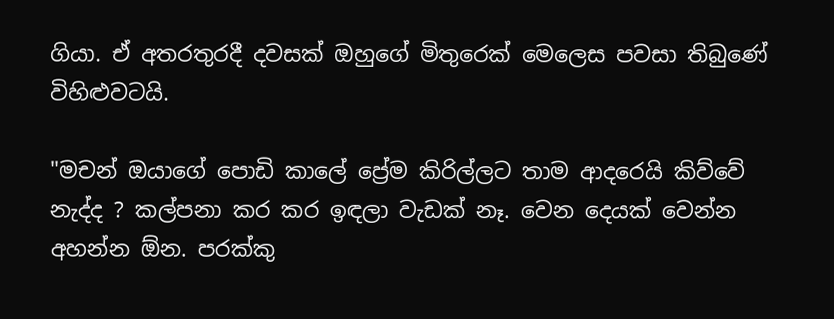ගියා. ඒ අතරතුරදී දවසක් ඔහුගේ මිතුරෙක් මෙලෙස පවසා තිබුණේ විහිළුවටයි.

"මචන් ඔයාගේ පොඩි කාලේ ප්‍රේම කිරිල්ලට තාම ආදරෙයි කිව්වේ නැද්ද ? කල්පනා කර කර ඉඳලා වැඩක් නෑ. වෙන දෙයක් වෙන්න අහන්න ඕන. පරක්කු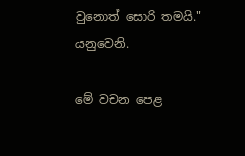වුනොත් සොරි තමයි." යනුවෙනි.

මේ වචන පෙළ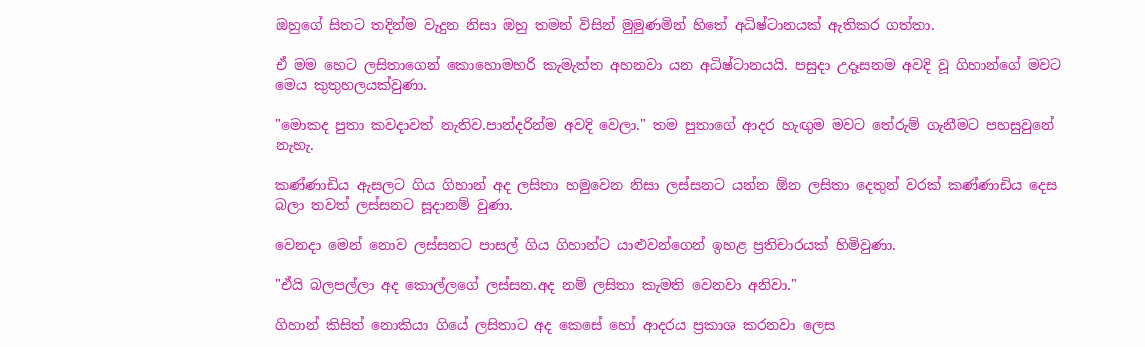ඔහුගේ සිතට තදින්ම වැදුන නිසා ඔහු තමන් විසින් මුමුණමින් හිතේ අධිෂ්ටානයක් ඇතිකර ගත්තා.

ඒ මම හෙට ලසිතාගෙන් කොහොමහරි කැමැත්ත අහනවා යන අධිෂ්ටානයයි. පසුදා උදෑසනම අවදි වූ ගිහාන්ගේ මවට මෙය කුතුහලයක්වුණා.

"මොකද පුතා කවදාවත් නැතිව.පාන්දරින්ම අවදි වෙලා." තම පුතාගේ ආදර හැඟුම මවට තේරුම් ගැනීමට පහසුවුනේ නැහැ.

කණ්ණාඩිය ඇසලට ගිය ගිහාන් අද ලසිතා හමුවෙන නිසා ලස්සනට යන්න ඕන ලසිතා දෙතුන් වරක් කණ්ණාඩිය දෙස බලා තවත් ලස්සනට සූදානම් වුණා.

වෙනදා මෙන් නොව ලස්සනට පාසල් ගිය ගිහාන්ට යාළුවන්ගෙන් ඉහළ ප්‍රතිචාරයක් හිමිවුණා.

"ඒයි බලපල්ලා අද කොල්ලගේ ලස්සන.අද නම් ලසිතා කැමති වෙනවා අනිවා."

ගිහාන් කිසිත් නොකියා ගියේ ලසිතාට අද කෙසේ හෝ ආදරය ප්‍රකාශ කරනවා ලෙස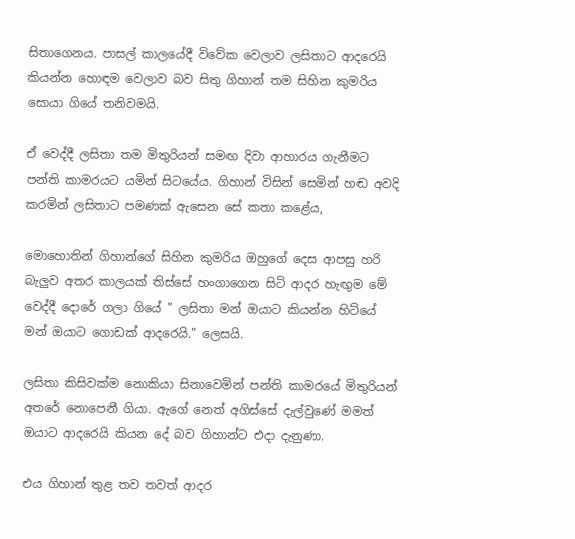සිතාගෙනය. පාසල් කාලයේදී විවේක වෙලාව ලසිතාට ආදරෙයි කියන්න හොඳම වෙලාව බව සිතු ගිහාන් තම සිහින කුමරිය සොයා ගියේ තනිවමයි.

ඒ වෙද්දී ලසිතා තම මිතුරියන් සමඟ දිවා ආහාරය ගැනීමට පන්ති කාමරයට යමින් සිටයේය. ගිහාන් විසින් සෙමින් හඬ අවදි කරමින් ලසිතාට පමණක් ඇසෙන සේ කතා කළේය,

මොහොතින් ගිහාන්ගේ සිහින කුමරිය ඔහුගේ දෙස ආපසු හරි බැලුව අතර කාලයක් තිස්සේ හංගාගෙන සිටි ආදර හැඟුම මේ වෙද්දී දොරේ ගලා ගියේ " ලසිතා මන් ඔයාට කියන්න හිට්යේ මන් ඔයාට ගොඩක් ආදරෙයි." ලෙසයි.

ලසිතා කිසිවක්ම නොකියා සිනාවෙමින් පන්ති කාමරයේ මිතුරියන් අතරේ නොපෙනී ගියා. ඇගේ නෙත් අගිස්සේ දැල්වුණේ මමත් ඔයාට ආදරෙයි කියන දේ බව ගිහාන්ට එදා දැනුණා.

එය ගිහාන් තුළ තව තවත් ආදර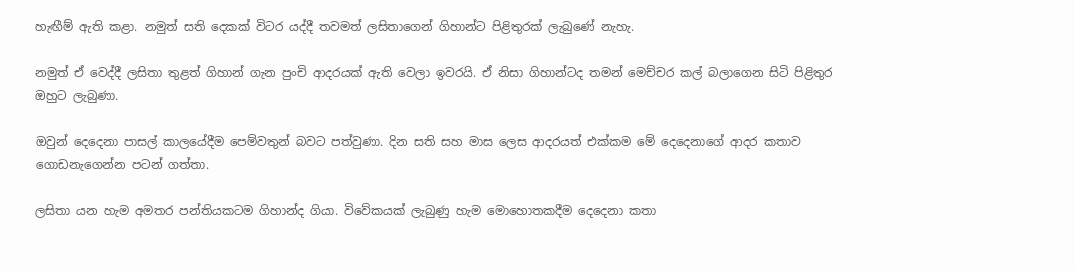හැඟීම් ඇති කළා. නමුත් සති දෙකක් විටර යද්දී තවමත් ලසිතාගෙන් ගිහාන්ට පිළිතුරක් ලැබුණේ නැහැ.

නමුත් ඒ වෙද්දී ලසිතා තුළත් ගිහාන් ගැන පුංචි ආදරයක් ඇති වෙලා ඉවරයි. ඒ නිසා ගිහාන්ටද තමන් මෙච්චර කල් බලාගෙන සිටි පිළිතුර ඔහුට ලැබුණා.

ඔවුන් දෙදෙනා පාසල් කාලයේදීම පෙම්වතුන් බවට පත්වුණා. දින සති සහ මාස ලෙස ආදරයත් එක්කම මේ දෙදෙනාගේ ආදර කතාව ගොඩනැගෙන්න පටන් ගත්තා.

ලසිතා යන හැම අමතර පන්තියකටම ගිහාන්ද ගියා. විවේකයක් ලැබුණු හැම මොහොතකදීම දෙදෙනා කතා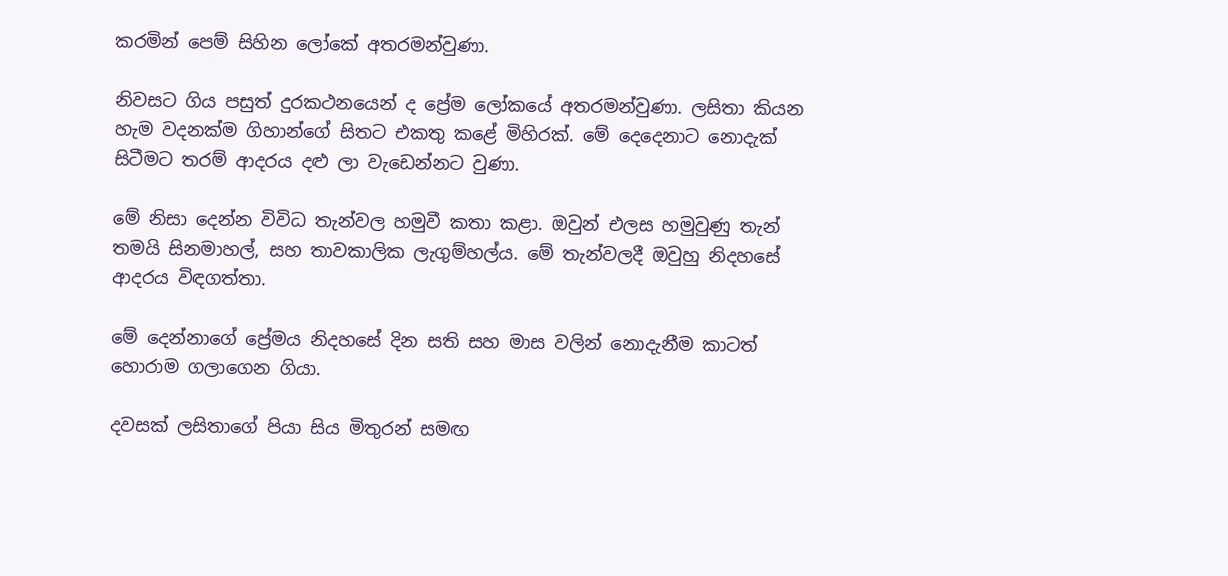කරමින් පෙම් සිහින ලෝකේ අතරමන්වුණා.

නිවසට ගිය පසුත් දුරකථනයෙන් ද ප්‍රේම ලෝකයේ අතරමන්වුණා. ලසිතා කියන හැම වදනක්ම ගිහාන්ගේ සිතට එකතු කළේ මිහිරක්. මේ දෙදෙනාට නොදැක් සිටීමට තරම් ආදරය දළු ලා වැඩෙන්නට වුණා.

මේ නිසා දෙන්න විවිධ තැන්වල හමුවී කතා කළා. ඔවුන් එලස හමුවුණු තැන් තමයි සිනමාහල්, සහ තාවකාලික ලැගුම්හල්ය. මේ තැන්වලදී ඔවුහු නිදහසේ ආදරය විඳගත්තා.

මේ දෙන්නාගේ ප්‍රේමය නිදහසේ දින සති සහ මාස වලින් නොදැනීම කාටත් හොරාම ගලාගෙන ගියා.

දවසක් ලසිතාගේ පියා සිය මිතුරන් සමඟ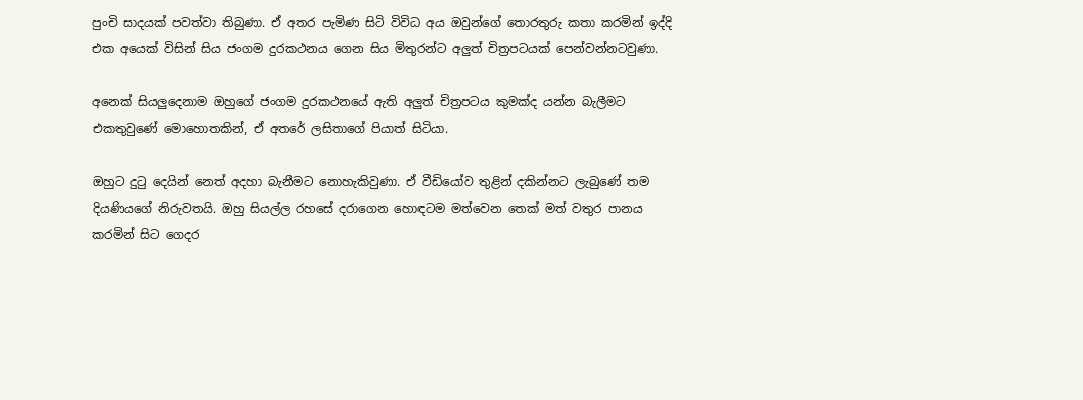පුංචි සාදයක් පවත්වා තිබුණා. ඒ අතර පැමිණ සිටි විවිධ අය ඔවුන්ගේ තොරතුරු කතා කරමින් ඉද්දි එක අයෙක් විසින් සිය ජංගම දුරකථනය ගෙන සිය මිතුරන්ට අලුත් චිත්‍රපටයක් පෙන්වන්නටවුණා.

අනෙක් සියලුදෙනාම ඔහුගේ ජංගම දුරකථනයේ ඇති අලුත් චිත්‍රපටය කුමක්ද යන්න බැලීමට එකතුවුණේ මොහොතකින්, ඒ අතරේ ලසිතාගේ පියාත් සිටියා.

ඔහුට දුටු දෙයින් නෙත් අදහා බැනීමට නොහැකිවුණා. ඒ වීඩියෝව තුළින් දකින්නට ලැබුණේ තම දියණියගේ නිරුවතයි. ඔහු සියල්ල රහසේ දරාගෙන හොඳටම මත්වෙන තෙක් මත් වතුර පානය කරමින් සිට ගෙදර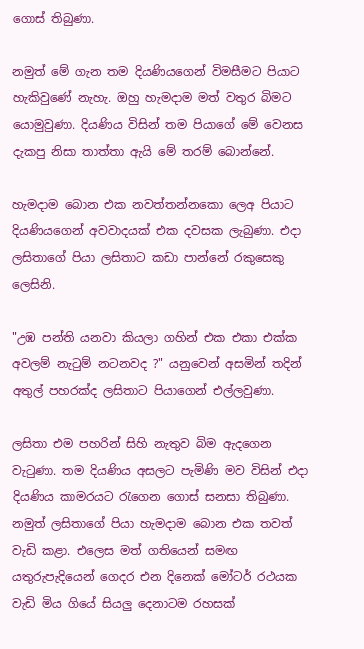ගොස් තිබුණා.

නමුත් මේ ගැන තම දියණියගෙන් විමසීමට පියාට හැකිවුණේ නැහැ. ඔහු හැමදාම මත් වතුර බිමට යොමුවුණා. දියණිය විසින් තම පියාගේ මේ වෙනස දැකපු නිසා තාත්තා ඇයි මේ තරම් බොන්නේ.

හැමදාම බොන එක නවත්තන්නකො ලෙඅ පියාට දියණියගෙන් අවවාදයක් එක දවසක ලැබුණා. එදා ලසිතාගේ පියා ලසිතාට කඩා පාන්නේ රකුසෙකු ලෙසිනි.

"උඹ පන්ති යනවා කියලා ගහින් එක එකා එක්ක අවලම් නැටුම් නටනවද ?" යනුවෙන් අසමින් තදින් අතුල් පහරක්ද ලසිතාට පියාගෙන් එල්ලවුණා.

ලසිතා එම පහරින් සිහි නැතුව බිම ඇදගෙන වැටුණා. තම දියණිය අසලට පැමිණි මව විසින් එදා දියණිය කාමරයට රැගෙන ගොස් සනසා තිබුණා. නමුත් ලසිතාගේ පියා හැමදාම බොන එක තවත් වැඩි කළා. එලෙස මත් ගතියෙන් සමඟ යතුරුපැදියෙන් ගෙදර එන දිනෙක් මෝටර් රථයක වැඩි මිය ගියේ සියලු දෙනාටම රහසක්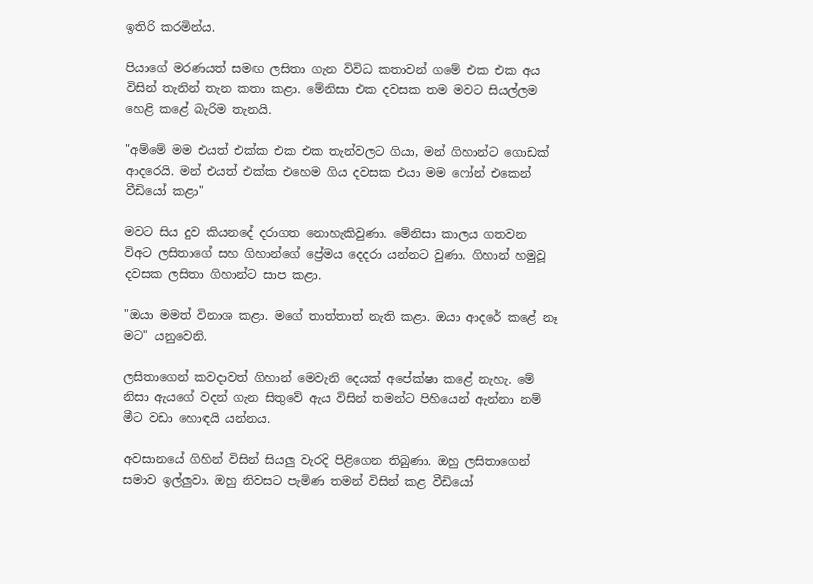ඉතිරි කරමින්ය.

පියාගේ මරණයත් සමඟ ලසිතා ගැන විවිධ කතාවන් ගමේ එක එක අය විසින් තැනින් තැන කතා කළා. මේනිසා එක දවසක තම මවට සියල්ලම හෙළි කළේ බැරිම තැනයි.

"අම්මේ මම එයත් එක්ක එක එක තැන්වලට ගියා, මන් ගිහාන්ට ගොඩක් ආදරෙයි. මන් එයත් එක්ක එහෙම ගිය දවසක එයා මම ෆෝන් එකෙන් වීඩියෝ කළා"

මවට සිය දුව කියනදේ දරාගත නොහැකිවුණා. මේනිසා කාලය ගතවන විඅට ලසිතාගේ සහ ගිහාන්ගේ ප්‍රේමය දෙදරා යන්නට වුණා. ගිහාන් හමුවූ දවසක ලසිතා ගිහාන්ට සාප කළා.

"ඔයා මමත් විනාශ කළා. මගේ තාත්තාත් නැති කළා. ඔයා ආදරේ කළේ නෑ මට" යනුවෙනි.

ලසිතාගෙන් කවදාවත් ගිහාන් මෙවැනි දෙයක් අපේක්ෂා කළේ නැහැ. මේ නිසා ඇයගේ වදන් ගැන සිතුවේ ඇය විසින් තමන්ට පිහියෙන් ඇන්නා නම් මීට වඩා හොඳයි යන්නය.

අවසානයේ ගිහින් විසින් සියලු වැරදි පිළිගෙන තිබුණා. ඔහු ලසිතාගෙන් සමාව ඉල්ලුවා. ඔහු නිවසට පැමිණ තමන් විසින් කළ වීඩියෝ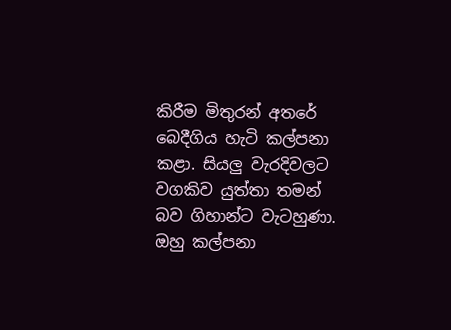කිරීම මිතුරන් අතරේ බෙදීගිය හැටි කල්පනා කළා. සියලු වැරදිවලට වගකිව යුත්තා තමන් බව ගිහාන්ට වැටහුණා. ඔහු කල්පනා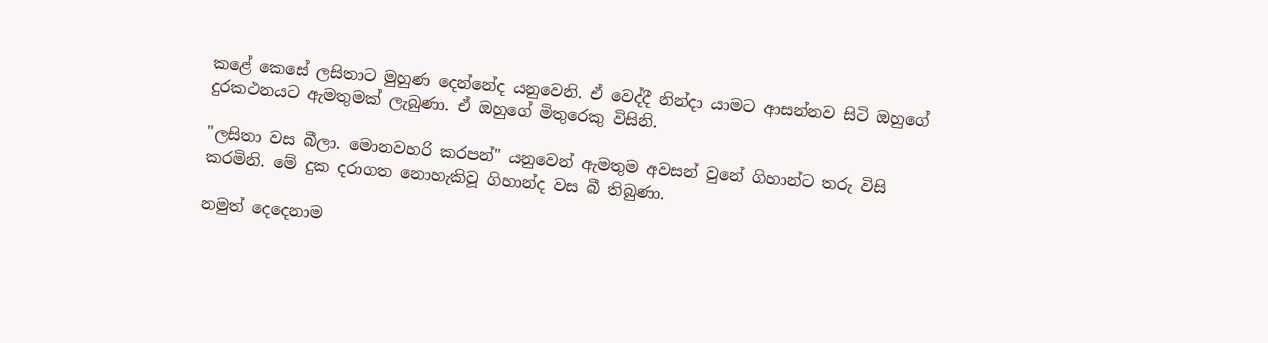කළේ කෙසේ ලසිතාට මුහුණ දෙන්නේද යනුවෙනි. ඒ වෙද්දී නින්දා යාමට ආසන්නව සිටි ඔහුගේ දුරකථනයට ඇමතුමක් ලැබුණා. ඒ ඔහුගේ මිතුරෙකු විසිනි.

"ලසිතා වස බීලා. මොනවහරි කරපන්" යනුවෙන් ඇමතුම අවසන් වුනේ ගිහාන්ට තරු විසි කරමිනි. මේ දුක දරාගත නොහැකිවූ ගිහාන්ද වස බී තිබුණා.

නමුත් දෙදෙනාම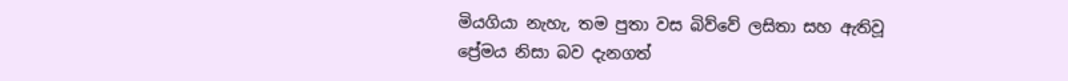මියගියා නැහැ, තම පුතා වස බිව්වේ ලසිතා සහ ඇතිවූ ප්‍රේමය නිසා බව දැනගත්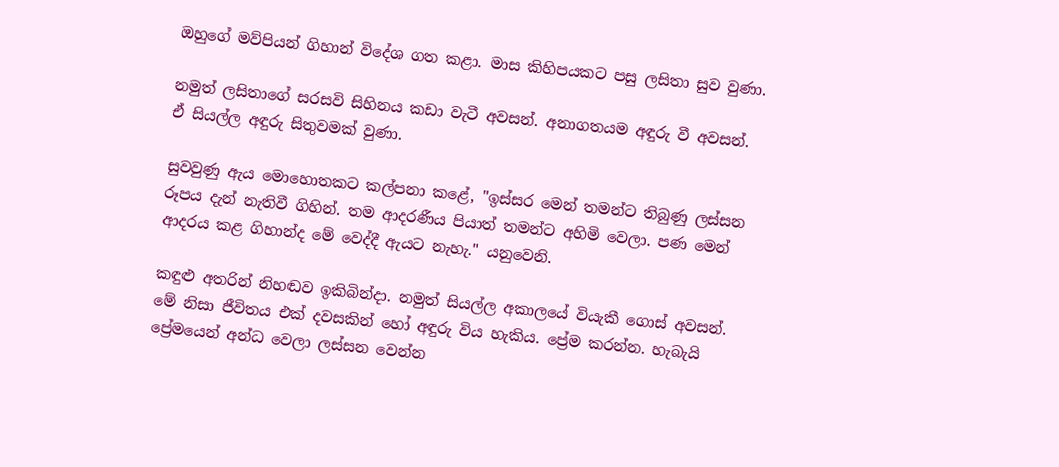ඔහුගේ මව්පියන් ගිහාන් විදේශ ගත කළා. මාස කිහිපයකට පසු ලසිතා සුව වුණා.

නමුත් ලසිතාගේ සරසවි සිහිනය කඩා වැටී අවසන්. අනාගතයම අඳුරු වී අවසන්. ඒ සියල්ල අඳුරු සිතුවමක් වුණා.

සුවවුණු ඇය මොහොතකට කල්පනා කළේ, "ඉස්සර මෙන් තමන්ට තිබුණු ලස්සන රූපය දැන් නැතිවී ගිහින්. තම ආදරණීය පියාත් තමන්ට අහිමි වෙලා. පණ මෙන් ආදරය කළ ගිහාන්ද මේ වෙද්දී ඇයට නැහැ." යනුවෙනි.

කඳුළු අතරින් නිහඬව ඉකිබින්දා. නමුත් සියල්ල අකාලයේ වියැකී ගොස් අවසන්. මේ නිසා ජීවිතය එක් දවසකින් හෝ අඳුරු විය හැකිය. ප්‍රේම කරන්න. හැබැයි ප්‍රේමයෙන් අන්ධ වෙලා ලස්සන වෙන්න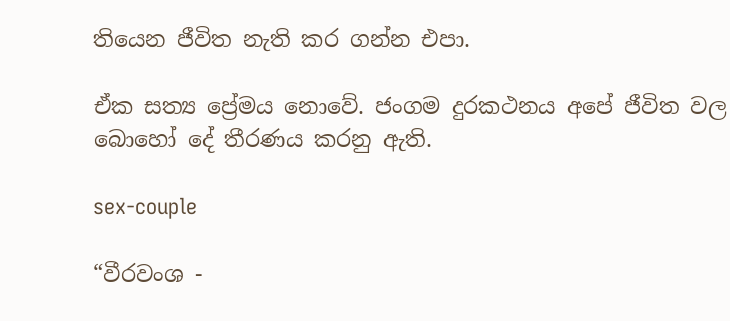තියෙන ජීවිත නැති කර ගන්න එපා.

ඒක සත්‍ය ප්‍රේමය නොවේ. ජංගම දුරකථනය අපේ ජීවිත වල බොහෝ දේ තීරණය කරනු ඇති.

sex-couple

“වීරවංශ -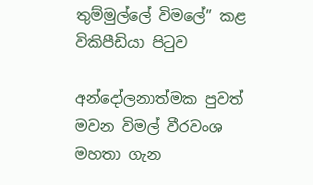තුම්මුල්ලේ විමලේ” කළ විකිපීඩියා පිටුව

අන්දෝලනාත්මක පුවත් මවන විමල් වීරවංශ මහතා ගැන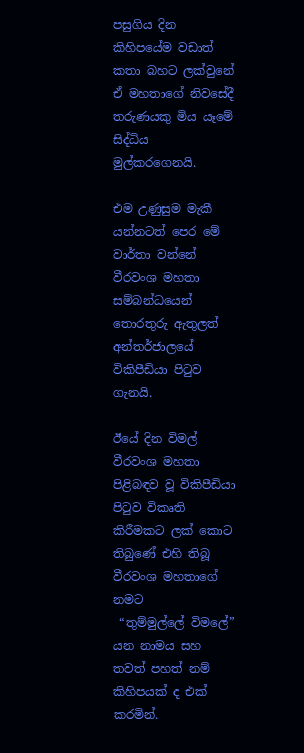පසුගිය දින කිහිපයේම වඩාත් කතා බහට ලක්වුනේ ඒ මහතාගේ නිවසේදී තරුණයකු මිය යෑමේ සිද්ධිය මුල්කරගෙනයි.

එම උණුසුම මැකී යන්නටත් පෙර මේ වාර්තා වන්නේ වීරවංශ මහතා සම්බන්ධයෙන් තොරතුරු ඇතුලත් අන්තර්ජාලයේ විකිපීඩියා පිටුව ගැනයි.

ඊයේ දින විමල් වීරවංශ මහතා පිළිබඳව වූ විකිපීඩියා පිටුව විකෘති කිරීමකට ලක් කොට තිබු‍ණේ එහි තිබූ වීරවංශ මහතාගේ නමට
 “තුම්මුල්ලේ විමලේ” යන නාමය සහ තවත් පහත් නම් කිහිපයක් ද එක් කරමින්.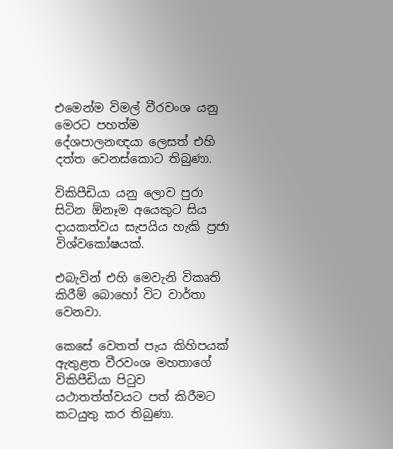එමෙන්ම විමල් වීරවංශ යනු මෙරට පහත්ම දේශපාලනඥයා ලෙසත් එහි දත්ත වෙනස්කොට තිබුණා.

විකිපීඩියා යනු ලොව පුරා සිටින ඕනෑම අයෙකුට සිය දායකත්වය සැපයිය හැකි ප්‍රජා විශ්වකෝෂයක්.

එබැවින් එහි මෙවැනි විකෘති කිරීම් බොහෝ විට වාර්තා වෙනවා.

කෙසේ වෙතත් පැය කිහිපයක් ඇතුළත වීරවංශ මහතාගේ විකිපීඩියා පිටුව යථාතත්ත්වයට පත් කිරීමට කටයුතු කර තිබුණා.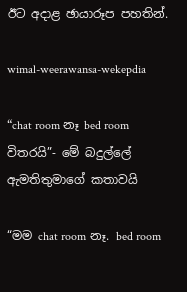ඊට අදාළ ඡායාරූප පහතින්.

wimal-weerawansa-wekepdia

“chat room නෑ bed room විතරයි”- මේ බදුල්ලේ ඇමතිතුමාගේ කතාවයි

“මම chat room නෑ. bed room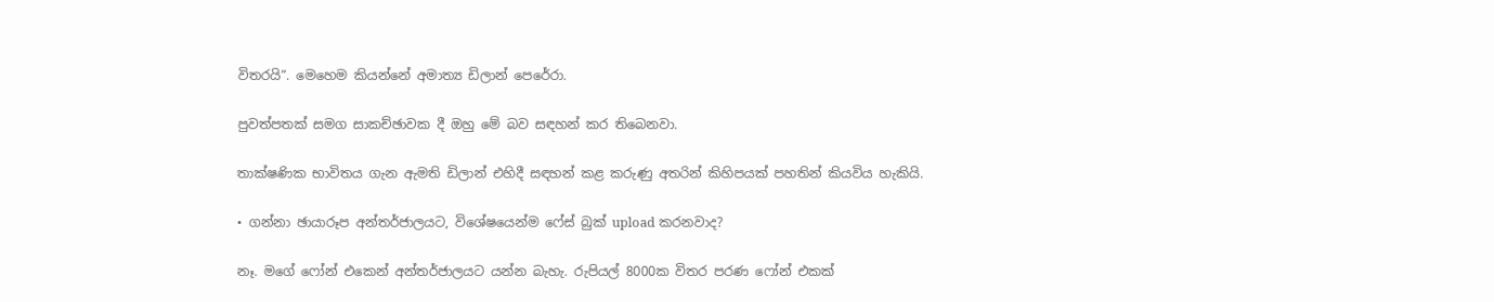විතරයි”. මෙහෙම කියන්නේ අමාත්‍ය ඩිලාන් පෙරේරා.

පුවත්පතක් සමග සාකච්ඡාවක දී ඔහු මේ බව සඳහන් කර තිබෙනවා.

තාක්ෂණික භාවිතය ගැන ඇමති ඩිලාන් එහිදී සඳහන් කළ කරුණු අතරින් කිහිපයක් පහතින් කියවිය හැකියි.

• ගන්නා ඡායාරූප අන්තර්ජාලයට, විශේෂයෙන්ම ෆේස් බුක් upload කරනවාද?

නෑ. මගේ ෆෝන් එකෙන් අන්තර්ජාලයට යන්න බැහැ. රුපියල් 8000ක විතර පරණ ෆෝන් එකක්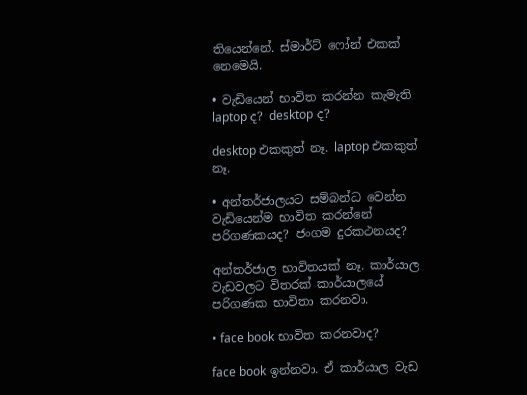තියෙන්නේ. ස්මාර්ට් ෆෝන් එකක් නෙමෙයි.

• වැඩියෙන් භාවිත කරන්න කැමැති laptop ද? desktop ද?

desktop එකකුත් නෑ. laptop එකකුත් නෑ.

• අන්තර්ජාලයට සම්බන්ධ වෙන්න වැඩියෙන්ම භාවිත කරන්නේ පරිගණකයද? ජංගම දුරකථනයද?

අන්තර්ජාල භාවිතයක් නෑ. කාර්යාල වැඩවලට විතරක් කාර්යාලයේ පරිගණක භාවිතා කරනවා.

• face book භාවිත කරනවාද?

face book ඉන්නවා. ඒ කාර්යාල වැඩ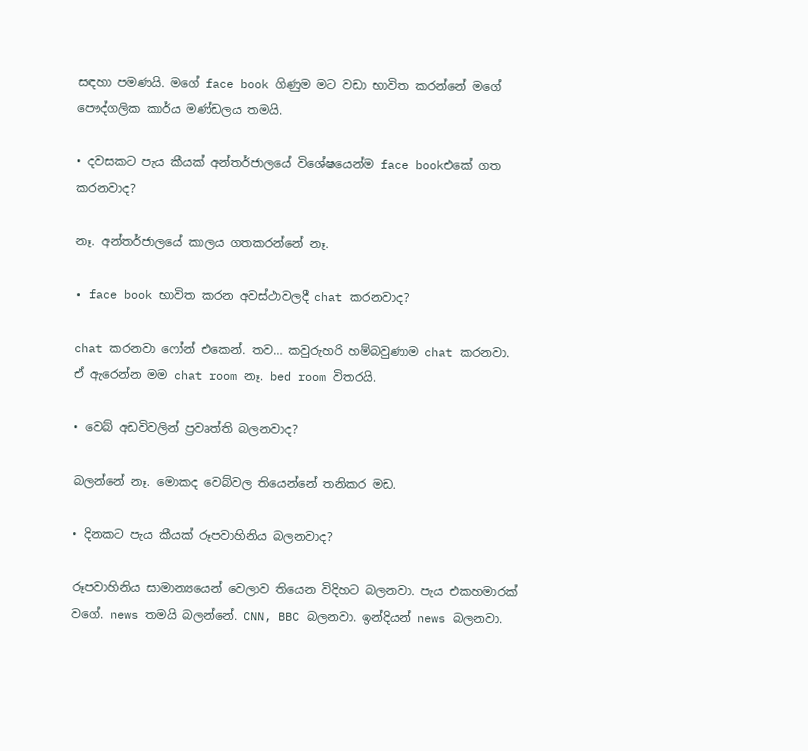සඳහා පමණයි. මගේ face book ගිණුම මට වඩා භාවිත කරන්නේ මගේ පෞද්ගලික කාර්ය මණ්ඩලය තමයි.

• දවසකට පැය කීයක් අන්තර්ජාලයේ විශේෂයෙන්ම face bookඑකේ ගත කරනවාද?

නෑ. අන්තර්ජාලයේ කාලය ගතකරන්නේ නෑ.

• face book භාවිත කරන අවස්ථාවලදී chat කරනවාද?

chat කරනවා ෆෝන් එකෙන්. තව… කවුරුහරි හම්බවුණාම chat කරනවා. ඒ ඇරෙන්න මම chat room නෑ. bed room විතරයි.

• වෙබ් අඩවිවලින් ප්‍රවෘත්ති බලනවාද?

බලන්නේ නෑ. මොකද වෙබ්වල තියෙන්නේ තනිකර මඩ.

• දිනකට පැය කීයක් රූපවාහිනිය බලනවාද?

රූපවාහිනිය සාමාන්‍යයෙන් වෙලාව තියෙන විදිහට බලනවා. පැය එකහමාරක් වගේ. news තමයි බලන්නේ. CNN, BBC බලනවා. ඉන්දියන් news බලනවා.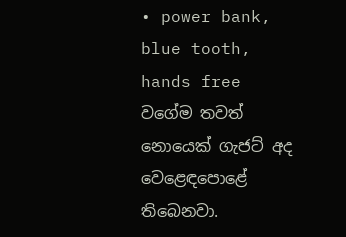• power bank, blue tooth, hands free වගේම තවත් නොයෙක් ගැජට් අද වෙළෙඳපොළේ තිබෙනවා.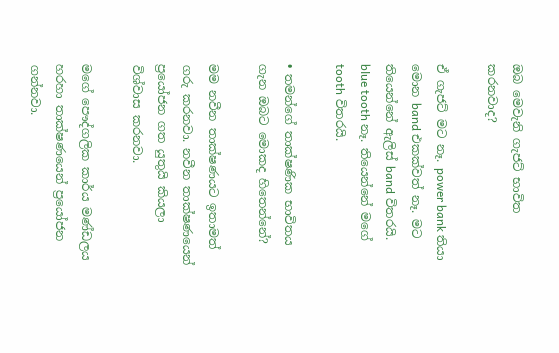ඔබ මෙවැනි ගැජට් භාවිත කරනවාද?

ඒ ගැජට් මට නෑ. power bank තියා මොන band එකක්වත් නෑ. මට තියෙන්නේ ඇලිස් band විතරයි. blue tooth නෑ. තියෙන්නේ මගේ tooth විතරයි.

• තමන්ගේ තාක්ෂණික භාවිතය ගැන ඔබට මොකද හිතෙන්නේ?

මම නවීන තාක්ෂණයට ඉතාමත් ගරු කරනවා. නවීන තාක්ෂණයෙන් ප්‍රයෝජන ගත යුතුයි කියලා විශ්වාස කරනවා.

මගේ පෞද්ගලික කාර්ය මණ්ඩලය හරහා තාක්ෂණයෙන් ප්‍රයෝජන ගන්නවා.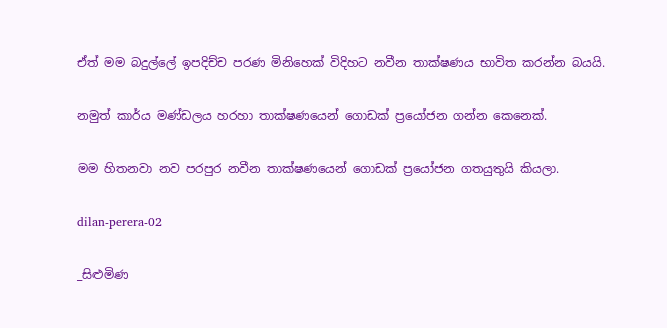ඒත් මම බදුල්ලේ ඉපදිච්ච පරණ මිනිහෙක් විදිහට නවීන තාක්ෂණය භාවිත කරන්න බයයි.

නමුත් කාර්ය මණ්ඩලය හරහා තාක්ෂණයෙන් ගොඩක් ප්‍රයෝජන ගන්න කෙනෙක්.

මම හිතනවා නව පරපුර නවීන තාක්ෂණයෙන් ගොඩක් ප්‍රයෝජන ගතයුතුයි කියලා.

dilan-perera-02

_සිළුමිණ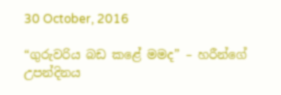30 October, 2016

“ගුරුවරිය බඩ කළේ මමද” – හරීන්ගේ උපන්දිනය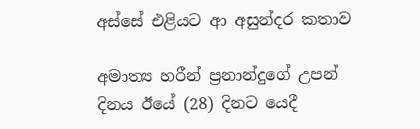අස්සේ එළියට ආ අසුන්දර කතාව

අමාත්‍ය හරීන් ප්‍රනාන්දුගේ උපන් දිනය ඊයේ (28) දිනට යෙදී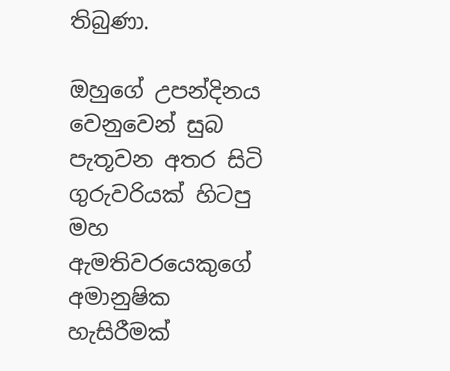තිබුණා.

ඔහුගේ උපන්දිනය වෙනුවෙන් සුබ පැතූවන අතර සිටි ගුරුවරියක් හිටපු මහ ඇමතිවරයෙකුගේ අමානුෂික හැසිරීමක්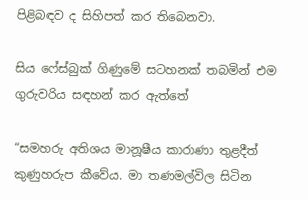පිළිබඳව ද සිහිපත් කර තිබෙනවා.

සිය ෆේස්බුක් ගිණුමේ සටහනක් තබමින් එම ගුරුවරිය සඳහන් කර ඇත්තේ

“සමහරු අතිශය මානූෂීය කාරාණා තුළදීත් කුණුහරුප කීවේය. මා තණමල්විල සිටින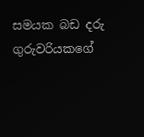සමයක බඩ දරු ගුරුවරියකගේ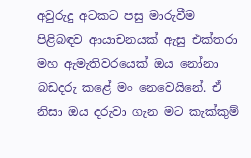අවුරුදු අටකට පසු මාරුවීම පිළිබඳව ආයාචනයක් ඇසු එක්තරා මහ ඇමැතිවරයෙක් ඔය නෝනා බඩදරු කළේ මං නෙවෙයිනේ. ඒ නිසා ඔය දරුවා ගැන මට කැක්කුම්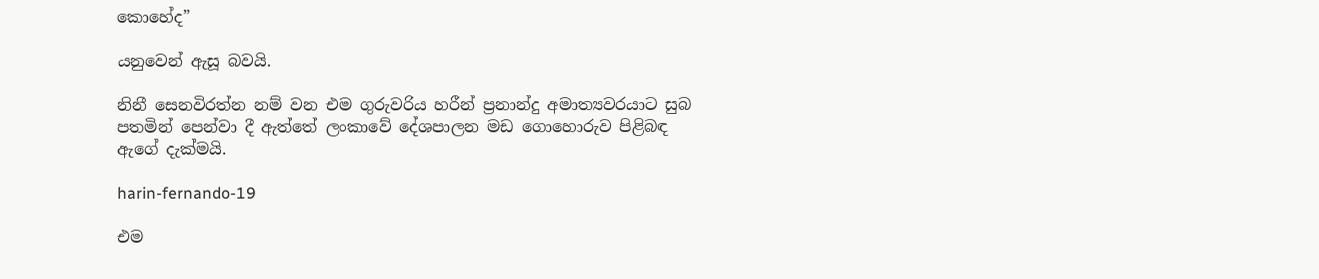කොහේද”

යනුවෙන් ඇසූ බවයි.

නිනී සෙනවිරත්න නම් වන එම ගුරුවරිය හරීන් ප්‍රනාන්දු අමාත්‍යවරයාට සුබ පතමින් පෙන්වා දී ඇත්තේ ලංකාවේ දේශපාලන මඩ ගොහොරුව පිළිබඳ ඇගේ දැක්මයි.

harin-fernando-19

එම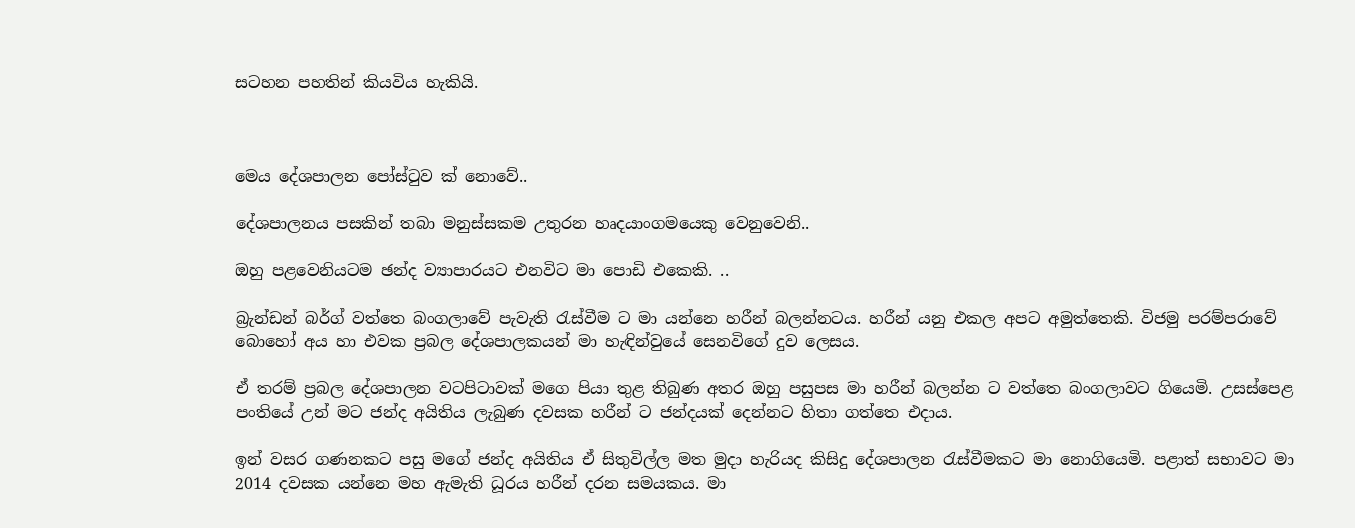සටහන පහතින් කියවිය හැකියි.



මෙය දේශපාලන පෝස්ටුව ක් නොවේ..

දේශපාලනය පසකින් තබා මනුස්සකම උතුරන හෘදයාංගමයෙකු වෙනුවෙනි..

ඔහු පළවෙනියටම ඡන්ද ව්‍යාපාරයට එනවිට මා පොඩි එකෙකි. ..

බ්‍රැන්ඩන් බර්ග් වත්තෙ බංගලාවේ පැවැති රැස්වීම ට මා යන්නෙ හරීන් බලන්නටය. හරීන් යනු එකල අපට අමුත්තෙකි. විජමු පරම්පරාවේ බොහෝ අය හා එවක ප්‍රබල දේශපාලකයන් මා හැඳින්වුයේ සෙනවිගේ දුව ලෙසය.

ඒ තරම් ප්‍රබල දේශපාලන වටපිටාවක් මගෙ පියා තුළ තිබුණ අතර ඔහු පසුපස මා හරීන් බලන්න ට වත්තෙ බංගලාවට ගියෙමි. උසස්පෙළ පංතියේ උන් මට ජන්ද අයිතිය ලැබුණ දවසක හරීන් ට ජන්දයක් දෙන්නට හිතා ගත්තෙ එදාය.

ඉන් වසර ගණනකට පසු මගේ ජන්ද අයිතිය ඒ සිතුවිල්ල මත මුදා හැරියද කිසිදු දේශපාලන රැස්වීමකට මා නොගියෙමි. පළාත් සභාවට මා 2014 දවසක යන්නෙ මහ ඇමැති ධූරය හරීන් දරන සමයකය. මා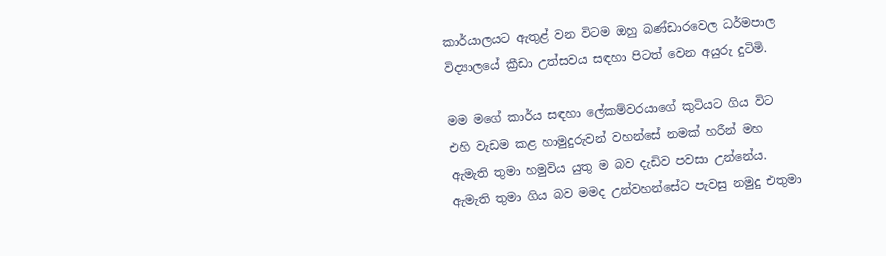කාර්යාලයට ඇතුළ් වන විටම ඔහු බණ්ඩාරවෙල ධර්මපාල විද්‍යාලයේ ක්‍රීඩා උත්සවය සඳහා පිටත් වෙන අයුරු දුටිමි.

මම මගේ කාර්ය සඳහා ලේකම්වරයාගේ කුටියට ගිය විට එහි වැඩම කළ හාමුදුරුවන් වහන්සේ නමක් හරීන් මහ ඇමැති තුමා හමුවිය යුතු ම බව දැඩිව පවසා උන්නේය. ඇමැති තුමා ගිය බව මමද උන්වහන්සේට පැවසු නමුදු එතුමා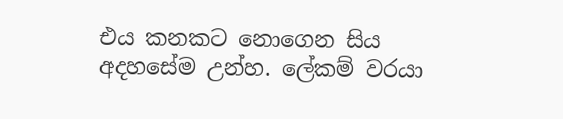එය කනකට නොගෙන සිය අදහසේම උන්හ. ලේකම් වරයා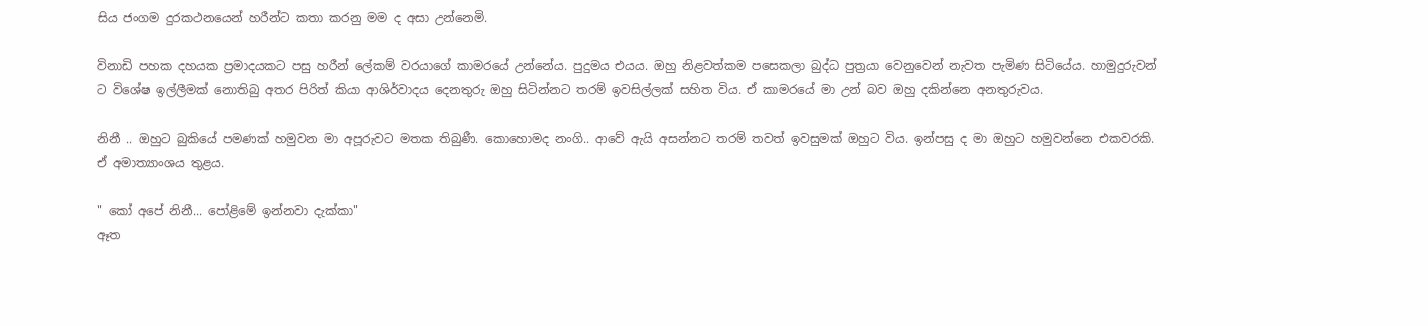සිය ජංගම දුරකථනයෙන් හරීන්ට කතා කරනු මම ද අසා උන්නෙමි.

විනාඩි පහක දහයක ප්‍රමාදයකට පසු හරීන් ලේකම් වරයාගේ කාමරයේ උන්නේය. පුදුමය එයය. ඔහු නිළවත්කම පසෙකලා බුද්ධ පුත්‍රයා වෙනුවෙන් නැවත පැමිණ සිටියේය. හාමුදුරුවන් ට විශේෂ ඉල්ලීමක් නොතිබු අතර පිරිත් කියා ආශිර්වාදය දෙනතුරු ඔහු සිටින්නට තරම් ඉවසිල්ලක් සහිත විය. ඒ කාමරයේ මා උන් බව ඔහු දකින්නෙ අනතුරුවය.

නිනී .. ඔහුට බුකියේ පමණක් හමුවන මා අපූරුවට මතක තිබුණී. කොහොමද නංගි.. ආවේ ඇයි අසන්නට තරම් තවත් ඉවසුමක් ඔහුට විය. ඉන්පසු ද මා ඔහුට හමුවන්නෙ එකවරකි. ඒ අමාත්‍යාංශය තුළය.

" කෝ අපේ නිනී... පෝළිමේ ඉන්නවා දැක්කා"
ඈත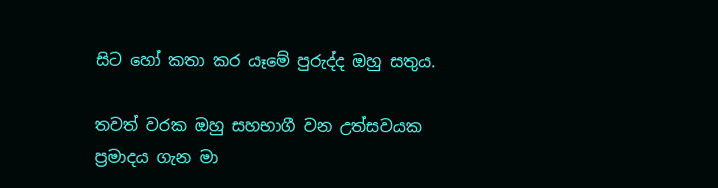සිට හෝ කතා කර යෑමේ පුරුද්ද ඔහු සතුය.

තවත් වරක ඔහු සහභාගී වන උත්සවයක ප්‍රමාදය ගැන මා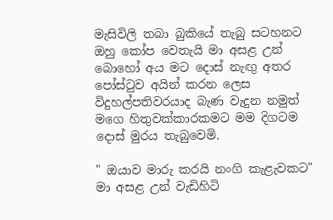මැසිවිලි තබා බුකියේ තැබු සටහනට ඔහු කෝප වෙතැයි මා අසළ උන් බොහෝ අය මට දොස් නැඟු අතර පෝස්ටුව අයින් කරන ලෙස විදුහල්පතිවරයාද බැණ වැදුන නමුත් මගෙ හිතුවක්කාරකමට මම දිගටම දොස් මුරය තැබුවෙමි.

" ඔයාව මාරු කරයි නංගි කැළැවකට" මා අසළ උන් වැඩිහිටි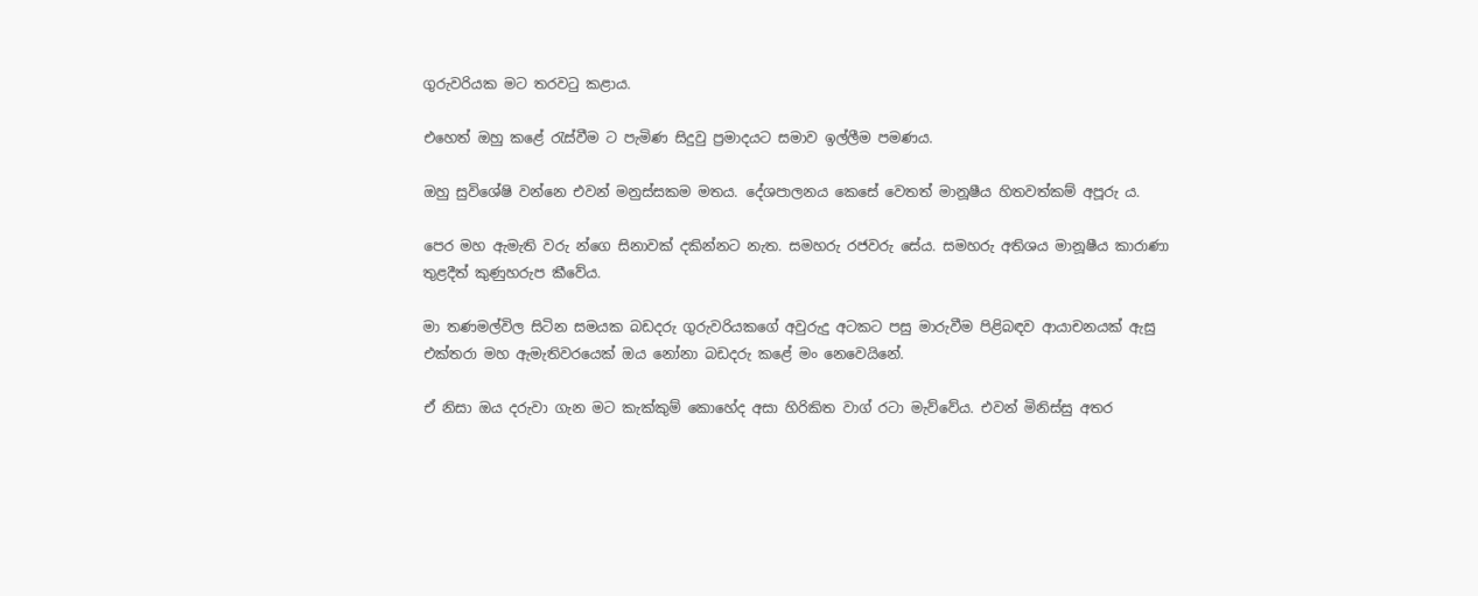ගුරුවරියක මට තරවටු කළාය.

එහෙත් ඔහු කළේ රැස්වීම ට පැමිණ සිදුවු ප්‍රමාදයට සමාව ඉල්ලීම පමණය.

ඔහු සුවිශේෂි වන්නෙ එවන් මනුස්සකම මතය. දේශපාලනය කෙසේ වෙතත් මානූෂීය හිතවත්කම් අපූරු ය.

පෙර මහ ඇමැති වරු න්ගෙ සිනාවක් දකින්නට නැත. සමහරු රජවරු සේය. සමහරු අතිශය මානූෂීය කාරාණා තුළදීත් කුණුහරුප කීවේය.

මා තණමල්විල සිටින සමයක බඩදරු ගුරුවරියකගේ අවුරුදු අටකට පසු මාරුවීම පිළිබඳව ආයාචනයක් ඇසු එක්තරා මහ ඇමැතිවරයෙක් ඔය නෝනා බඩදරු කළේ මං නෙවෙයිනේ.

ඒ නිසා ඔය දරුවා ගැන මට කැක්කුම් කොහේද අසා හිරිකිත වාග් රටා මැව්වේය. එවන් මිනිස්සු අතර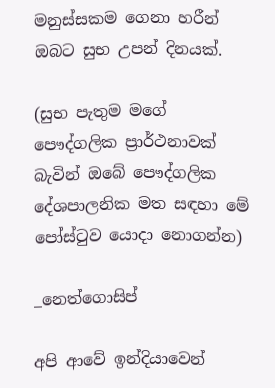මනුස්සකම ගෙනා හරීන් ඔබට සුභ උපන් දිනයක්.

(සුභ පැතුම මගේ පෞද්ගලික ප්‍රාර්ථනාවක් බැවින් ඔබේ පෞද්ගලික දේශපාලනික මත සඳහා මේ පෝස්ටුව යොදා නොගන්න)

_නෙත්ගොසිප්

අපි ආවේ ඉන්දියාවෙන්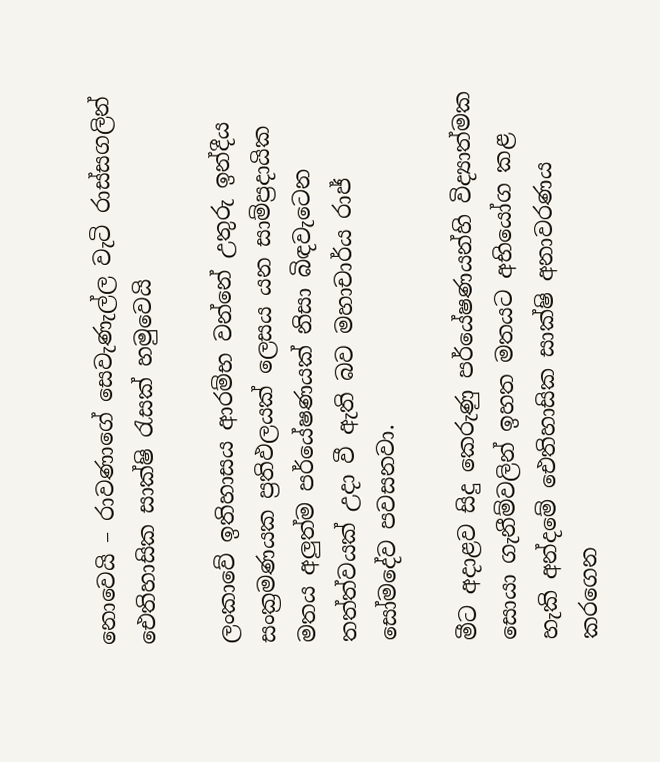නොවෙයි – රාවණාගේ සෙවැණැල්ල වැටි රාස්සගලින් ඓතිහාසික සාක්ෂි රැසක් හමුවෙයි

ලංකාවේ ඉතිහාසය ආරම්භ වන්නේ උතුරු ඉන්දීය සංක්‍රමණයක ප්‍රතිඵලයක් ලෙසය යන සාම්ප්‍රදායික මතය අලුත්ම පර්යේෂණයක් නිසා බිඳවැටෙන තත්ත්වයක් උදා වී ඇති බව මහාචාර්ය රාජ් සෝමදේව පවසනවා.

මීට අදාළව සිදු කෙරුණු පර්යේෂණයන්හි විද්‍යාත්මක සොයා ගැනීම්වලින් ඉහත මතයට අභියෝග කළ හැකි අන්දමේ ඓතිහාසික සාක්ෂි අනාවරණය කරගෙන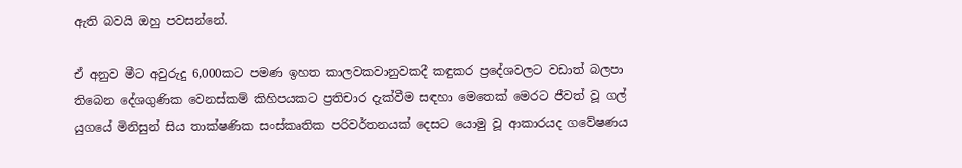ඇති බවයි ඔහු පවසන්නේ.

ඒ අනුව මීට අවුරුදු 6,000කට පමණ ඉහත කාලවකවානුවකදී කඳුකර ප්‍රදේශවලට වඩාත් බලපා තිබෙන දේශගුණික වෙනස්කම් කිහිපයකට ප්‍රතිචාර දැක්වීම සඳහා මෙතෙක් මෙරට ජීවත් වූ ගල් යුගයේ මිනිසුන් සිය තාක්ෂණික සංස්කෘතික පරිවර්තනයක් දෙසට යොමු වූ ආකාරයද ගවේෂණය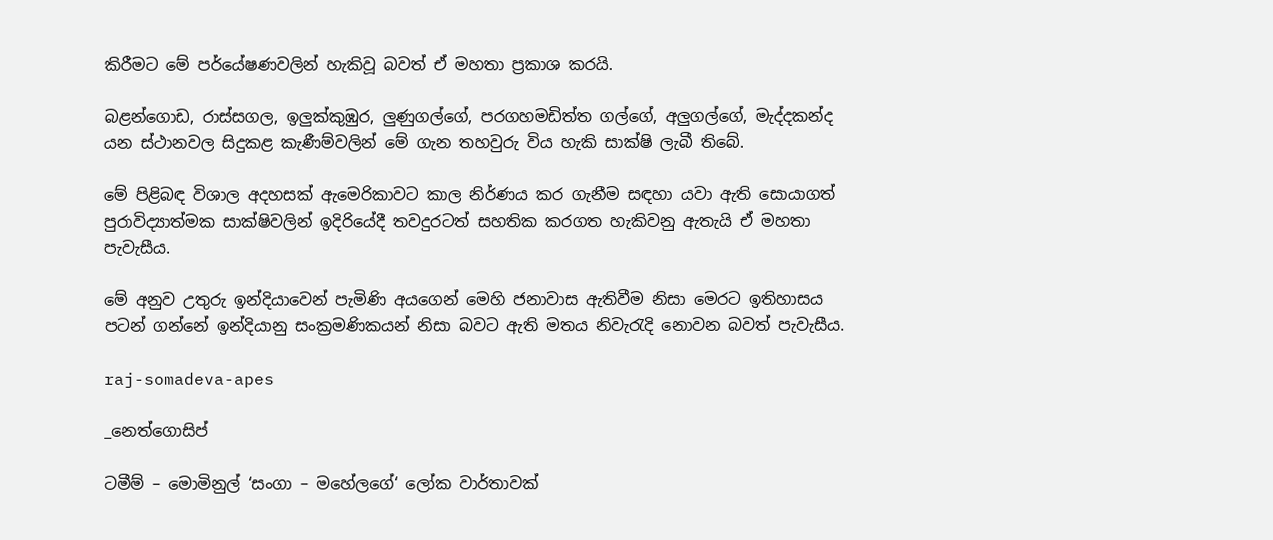කිරීමට මේ පර්යේෂණවලින් හැකිවූ බවත් ඒ මහතා ප්‍රකාශ කරයි.

බළන්ගොඩ, රාස්සගල, ඉලුක්කුඹුර, ලුණුගල්ගේ, පරගහමඩිත්ත ගල්ගේ, අලුගල්ගේ, මැද්දකන්ද යන ස්ථානවල සිදුකළ කැණීම්වලින් මේ ගැන තහවුරු විය හැකි සාක්ෂි ලැබී තිබේ.

මේ පිළිබඳ විශාල අදහසක් ඇමෙරිකාවට කාල නිර්ණය කර ගැනීම සඳහා යවා ඇති සොයාගත් පුරාවිද්‍යාත්මක සාක්ෂිවලින් ඉදිරියේදී තවදුරටත් සහතික කරගත හැකිවනු ඇතැයි ඒ මහතා පැවැසීය.

මේ අනුව උතුරු ඉන්දියාවෙන් පැමිණි අයගෙන් මෙහි ජනාවාස ඇතිවීම නිසා මෙරට ඉතිහාසය පටන් ගන්නේ ඉන්දියානු සංක්‍රමණිකයන් නිසා බවට ඇති මතය නිවැරැදි නොවන බවත් පැවැසීය.

raj-somadeva-apes

_නෙත්ගොසිප්

ටමීම් – මොමිනුල් ‘සංගා – මහේලගේ‘ ලෝක වාර්තාවක්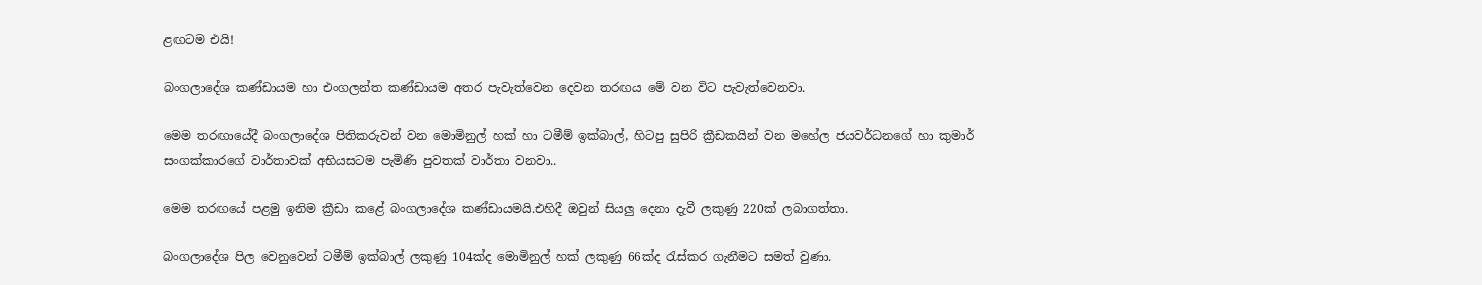ළඟටම එයි!

බංගලාදේශ කණ්ඩායම හා එංගලන්ත කණ්ඩායම අතර පැවැත්වෙන දෙවන තරඟය මේ වන විට පැවැත්වෙනවා.

මෙම තරඟායේදී බංගලාදේශ පිතිකරුවන් වන මොමිනුල් හක් හා ටමීම් ඉක්බාල්, හිටපු සුපිරි ක්‍රීඩකයින් වන මහේල ජයවර්ධනගේ හා කුමාර් සංගක්කාරගේ වාර්තාවක් අභියසටම පැමිණි පුවතක් වාර්තා වනවා..

මෙම තරඟයේ පළමු ඉනිම ක්‍රීඩා කළේ බංගලාදේශ කණ්ඩායමයි.එහිදී ඔවුන් සියලු දෙනා දැවී ලකුණු 220ක් ලබාගත්තා.

බංගලාදේශ පිල වෙනුවෙන් ටමීම් ඉක්බාල් ලකුණු 104ක්ද මොමිනුල් හක් ලකුණු 66ක්ද රැස්කර ගැනීමට සමත් වුණා.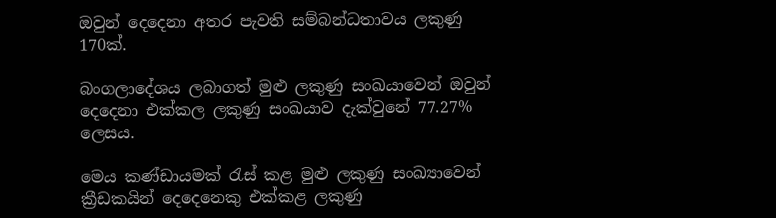ඔවුන් දෙදෙනා අතර පැවති සම්බන්ධතාවය ලකුණු 170ක්.

බංගලාදේශය ලබාගත් මුළු ලකුණු සංඛයාවෙන් ඔවුන් දෙදෙනා එක්කල ලකුණු සංඛයාව දැක්වුනේ 77.27% ලෙසය.

මෙය කණ්ඩායමක් රැස් කළ මුළු ලකුණු සංඛ්‍යාවෙන් ක්‍රීඩකයින් දෙදෙනෙකු එක්කළ ලකුණු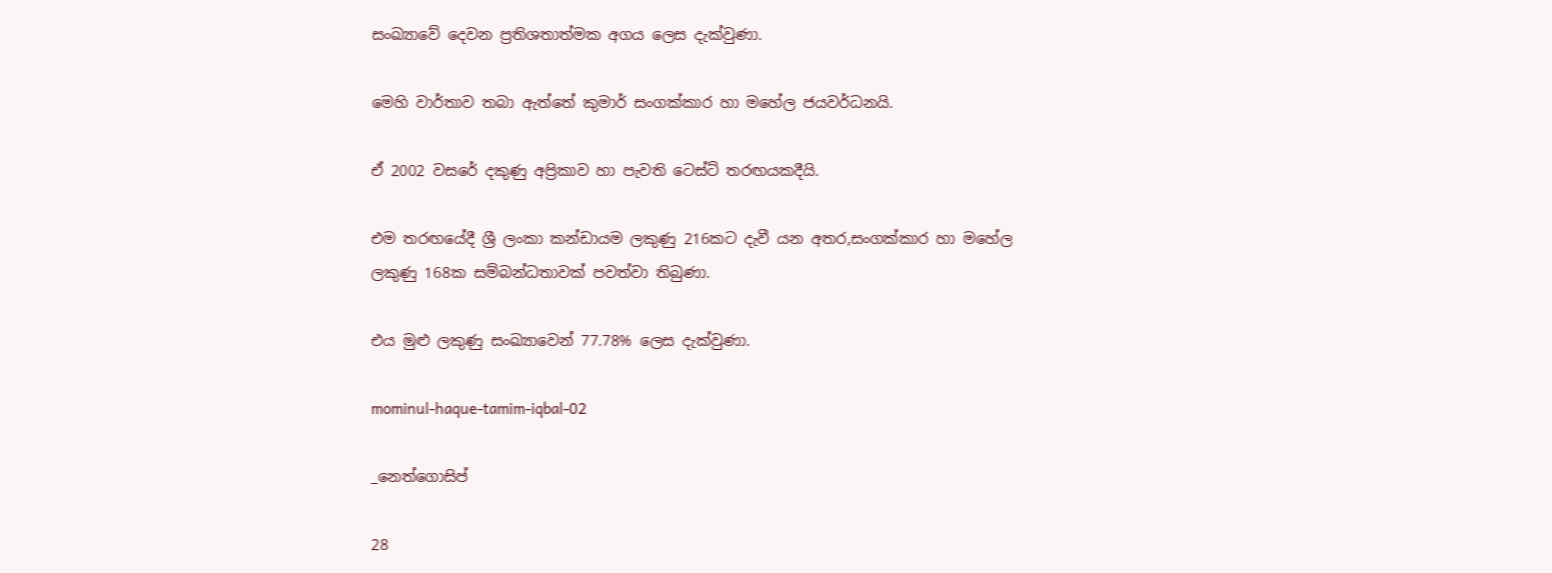සංඛ්‍යාවේ දෙවන ප්‍රතිශතාත්මක අගය ලෙස දැක්වුණා.

මෙහි වාර්තාව තබා ඇත්තේ කුමාර් සංගක්කාර හා මහේල ජයවර්ධනයි.

ඒ 2002 වසරේ දකුණු අප්‍රිකාව හා පැවති ටෙස්ට් තරඟයකදීයි.

එම තරඟයේදී ශ්‍රී ලංකා කන්ඩායම ලකුණු 216කට දැවී යන අතර,සංගක්කාර හා මහේල ලකුණු 168ක සම්බන්ධතාවක් පවත්වා තිබුණා.

එය මුළු ලකුණු සංඛ්‍යාවෙන් 77.78% ලෙස දැක්වුණා.

mominul-haque-tamim-iqbal-02

_නෙත්ගොසිප්

28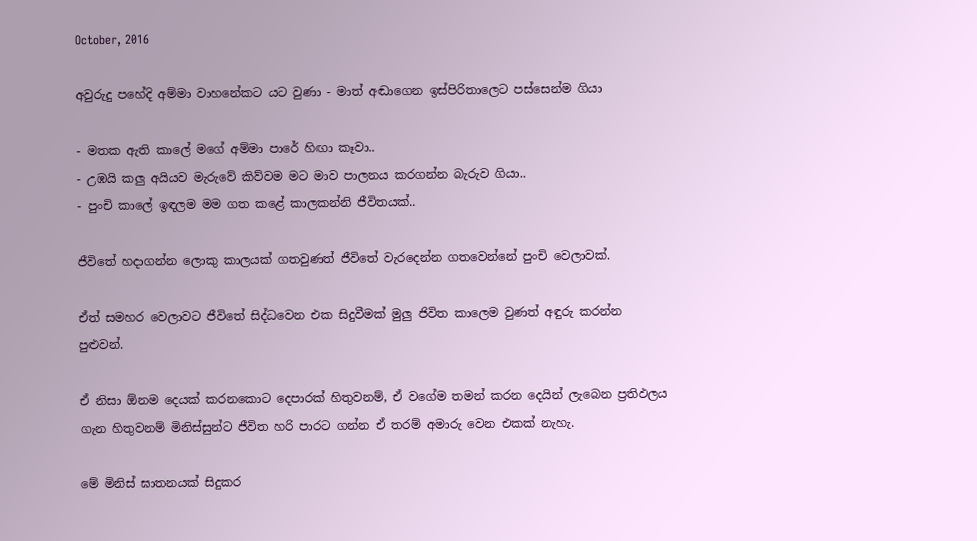October, 2016

අවුරුදු පහේදි අම්මා වාහනේකට යට වුණා - මාත් අඬාගෙන ඉස්පිරිතාලෙට පස්සෙන්ම ගියා

- මතක ඇති කාලේ මගේ අම්මා පාරේ හිඟා කෑවා..
- උඹයි කලු අයියව මැරුවේ කිව්වම මට මාව පාලනය කරගන්න බැරුව ගියා..
- පුංචි කාලේ ඉඳලම මම ගත කළේ කාලකන්නි ජීවිතයක්..

ජීවිතේ හදාගන්න ලොකු කාලයක් ගතවුණත් ජීවිතේ වැරදෙන්න ගතවෙන්නේ පුංචි වෙලාවක්.

ඒත් සමහර වෙලාවට ජීවිතේ සිද්ධවෙන එක සිදුවීමක් මුලු ජිවිත කාලෙම වුණත් අඳුරු කරන්න පුළුවන්.

ඒ නිසා ඕනම දෙයක් කරනකොට දෙපාරක් හිතුවනම්, ඒ වගේම තමන් කරන දෙයින් ලැබෙන ප්‍රතිඵලය ගැන හිතුවනම් මිනිස්සුන්ට ජීවිත හරි පාරට ගන්න ඒ තරම් අමාරු වෙන එකක් නැහැ.

මේ මිනිස් ඝාතනයක් සිදුකර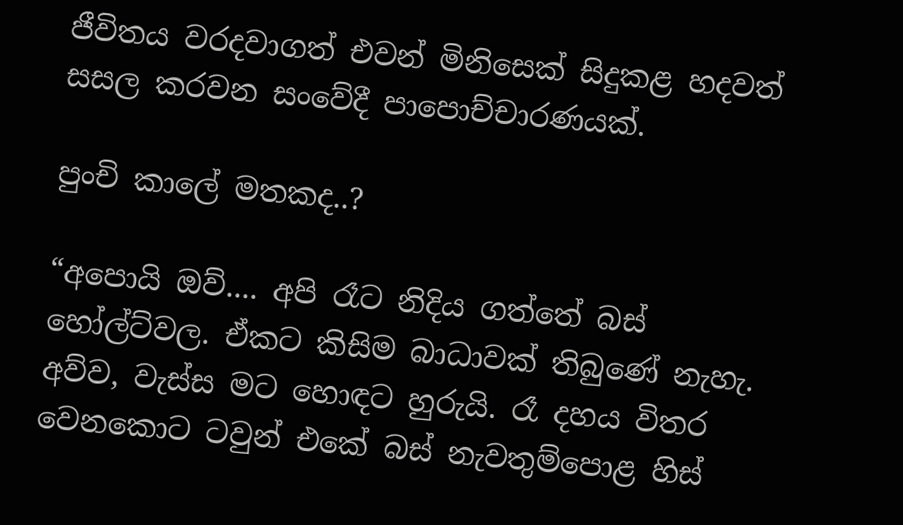ජීවිතය වරදවාගත් එවන් මිනිසෙක් සිදුකළ හදවත් සසල කරවන සංවේදී පාපොච්චාරණයක්.

පුංචි කාලේ මතකද..?

“අපොයි ඔව්.... අපි රෑට නිදිය ගත්තේ බස් හෝල්ට්වල. ඒකට කිසිම බාධාවක් තිබුණේ නැහැ. අව්ව, වැස්ස මට හොඳට හුරුයි. රෑ දහය විතර වෙනකොට ටවුන් එකේ බස් නැවතුම්පොළ හිස්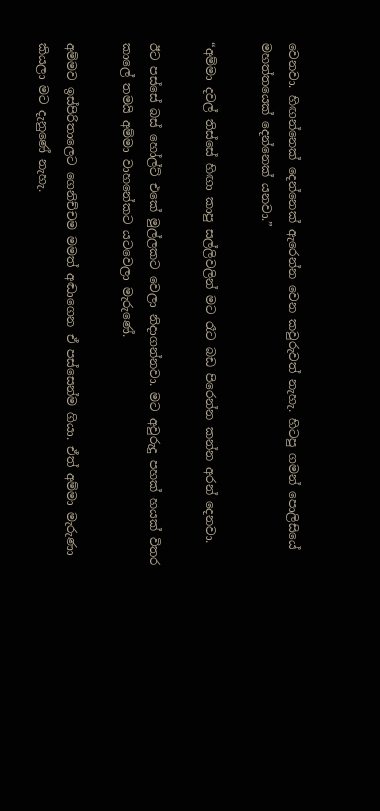වෙනවා. හිඟන්නෙක් දෙන්නෙක් ඇරෙන්න වෙන කවුරුවත් නැහැ. හිටපු ගමන් පොලිසියේ මහත්තයෙක් දෙන්නෙක් යනවා.”

“අම්මා දවල් තිස්සේ හිඟා කාපු සල්ලිවලින් මට රෑට බඩ පිරෙන්න කන්න අරන් දෙනවා.

ඊට පස්සේ බස් හෝල්ට් එකේ මුල්ලකට වෙලා නිදාගන්නවා. මට අවුරුදු පහක් හයක් විතර කාලේ තමයි අම්මා වාහනේකට යටවෙලා මැරුණේ.

අම්මව ඉස්පිරිතාලෙට ගෙනිච්චම මමත් අඬාගෙන ඒ පස්සෙන්ම ගියා. ඒත් අම්මා මැරුණා කියලා මට දැනුණේ නැහැ.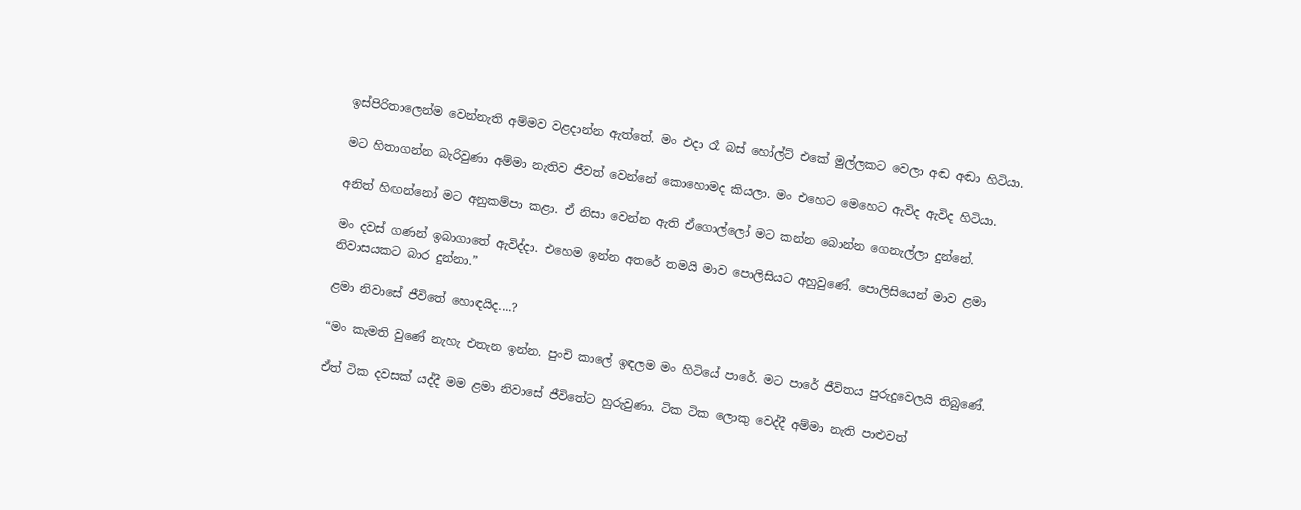ඉස්පිරිතාලෙන්ම වෙන්නැති අම්මව වළදාන්න ඇත්තේ. මං එදා රෑ බස් හෝල්ට් එකේ මුල්ලකට වෙලා අඬ අඬා හිටියා.

මට හිතාගන්න බැරිවුණා අම්මා නැතිව ජීවත් වෙන්නේ කොහොමද කියලා. මං එහෙට මෙහෙට ඇවිද ඇවිද හිටියා.

අනිත් හිඟන්නෝ මට අනුකම්පා කළා. ඒ නිසා වෙන්න ඇති ඒගොල්ලෝ මට කන්න බොන්න ගෙනැල්ලා දුන්නේ.

මං දවස් ගණන් ඉබාගාතේ ඇවිද්දා. එහෙම ඉන්න අතරේ තමයි මාව පොලිසියට අහුවුණේ. පොලිසියෙන් මාව ළමා නිවාසයකට බාර දුන්නා.”

ළමා නිවාසේ ජීවිතේ හොඳයිද....?

“මං කැමති වුණේ නැහැ එතැන ඉන්න. පුංචි කාලේ ඉඳලම මං හිටියේ පාරේ. මට පාරේ ජීවිතය පුරුදුවෙලයි තිබුණේ.

ඒත් ටික දවසක් යද්දී මම ළමා නිවාසේ ජීවිතේට හුරුවුණා. ටික ටික ලොකු වෙද්දී අම්මා නැති පාළුවත්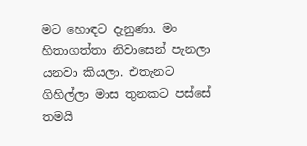මට හොඳට දැනුණා. මං හිතාගත්තා නිවාසෙන් පැනලා යනවා කියලා. එතැනට ගිහිල්ලා මාස තුනකට පස්සේ තමයි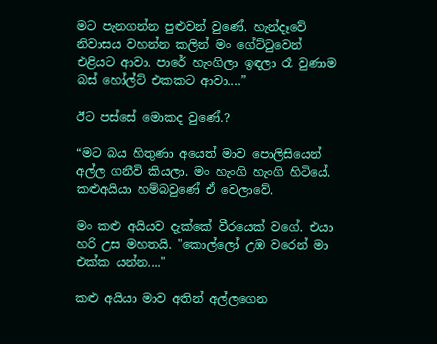මට පැනගන්න පුළුවන් වුණේ. හැන්දෑවේ නිවාසය වහන්න කලින් මං ගේට්ටුවෙන් එළියට ආවා. පාරේ හැංගිලා ඉඳලා රෑ වුණාම බස් හෝල්ට් එකකට ආවා....”

ඊට පස්සේ මොකද වුණේ.?

“මට බය හිතුණා අයෙත් මාව පොලිසියෙන් අල්ල ගනීවි කියලා. මං හැංගි හැංගි හිටියේ. කළුඅයියා හම්බවුණේ ඒ වෙලාවේ.

මං කළු අයියව දැක්කේ වීරයෙක් වගේ. එයා හරි උස මහතයි. "කොල්ලෝ උඹ වරෙන් මා එක්ක යන්න...."

කළු අයියා මාව අතින් අල්ලගෙන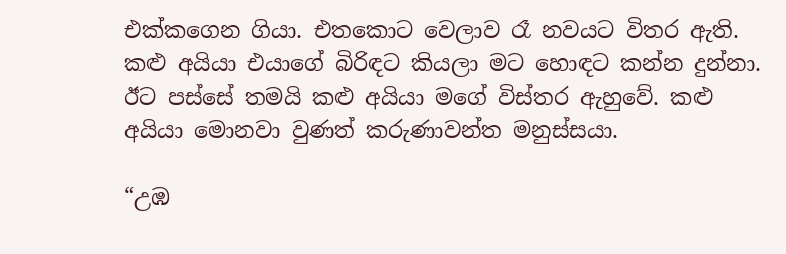එක්කගෙන ගියා. එතකොට වෙලාව රෑ නවයට විතර ඇති. කළු අයියා එයාගේ බිරිඳට කියලා මට හොඳට කන්න දුන්නා. ඊට පස්සේ තමයි කළු අයියා මගේ විස්තර ඇහුවේ. කළු අයියා මොනවා වුණත් කරුණාවන්ත මනුස්සයා.

“උඹ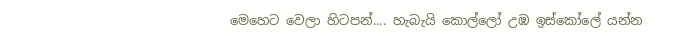මෙහෙට වෙලා හිටපන්.... හැබැයි කොල්ලෝ උඹ ඉස්කෝලේ යන්න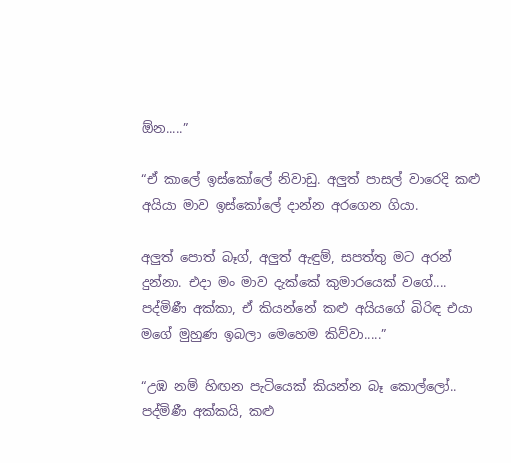ඕන.....”

“ඒ කාලේ ඉස්කෝලේ නිවාඩු. අලුත් පාසල් වාරෙදි කළු අයියා මාව ඉස්කෝලේ දාන්න අරගෙන ගියා.

අලුත් පොත් බෑග්, අලුත් ඇඳුම්, සපත්තු මට අරන් දුන්නා. එදා මං මාව දැක්කේ කුමාරයෙක් වගේ.... පද්මිණී අක්කා, ඒ කියන්නේ කළු අයියගේ බිරිඳ එයා මගේ මුහුණ ඉබලා මෙහෙම කිව්වා.....”

“උඹ නම් හිඟන පැටියෙක් කියන්න බෑ කොල්ලෝ.. පද්මිණී අක්කයි, කළු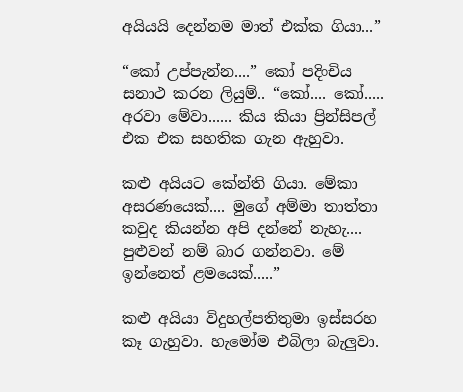අයියයි දෙන්නම මාත් එක්ක ගියා...”

“කෝ උප්පැන්න....” කෝ පදිංචිය සනාථ කරන ලියුම්.. “කෝ.... කෝ..... අරවා මේවා...... කිය කියා ප්‍රින්සිපල් එක එක සහතික ගැන ඇහුවා.

කළු අයියට කේන්ති ගියා. මේකා අසරණයෙක්.... මුගේ අම්මා තාත්තා කවුද කියන්න අපි දන්නේ නැහැ.... පුළුවන් නම් බාර ගන්නවා. මේ ඉන්නෙත් ළමයෙක්.....”

කළු අයියා විදුහල්පතිතුමා ඉස්සරහ කෑ ගැහුවා. හැමෝම එබිලා බැලුවා.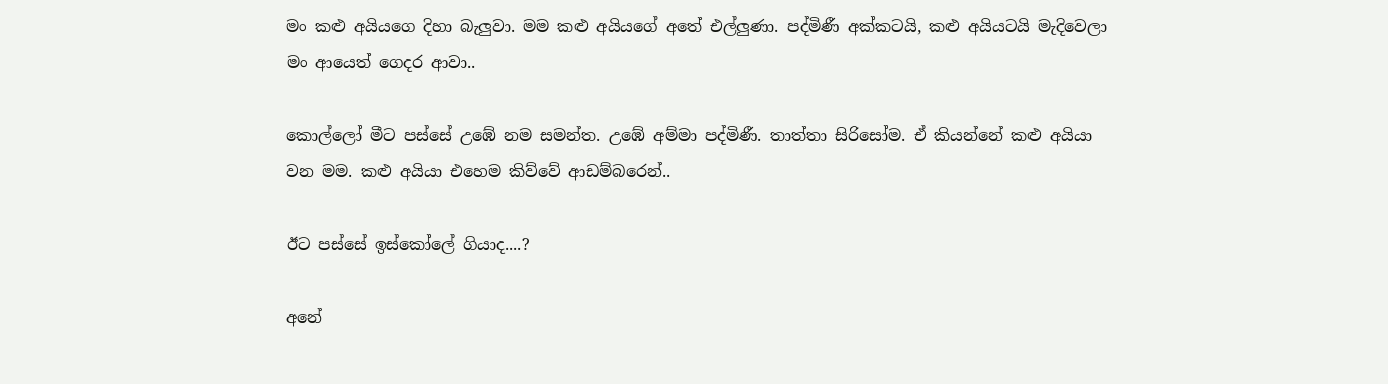මං කළු අයියගෙ දිහා බැලුවා. මම කළු අයියගේ අතේ එල්ලුණා. පද්මිණී අක්කටයි, කළු අයියටයි මැදිවෙලා මං ආයෙත් ගෙදර ආවා..

කොල්ලෝ මීට පස්සේ උඹේ නම සමන්ත. උඹේ අම්මා පද්මිණී. තාත්තා සිරිසෝම. ඒ කියන්නේ කළු අයියා වන මම. කළු අයියා එහෙම කිව්වේ ආඩම්බරෙන්..

ඊට පස්සේ ඉස්කෝලේ ගියාද....?

අනේ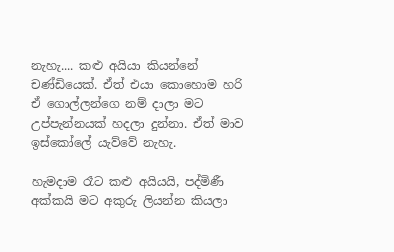නැහැ.... කළු අයියා කියන්නේ චණ්ඩියෙක්. ඒත් එයා කොහොම හරි ඒ ගොල්ලන්ගෙ නම් දාලා මට උප්පැන්නයක් හදලා දුන්නා. ඒත් මාව ඉස්කෝලේ යැව්වේ නැහැ.

හැමදාම රෑට කළු අයියයි, පද්මිණී අක්කයි මට අකුරු ලියන්න කියලා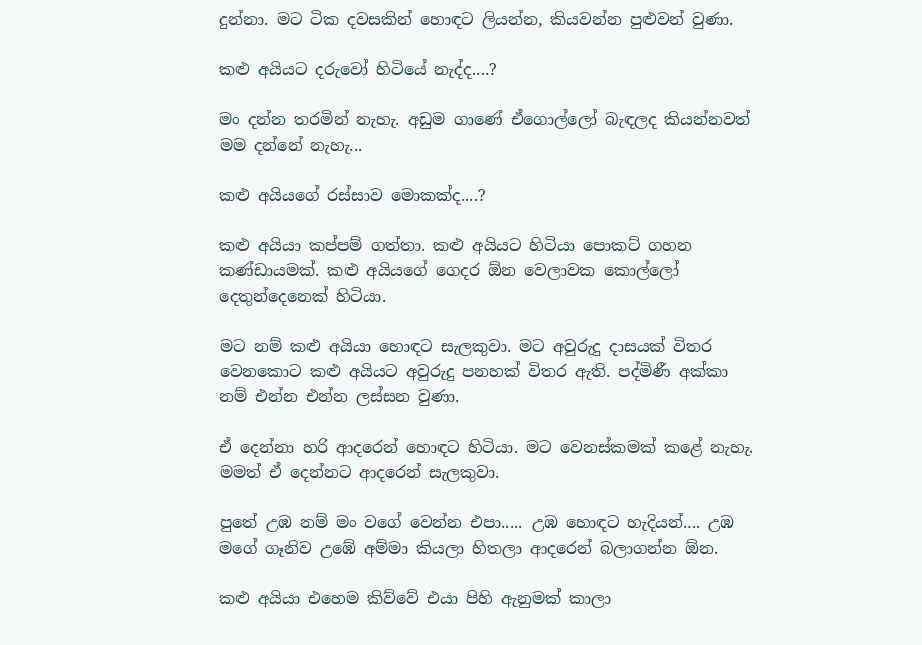දුන්නා. මට ටික දවසකින් හොඳට ලියන්න, කියවන්න පුළුවන් වුණා.

කළු අයියට දරුවෝ හිටියේ නැද්ද....?

මං දන්න තරමින් නැහැ. අඩුම ගාණේ ඒගොල්ලෝ බැඳලද කියන්නවත් මම දන්නේ නැහැ...

කළු අයියගේ රස්සාව මොකක්ද....?

කළු අයියා කප්පම් ගත්තා. කළු අයියට හිටියා පොකට් ගහන කණ්ඩායමක්. කළු අයියගේ ගෙදර ඕන වෙලාවක කොල්ලෝ දෙතුන්දෙනෙක් හිටියා.

මට නම් කළු අයියා හොඳට සැලකුවා. මට අවුරුදු දාසයක් විතර වෙනකොට කළු අයියට අවුරුදු පනහක් විතර ඇති. පද්මිණී අක්කා නම් එන්න එන්න ලස්සන වුණා.

ඒ දෙන්නා හරි ආදරෙන් හොඳට හිටියා. මට වෙනස්කමක් කළේ නැහැ. මමත් ඒ දෙන්නට ආදරෙන් සැලකුවා.

පුතේ උඹ නම් මං වගේ වෙන්න එපා..... උඹ හොඳට හැදියන්.... උඹ මගේ ගෑනිව උඹේ අම්මා කියලා හිතලා ආදරෙන් බලාගන්න ඕන.

කළු අයියා එහෙම කිව්වේ එයා පිහි ඇනුමක් කාලා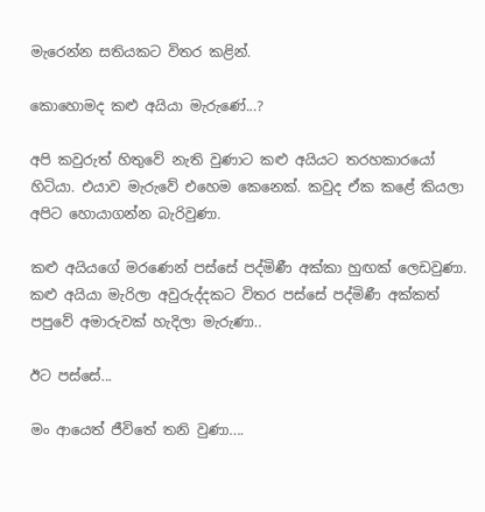මැරෙන්න සතියකට විතර කළින්.

කොහොමද කළු අයියා මැරුණේ...?

අපි කවුරුත් හිතුවේ නැති වුණාට කළු අයියට තරහකාරයෝ හිටියා. එයාව මැරුවේ එහෙම කෙනෙක්. කවුද ඒක කළේ කියලා අපිට හොයාගන්න බැරිවුණා.

කළු අයියගේ මරණෙන් පස්සේ පද්මිණී අක්කා හුඟක් ලෙඩවුණා. කළු අයියා මැරිලා අවුරුද්දකට විතර පස්සේ පද්මිණී අක්කත් පපුවේ අමාරුවක් හැදිලා මැරුණා..

ඊට පස්සේ...

මං ආයෙත් ජීවිතේ තනි වුණා....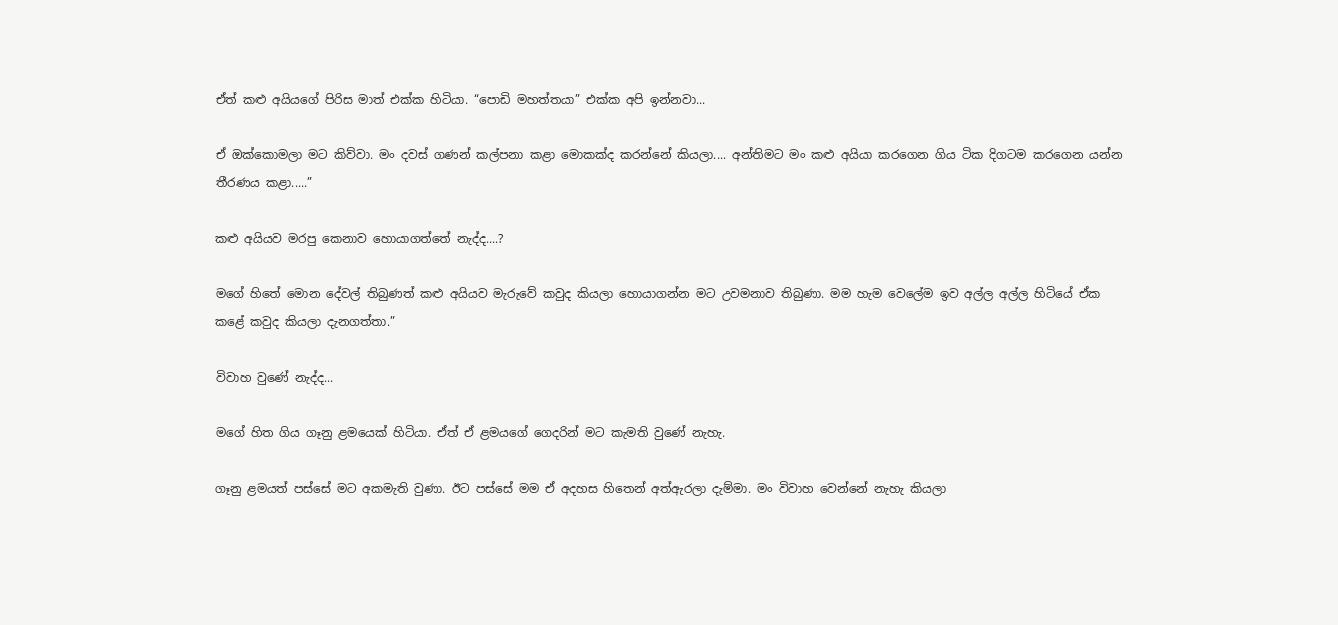ඒත් කළු අයියගේ පිරිස මාත් එක්ක හිටියා. “පොඩි මහත්තයා” එක්ක අපි ඉන්නවා...

ඒ ඔක්කොමලා මට කිව්වා. මං දවස් ගණන් කල්පනා කළා මොකක්ද කරන්නේ කියලා.... අන්තිමට මං කළු අයියා කරගෙන ගිය ටික දිගටම කරගෙන යන්න තීරණය කළා.....”

කළු අයියව මරපු කෙනාව හොයාගත්තේ නැද්ද....?

මගේ හිතේ මොන දේවල් තිබුණත් කළු අයියව මැරුවේ කවුද කියලා හොයාගන්න මට උවමනාව තිබුණා. මම හැම වෙලේම ඉව අල්ල අල්ල හිටියේ ඒක කළේ කවුද කියලා දැනගත්තා.”

විවාහ වුණේ නැද්ද...

මගේ හිත ගිය ගෑනු ළමයෙක් හිටියා. ඒත් ඒ ළමයගේ ගෙදරින් මට කැමති වුණේ නැහැ.

ගෑනු ළමයත් පස්සේ මට අකමැති වුණා. ඊට පස්සේ මම ඒ අදහස හිතෙන් අත්ඇරලා දැම්මා. මං විවාහ වෙන්නේ නැහැ කියලා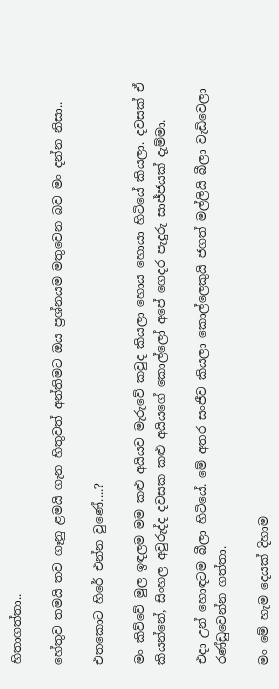හිතාගත්තා..

හේතුව තමයි තව ගෑනු ළමයි ගැන හිතුවත් අන්තිමට ඔය ප්‍රශ්නයම මතුවෙන බව මං දන්න නිසා..

එතකොට හිරේ එන්න වුණේ....?

මං කිව්වේ මුල ඉඳලම මම කළු අයියව මැරුවේ කවුද කියලා හොය හොයා හිටියේ කියලා. දවසක් ඒ කියන්නේ, සිංහල අවුරුද්ද දවසක කළු අයියගේ කොල්ලෝ අපේ ගෙදර පැදුරු සාජ්ජයක් දැම්මා.

එදා උන් හොඳටම බීලා හිටියේ. මේ අතර සංජීව කියලා කොල්ලෙකුයි ජගත් මල්ලියි බීලා වැඩිවෙලා රණ්ඩුවෙන්න ගත්තා.

මං මේ හැම දෙයක් දිහාම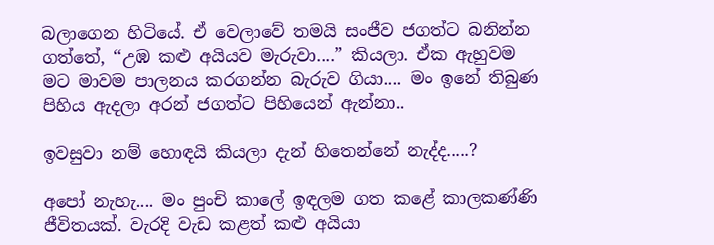බලාගෙන හිටියේ. ඒ වෙලාවේ තමයි සංජීව ජගත්ට බනින්න ගත්තේ, “උඹ කළු අයියව මැරුවා....” කියලා. ඒක ඇහුවම මට මාවම පාලනය කරගන්න බැරුව ගියා.... මං ඉනේ තිබුණ පිහිය ඇදලා අරන් ජගත්ට පිහියෙන් ඇන්නා..

ඉවසුවා නම් හොඳයි කියලා දැන් හිතෙන්නේ නැද්ද.....?

අපෝ නැහැ.... මං පුංචි කාලේ ඉඳලම ගත කළේ කාලකණ්ණි ජීවිතයක්. වැරදි වැඩ කළත් කළු අයියා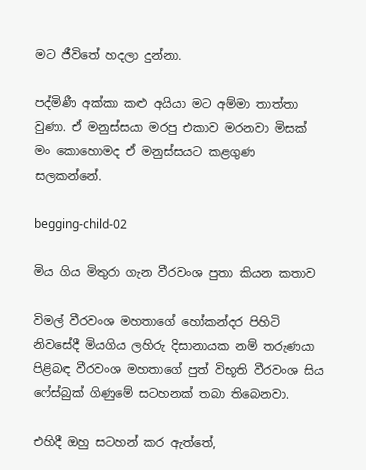මට ජීවිතේ හදලා දුන්නා.

පද්මිණී අක්කා කළු අයියා මට අම්මා තාත්තා වුණා. ඒ මනුස්සයා මරපු එකාව මරනවා මිසක් මං කොහොමද ඒ මනුස්සයට කළගුණ සලකන්නේ.

begging-child-02

මිය ගිය මිතුරා ගැන වීරවංශ පුතා කියන කතාව

විමල් වීරවංශ මහතාගේ හෝකන්දර පිහිටි නිවසේදී මියගිය ලහිරු දිසානායක නම් තරුණයා පිළිබඳ වීරවංශ මහතාගේ පුත් විභූති වීරවංශ සිය ෆේස්බුක් ගිණුමේ සටහනක් තබා තිබෙනවා.

එහිදී ඔහු සටහන් කර ඇත්තේ,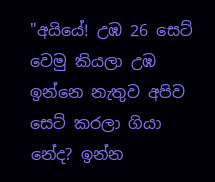"අයියේ! උඹ 26 සෙට් වෙමු කියලා උඹ ඉන්නෙ නැතුව අපිව සෙට් කරලා ගියා නේද? ඉන්න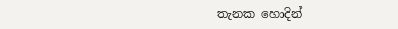තැනක හොදින්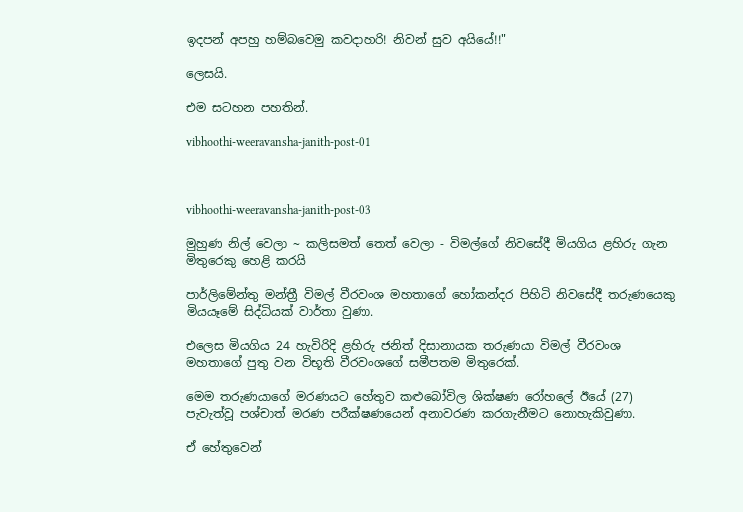ඉදපන් අපහු හම්බවෙමු කවදාහරි! නිවන් සුව අයියේ!!"

ලෙසයි.

එම සටහන පහතින්.

vibhoothi-weeravansha-janith-post-01



vibhoothi-weeravansha-janith-post-03

මුහුණ නිල් වෙලා ~ කලිසමත් තෙත් වෙලා - විමල්ගේ නිවසේදී මියගිය ළහිරු ගැන මිතුරෙකු හෙළි කරයි

පාර්ලිමේන්තු මන්ත්‍රී විමල් වීරවංශ මහතාගේ හෝකන්දර පිහිටි නිවසේදී තරුණයෙකු මියයෑමේ සිද්ධියක් වාර්තා වුණා.

එලෙස මියගිය 24 හැවිරිදි ළහිරු ජනිත් දිසානායක තරුණයා විමල් වීරවංශ මහතාගේ පුතු වන විභූති වීරවංශගේ සමීපතම මිතුරෙක්.

මෙම තරුණයාගේ මරණයට හේතුව කළුබෝවිල ශික්ෂණ රෝහලේ ඊයේ (27) පැවැත්වූ පශ්චාත් මරණ පරීක්ෂණයෙන් අනාවරණ කරගැනීමට නොහැකිවුණා.

ඒ හේතුවෙන්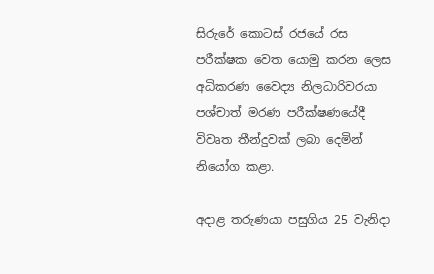සිරුරේ කොටස් රජයේ රස පරීක්ෂක වෙත යොමු කරන ලෙස අධිකරණ වෛද්‍ය නිලධාරිවරයා පශ්චාත් මරණ පරීක්ෂණයේදී විවෘත තීන්දුවක් ලබා දෙමින් නියෝග කළා.

අදාළ තරුණයා පසුගිය 25 වැනිදා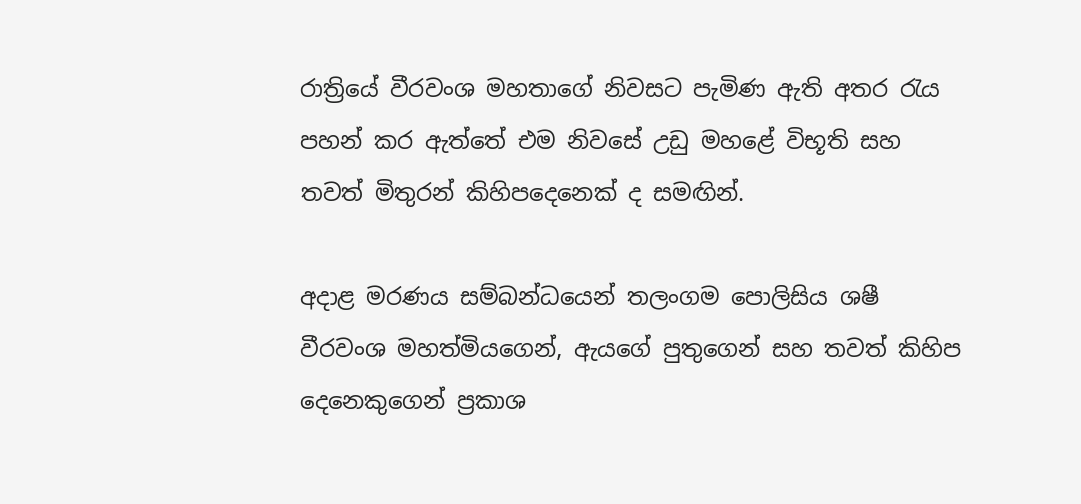රාත්‍රියේ වීරවංශ මහතාගේ නිවසට පැමිණ ඇති අතර රැය පහන් කර ඇත්තේ එම නිවසේ උඩු මහළේ විභූති සහ තවත් මිතුරන් කිහිපදෙනෙක් ද සමඟින්.

අදාළ මරණය සම්බන්ධයෙන් තලංගම පොලිසිය ශෂී වීරවංශ මහත්මියගෙන්, ඇයගේ පුතුගෙන් සහ තවත් කිහිප දෙනෙකුගෙන් ප්‍රකාශ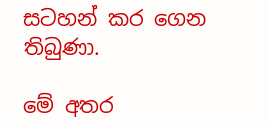සටහන් කර ගෙන තිබුණා.

මේ අතර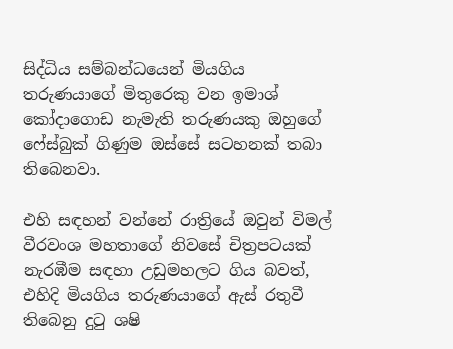සිද්ධිය සම්බන්ධයෙන් මියගිය තරුණයාගේ මිතුරෙකු වන ඉමාශ් කෝදාගොඩ නැමැති තරුණයකු ඔහුගේ ෆේස්බුක් ගිණුම ඔස්සේ සටහනක් තබා තිබෙනවා.

එහි සඳහන් වන්නේ රාත්‍රියේ ඔවුන් විමල් වීරවංශ මහතාගේ නිවසේ චිත්‍රපටයක් නැරඹීම සඳහා උඩුමහලට ගිය බවත්, එහිදි මියගිය තරුණයාගේ ඇස් රතුවී තිබෙනු දුටු ශෂි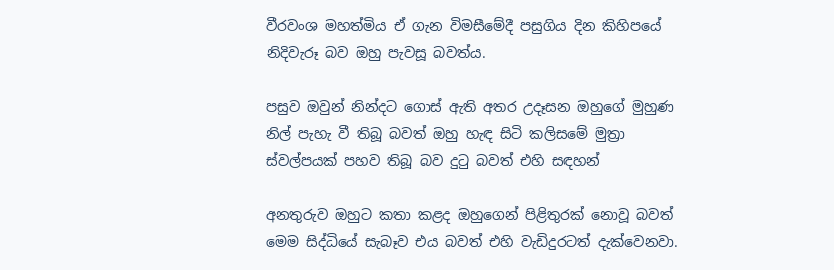වීරවංශ මහත්මිය ඒ ගැන විමසීමේදී පසුගිය දින කිහිපයේ නිදිවැරූ බව ඔහු පැවසූ බවත්ය.

පසුව ඔවුන් නින්දට ගොස් ඇති අතර උදෑසන ඔහුගේ මුහුණ නිල් පැහැ වී තිබූ බවත් ඔහු හැඳ සිටි කලිසමේ මුත්‍රා ස්වල්පයක් පහව තිබූ බව දුටු බවත් එහි සඳහන්

අනතුරුව ඔහුට කතා කළද ඔහුගෙන් පිළිතුරක් නොවූ බවත් මෙම සිද්ධියේ සැබෑව එය බවත් එහි වැඩිදුරටත් දැක්වෙනවා.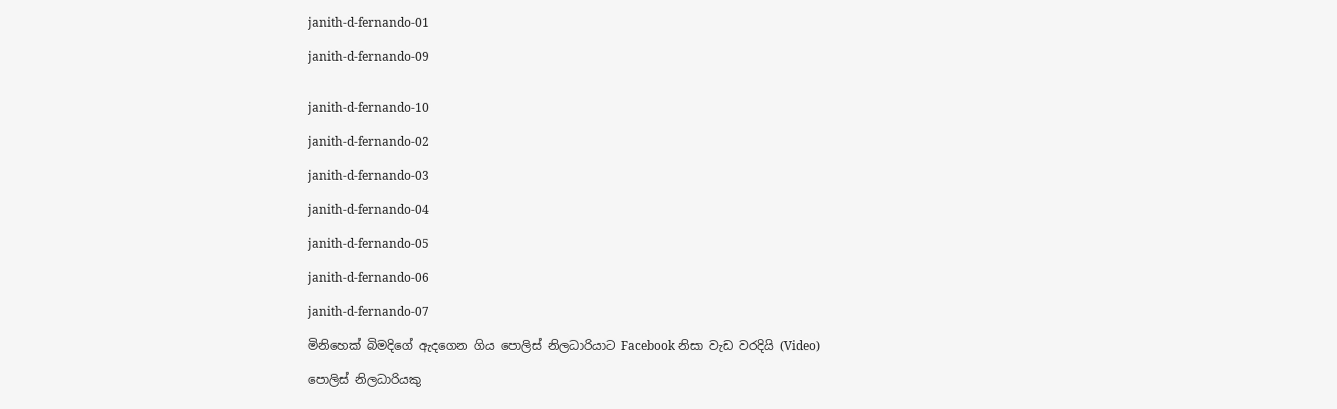janith-d-fernando-01

janith-d-fernando-09


janith-d-fernando-10

janith-d-fernando-02

janith-d-fernando-03

janith-d-fernando-04

janith-d-fernando-05

janith-d-fernando-06

janith-d-fernando-07

මිනිහෙක් බිමදිගේ ඇදගෙන ගිය පොලිස් නිලධාරියාට Facebook නිසා වැඩ වරදියි (Video)

පොලිස් නිලධාරියකු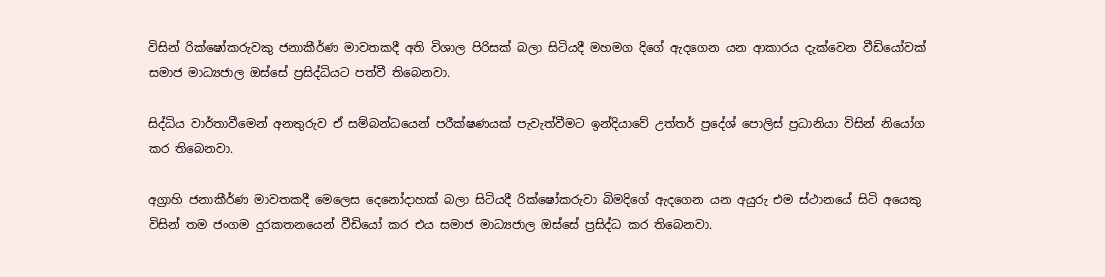විසින් රික්ෂෝකරුවකු ජනාකීර්ණ මාවතකදී අති විශාල පිරිසක් බලා සිටියදී මහමග දිගේ ඇදගෙන යන ආකාරය දැක්වෙන වීඩියෝවක් සමාජ මාධ්‍යජාල ඔස්සේ ප්‍ර‍සිද්ධියට පත්වී තිබෙනවා.

සිද්ධිය වාර්තාවීමෙන් අනතුරුව ඒ සම්බන්ධයෙන් පරීක්ෂණයක් පැවැත්වීමට ඉන්දියාවේ උත්තර් ප්‍රදේශ් පොලිස් ප්‍ර‍ධානියා විසින් නියෝග කර තිබෙනවා.

අග්‍රාහි ජනාකීර්ණ මාවතකදී මෙලෙස දෙනෝදාහක් බලා සිටියදී රික්ෂෝකරුවා බිමදිගේ ඇදගෙන යන අයුරු එම ස්ථානයේ සිටි අයෙකු විසින් තම ජංගම දුරකතනයෙන් වීඩියෝ කර එය සමාජ මාධ්‍යජාල ඔස්සේ ප්‍ර‍සිද්ධ කර තිබෙනවා.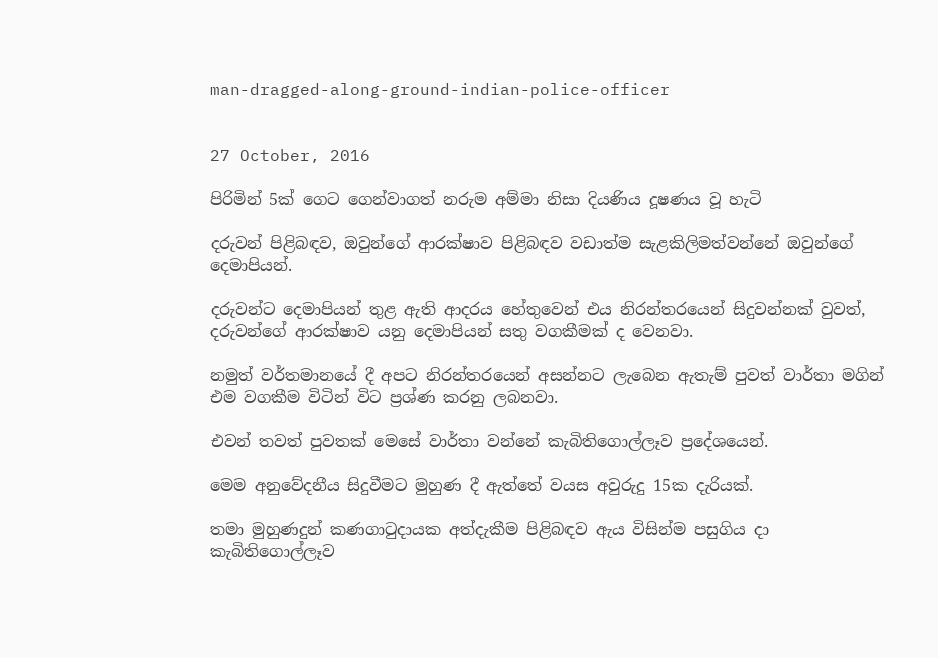man-dragged-along-ground-indian-police-officer


27 October, 2016

පිරිමින් 5ක් ගෙට ගෙන්වාගත් නරුම අම්මා නිසා දියණිය දූෂණය වූ හැටි

දරුවන් පිළිබඳව, ඔවුන්ගේ ආරක්ෂාව පිළිබඳව වඩාත්ම සැළකිලිමත්වන්නේ ඔවුන්ගේ දෙමාපියන්.

දරුවන්ට දෙමාපියන් තුළ ඇති ආදරය හේතුවෙන් එය නිරන්තරයෙන් සිදුවන්නක් වුවත්, දරුවන්ගේ ආරක්ෂාව යනු දෙමාපියන් සතු වගකීමක් ද වෙනවා.

නමුත් වර්තමානයේ දී අපට නිරන්තරයෙන් අසන්නට ලැබෙන ඇතැම් පුවත් වාර්තා මගින් එම වගකීම විටින් විට ප්‍රශ්ණ කරනු ලබනවා.

එවන් තවත් පුවතක් මෙසේ වාර්තා වන්නේ කැබිතිගොල්ලෑව ප්‍රදේශයෙන්.

මෙම අනුවේදනීය සිදුවීමට මුහුණ දී ඇත්තේ වයස අවුරුදු 15ක දැරියක්.

තමා මුහුණදුන් කණගාටුදායක අත්දැකීම පිළිබඳව ඇය විසින්ම පසුගිය දා කැබිතිගොල්ලෑව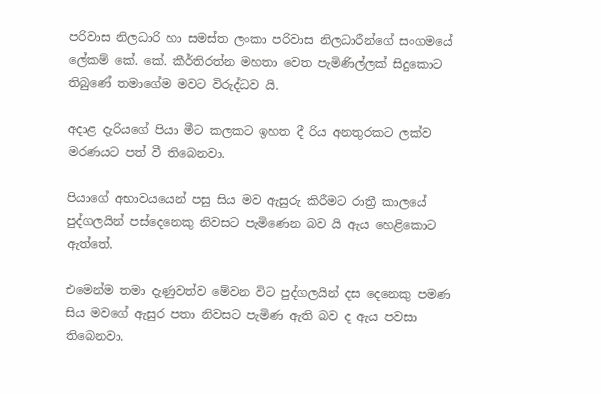පරිවාස නිලධාරි හා සමස්ත ලංකා පරිවාස නිලධාරීන්ගේ සංගමයේ ලේකම් කේ. කේ. කීර්තිරත්න මහතා වෙත පැමිණිල්ලක් සිදුකොට තිබුණේ තමාගේම මවට විරුද්ධව යි.

අදාළ දැරියගේ පියා මීට කලකට ඉහත දී රිය අනතුරකට ලක්ව මරණයට පත් වී තිබෙනවා.

පියාගේ අභාවයයෙන් පසු සිය මව ඇසුරු කිරීමට රාත්‍රී කාලයේ පුද්ගලයින් පස්දෙනෙකු නිවසට පැමිණෙන බව යි ඇය හෙළිකොට ඇත්තේ.

එමෙන්ම තමා දැණුවත්ව මේවන විට පුද්ගලයින් දස දෙනෙකු පමණ සිය මවගේ ඇසුර පතා නිවසට පැමිණ ඇති බව ද ඇය පවසා තිබෙනවා.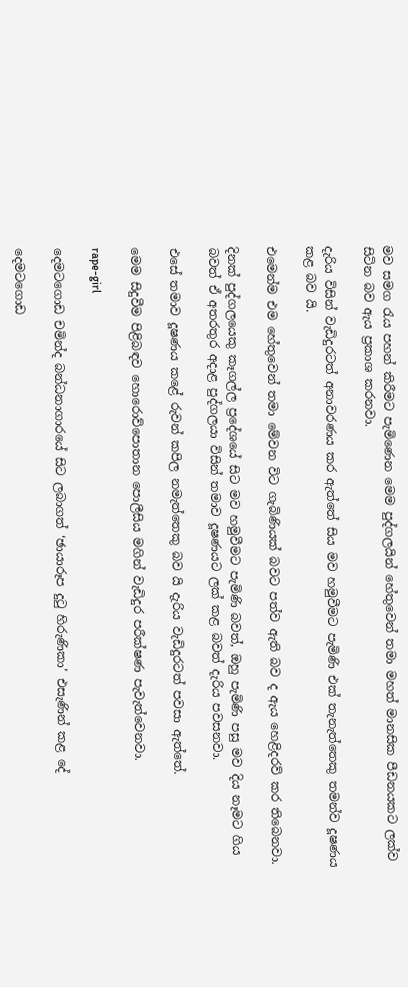මව සමග රැය පහන් කිරීමට පැමිණෙන මෙම පුද්ගලයින් හේතුවෙන් තමා මහත් මානසික පීඩනයකට ලක්ව සිටින බව ඇය ප්‍රකාශ කරනවා.

දැරිය විසින් වැඩිදුරටත් අනාවරණය කර ඇත්තේ සිය මව හමුවීමට පැමිණි එක් තැනැත්තෙකු තමන්ව දූෂණය කළ බව යි.

එමෙන්ම එම හේතුවෙන් තමා මේවන විට ගැබිණියක් බවට පත්ව ඇති බව ද ඇය හෙළිදරව් කර තිබෙනවා.

දිනක් පුද්ගලයෙකු කෑගල්ල ප්‍රදේශයේ සිට මව හමුවීමට පැමිණි බවත්, ඔහු පැමිණි පසු මව දිය නෑමට ගිය බවත් ඒ අතරතුර අදාළ පුද්ගලයා විසින් තමාව දූෂණයට ලක් කළ බවත් දැරිය පවසනවා.

එසේ තමාව දූෂණය කළේ රුවන් කපිල නමැත්තෙකු බව යි දැරිය වැඩිදුරටත් පවසා ඇත්තේ.

මෙම සිදුවීම පිළිබඳව හොරොව්පොතාන පොලීසිය මගින් වැඩිදුර පරීක්ෂණ පැවැත්වෙනවා.

rape-girl

දෙමටගොඩ චමින්ද බන්ධනාගාරයේ සිට ලබාගත් ‘ඡායාරූප දුටු හිරුණිකා’ එසැණින් කළ දේ

දෙමටගොඩ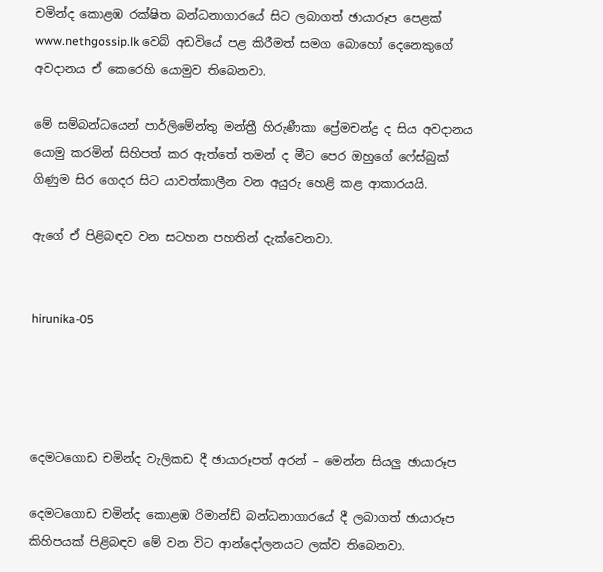චමින්ද කොළඹ රක්ෂිත බන්ධනාගාරයේ සිට ලබාගත් ඡායාරූප පෙළක් www.nethgossip.lk වෙබ් අඩවියේ පළ කිරීමත් සමග බොහෝ දෙනෙකුගේ අවදානය ඒ කෙරෙහි යොමුව තිබෙනවා.

මේ සම්බන්ධයෙන් පාර්ලිමේන්තු මන්ත්‍රී හිරුණීකා ප්‍රේමචන්ද්‍ර ද සිය අවදානය යොමු කරමින් සිහිපත් කර ඇත්තේ තමන් ද මීට පෙර ඔහුගේ ෆේස්බුක් ගිණුම සිර ගෙදර සිට යාවත්කාලීන වන අයුරු හෙළි කළ ආකාරයයි.

ඇගේ ඒ පිළිබඳව වන සටහන පහතින් දැක්වෙනවා.


hirunika-05




දෙමටගොඩ චමින්ද වැලිකඩ දී ඡායාරූපත් අරන් – මෙන්න සියලු ඡායාරූප

දෙමටගොඩ චමින්ද කොළඹ රිමාන්ඩ් බන්ධනාගාරයේ දී ලබාගත් ඡායාරූප කිහිපයක් පිළිබඳව මේ වන විට ආන්දෝලනයට ලක්ව තිබෙනවා.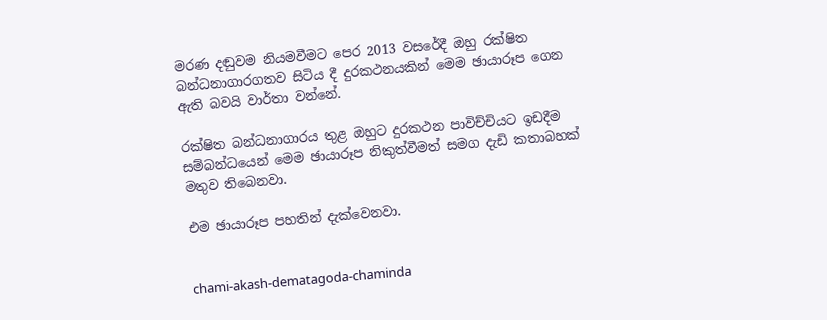මරණ දඬුවම නියමවීමට පෙර 2013 වසරේදී ඔහු රක්ෂිත බන්ධනාගාරගතව සිටිය දී දුරකථනයකින් මෙම ඡායාරූප ගෙන ඇති බවයි වාර්තා වන්නේ.

රක්ෂිත බන්ධනාගාරය තුළ ඔහුට දුරකථන පාවිච්චියට ඉඩදීම සම්බන්ධයෙන් මෙම ඡායාරූප නිකුත්වීමත් සමග දැඩි කතාබහක් මතුව තිබෙනවා.

එම ඡායාරූප පහතින් දැක්වෙනවා.


chami-akash-dematagoda-chaminda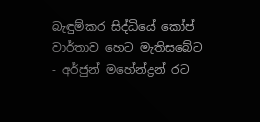බැඳුම්කර සිද්ධියේ කෝප් වාර්තාව හෙට මැතිසබේට - අර්ජුන් මහේන්ද්‍රන් රට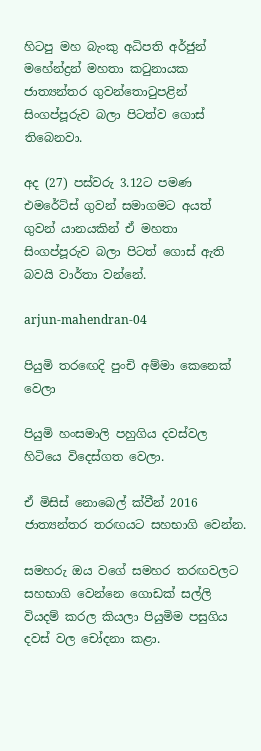හිටපු මහ බැංකු අධිපති අර්ජුන් මහේන්ද්‍රන් මහතා කටුනායක ජාත්‍යන්තර ගුවන්තොටුපළින් සිංගප්පූරුව බලා පිටත්ව ගොස් තිබෙනවා.

අද (27) පස්වරු 3.12ට පමණ එමරේට්ස් ගුවන් සමාගමට අයත් ගුවන් යානයකින් ඒ මහතා සිංගප්පූරුව බලා පිටත් ගොස් ඇති බවයි වාර්තා වන්නේ.

arjun-mahendran-04

පියුමි තරඟෙදි පුංචි අම්මා කෙනෙක් වෙලා

පියුමි හංසමාලි පහුගිය දවස්වල හිටියෙ විදෙස්ගත වෙලා.

ඒ මිසිස් නොබෙල් ක්වීන් 2016 ජාත්‍යන්තර තරඟයට සහභාගි වෙන්න.

සමහරු ඔය වගේ සමහර තරඟවලට සහභාගි වෙන්නෙ ගොඩක් සල්ලි වියදම් කරල කියලා පියුමිම පසුගිය දවස් වල චෝදනා කළා.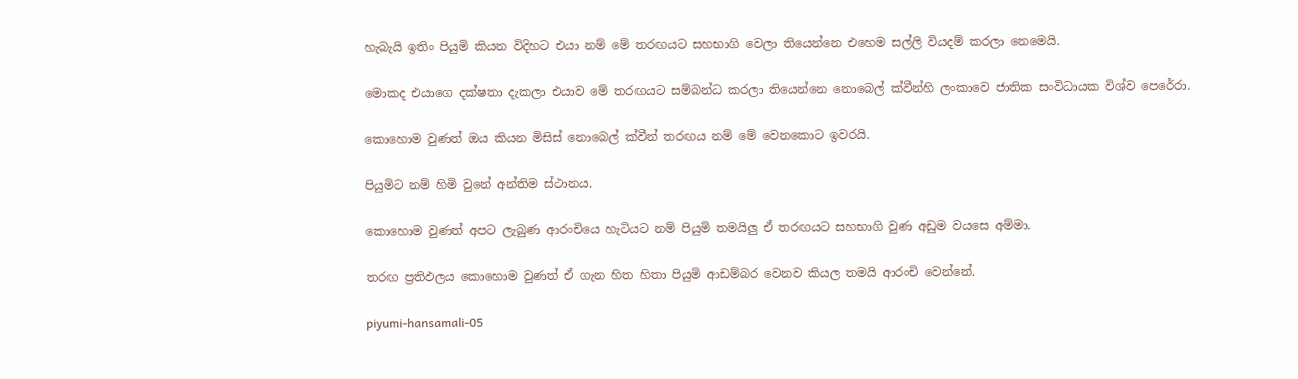හැබැයි ඉතිං පියුමි කියන විදිහට එයා නම් මේ තරඟයට සහභාගි වෙලා තියෙන්නෙ එහෙම සල්ලි වියදම් කරලා නෙමෙයි.

මොකද එයාගෙ දක්ෂතා දැකලා එයාව මේ තරඟයට සම්බන්ධ කරලා තියෙන්නෙ නොබෙල් ක්වීන්හි ලංකාවෙ ජාතික සංවිධායක විශ්ව පෙරේරා.

කොහොම වුණත් ඔය කියන මිසිස් නොබෙල් ක්වීන් තරඟය නම් මේ වෙනකොට ඉවරයි.

පියුමිට නම් හිමි වුනේ අන්තිම ස්ථානය.

කොහොම වුණත් අපට ලැබුණ ආරංචියෙ හැටියට නම් පියුමි තමයිලු ඒ තරඟයට සහභාගි වුණ අඩුම වයසෙ අම්මා.

තරඟ ප්‍රතිඵලය කොහොම වුණත් ඒ ගැන හිත හිතා පියුමි ආඩම්බර වෙනව කියල තමයි ආරංචි වෙන්නේ.

piyumi-hansamali-05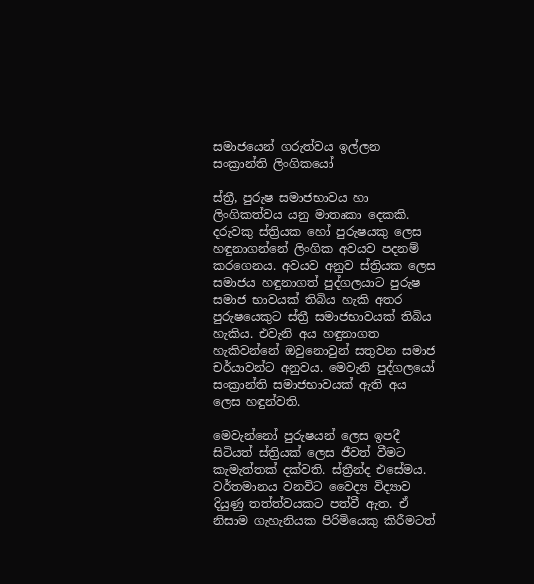සමාජයෙන් ගරුත්වය ඉල්ලන සංක්‍රාන්ති ලිංගිකයෝ

ස්ත්‍රී, පුරුෂ සමාජභාවය හා ලිංගිකත්වය යනු මාතෘකා දෙකකි. දරුවකු ස්ත්‍රියක හෝ පුරුෂයකු ලෙස හඳුනාගන්නේ ලිංගික අවයව පදනම් කරගෙනය. අවයව අනුව ස්ත්‍රියක ලෙස සමාජය හඳුනාගත් පුද්ගලයාට පුරුෂ සමාජ භාවයක් තිබිය හැකි අතර පුරුෂයෙකුට ස්ත්‍රී සමාජභාවයක් තිබිය හැකිය. එවැනි අය හඳුනාගත හැකිවන්නේ ඔවුනොවුන් සතුවන සමාජ චර්යාවන්ට අනුවය. මෙවැනි පුද්ගලයෝ සංක්‍රාන්ති සමාජභාවයක් ඇති අය ලෙස හඳුන්වති.

මෙවැන්නෝ පුරුෂයන් ලෙස ඉපදී සිටියත් ස්ත්‍රියක් ලෙස ජීවත් වීමට කැමැත්තක් දක්වති. ස්ත්‍රීන්ද එසේමය. වර්තමානය වනවිට වෛද්‍ය විද්‍යාව දියුණු තත්ත්වයකට පත්වී ඇත. ඒ නිසාම ගැහැනියක පිරිමියෙකු කිරීමටත්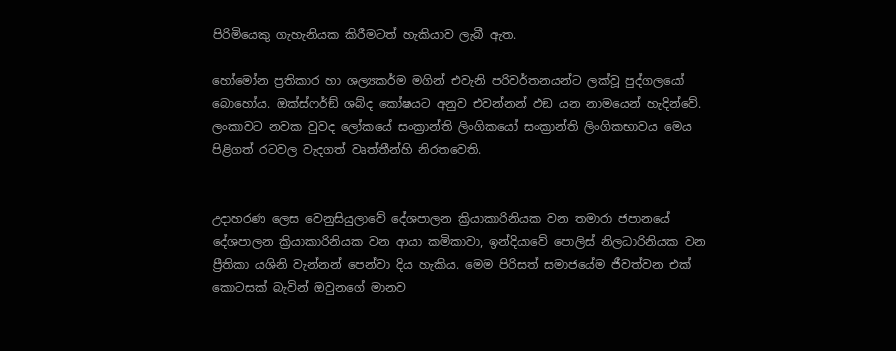පිරිමියෙකු ගැහැනියක කිරීමටත් හැකියාව ලැබී ඇත.

හෝමෝන ප්‍රතිකාර හා ශල්‍යකර්ම මගින් එවැනි පරිවර්තනයන්ට ලක්වූ පුද්ගලයෝ බොහෝය. ඔක්ස්ෆර්ඞ් ශබ්ද කෝෂයට අනුව එවන්නන් ඵඞ යන නාමයෙන් හැදින්වේ. ලංකාවට නවක වුවද ලෝකයේ සංක්‍රාන්ති ලිංගිකයෝ සංක්‍රාන්ති ලිංගිකභාවය මෙය පිළිගත් රටවල වැදගත් වෘත්තීන්හි නිරතවෙති.


උදාහරණ ලෙස වෙනුසියුලාවේ දේශපාලන ක්‍රියාකාරිනියක වන තමාරා ජපානයේ දේශපාලන ක්‍රියාකාරිනියක වන ආයා කමිකාවා, ඉන්දියාවේ පොලිස් නිලධාරිනියක වන ප්‍රීතිකා යශිනි වැන්නන් පෙන්වා දිය හැකිය. මෙම පිරිසත් සමාජයේම ජීවත්වන එක් කොටසක් බැවින් ඔවුනගේ මානව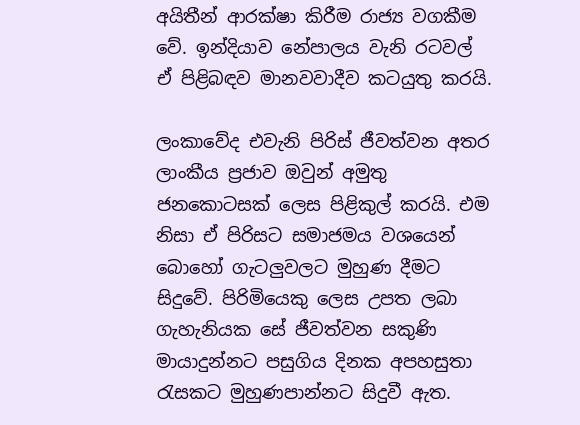අයිතීන් ආරක්ෂා කිරීම රාජ්‍ය වගකීම වේ. ඉන්දියාව නේපාලය වැනි රටවල් ඒ පිළිබඳව මානවවාදීව කටයුතු කරයි.

ලංකාවේද එවැනි පිරිස් ජීවත්වන අතර ලාංකීය ප්‍රජාව ඔවුන් අමුතු ජනකොටසක් ලෙස පිළිකුල් කරයි. එම නිසා ඒ පිරිසට සමාජමය වශයෙන් බොහෝ ගැටලුවලට මුහුණ දීමට සිදුවේ. පිරිමියෙකු ලෙස උපත ලබා ගැහැනියක සේ ජීවත්වන සකුණි මායාදුන්නට පසුගිය දිනක අපහසුතා රැසකට මුහුණපාන්නට සිදුවී ඇත.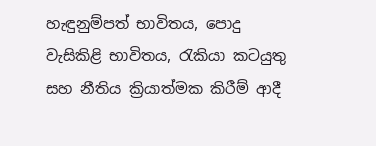හැඳුනුම්පත් භාවිතය, පොදු වැසිකිළි භාවිතය, රැකියා කටයුතු සහ නීතිය ක්‍රියාත්මක කිරීම් ආදී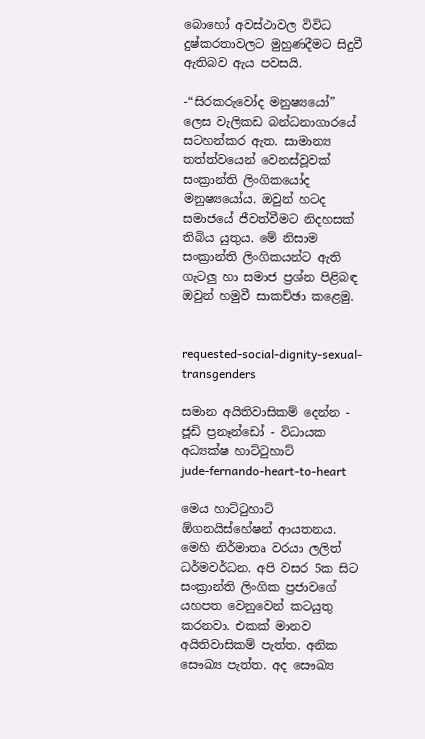බොහෝ අවස්ථාවල විවිධ දුෂ්කරතාවලට මුහුණදීමට සිදුවී ඇතිබව ඇය පවසයි.

-“සිරකරුවෝද මනුෂ්‍යයෝ” ලෙස වැලිකඩ බන්ධනාගාරයේ සටහන්කර ඇත. සාමාන්‍ය තත්ත්වයෙන් වෙනස්වූවක් සංක්‍රාන්ති ලිංගිකයෝද මනුෂ්‍යයෝය. ඔවුන් හටද සමාජයේ ජීවත්වීමට නිදහසක් තිබිය යුතුය. මේ නිසාම සංක්‍රාන්ති ලිංගිකයන්ට ඇති ගැටලු හා සමාජ ප්‍රශ්න පිළිබඳ ඔවුන් හමුවී සාකච්ඡා කළෙමු.


requested-social-dignity-sexual-transgenders

සමාන අයිතිවාසිකම් දෙන්න - ජූඩි ප්‍රනෑන්ඩෝ - විධායක අධ්‍යක්ෂ හාට්ටුහාට්
jude-fernando-heart-to-heart

මෙය හාට්ටුහාට් ඕගනයිස්හේෂන් ආයතනය. මෙහි නිර්මාතෘ වරයා ලලිත් ධර්මවර්ධන. අපි වසර 5ක සිට සංක්‍රාන්ති ලිංගික ප්‍රජාවගේ යහපත වෙනුවෙන් කටයුතු කරනවා. එකක් මානව අයිතිවාසිකම් පැත්ත. අනික සෞඛ්‍ය පැත්ත. අද සෞඛ්‍ය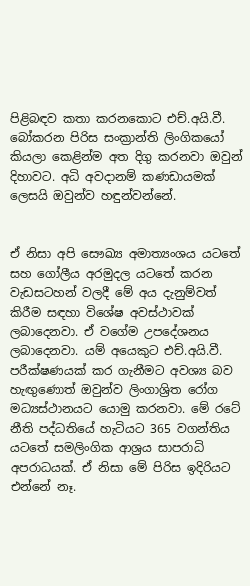පිළිබඳව කතා කරනකොට එච්.අයි.වී. බෝකරන පිරිස සංක්‍රාන්ති ලිංගිකයෝ කියලා කෙළින්ම අත දිගු කරනවා ඔවුන් දිහාවට. අධි අවදානම් කණඩායමක් ලෙසයි ඔවුන්ව හඳුන්වන්නේ.


ඒ නිසා අපි සෞඛ්‍ය අමාත්‍යංශය යටතේ සහ ගෝලීය අරමුදල යටතේ කරන වැඩසටහන් වලදී මේ අය දැනුම්වත් කිරීම සඳහා විශේෂ අවස්ථාවක් ලබාදෙනවා. ඒ වගේම උපදේශනය ලබාදෙනවා. යම් අයෙකුට එච්.අයි.වී. පරීක්ෂණයක් කර ගැනීමට අවශ්‍ය බව හැඟුණොත් ඔවුන්ව ලිංගාශ්‍රිත රෝග මධ්‍යස්ථානයට යොමු කරනවා. මේ රටේ නීති පද්ධතියේ හැටියට 365 වගන්තිය යටතේ සමලිංගික ආශ්‍රය සාපරාධි අපරාධයක්. ඒ නිසා මේ පිරිස ඉදිරියට එන්නේ නෑ.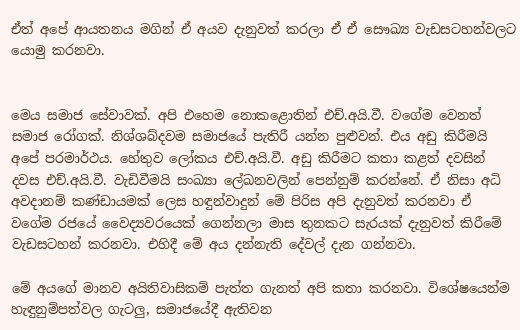ඒත් අපේ ආයතනය මගින් ඒ අයව දැනුවත් කරලා ඒ ඒ සෞඛ්‍ය වැඩසටහන්වලට යොමු කරනවා.


මෙය සමාජ සේවාවක්. අපි එහෙම නොකළොතින් එච්.අයි.වී. වගේම වෙනත් සමාජ රෝගක්. නිශ්ශබ්දවම සමාජයේ පැතිරී යන්න පුළුවන්. එය අඩු කිරීමයි අපේ පරමාර්ථය. හේතුව ලෝකය එච්.අයි.වී. අඩු කිරීමට කතා කළත් දවසින් දවස එච්.අයි.වී. වැඩිවීමයි සංඛ්‍යා ලේඛනවලින් පෙන්නුම් කරන්නේ. ඒ නිසා අධි අවදානම් කණ්ඩායමක් ලෙස හඳුන්වාදුන් මේ පිරිස අපි දැනුවත් කරනවා ඒ වගේම රජයේ වෛද්‍යවරයෙක් ගෙන්නලා මාස තුනකට සැරයක් දැනුවත් කිරීමේ වැඩසටහන් කරනවා. එහිදී මේ අය දන්නැති දේවල් දැන ගන්නවා.

මේ අයගේ මානව අයිතිවාසිකම් පැත්ත ගැනත් අපි කතා කරනවා. විශේෂයෙන්ම හැඳුනුම්පත්වල ගැටලු, සමාජයේදී ඇතිවන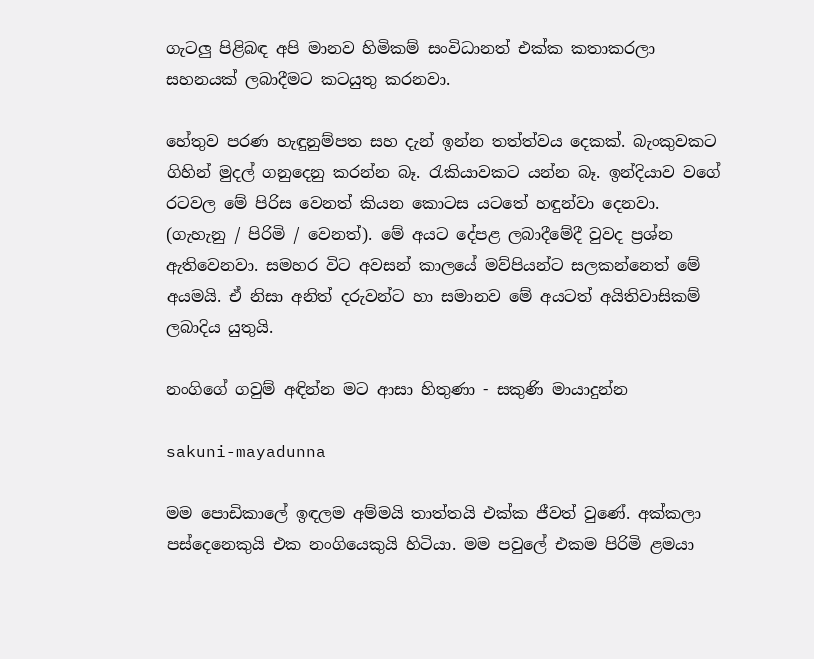ගැටලු පිළිබඳ අපි මානව හිමිකම් සංවිධානත් එක්ක කතාකරලා සහනයක් ලබාදීමට කටයුතු කරනවා.

හේතුව පරණ හැඳුනුම්පත සහ දැන් ඉන්න තත්ත්වය දෙකක්. බැංකුවකට ගිහින් මුදල් ගනුදෙනු කරන්න බෑ. රැකියාවකට යන්න බෑ. ඉන්දියාව වගේ රටවල මේ පිරිස වෙනත් කියන කොටස යටතේ හඳුන්වා දෙනවා. (ගැහැනු / පිරිමි / වෙනත්). මේ අයට දේපළ ලබාදීමේදී වුවද ප්‍රශ්න ඇතිවෙනවා. සමහර විට අවසන් කාලයේ මව්පියන්ට සලකන්නෙත් මේ අයමයි. ඒ නිසා අනිත් දරුවන්ට හා සමානව මේ අයටත් අයිතිවාසිකම් ලබාදිය යුතුයි.

නංගිගේ ගවුම් අඳින්න මට ආසා හිතුණා - සකුණි මායාදුන්න

sakuni-mayadunna

මම පොඩිකාලේ ඉඳලම අම්මයි තාත්තයි එක්ක ජීවත් වුණේ. අක්කලා පස්දෙනෙකුයි එක නංගියෙකුයි හිටියා. මම පවුලේ එකම පිරිමි ළමයා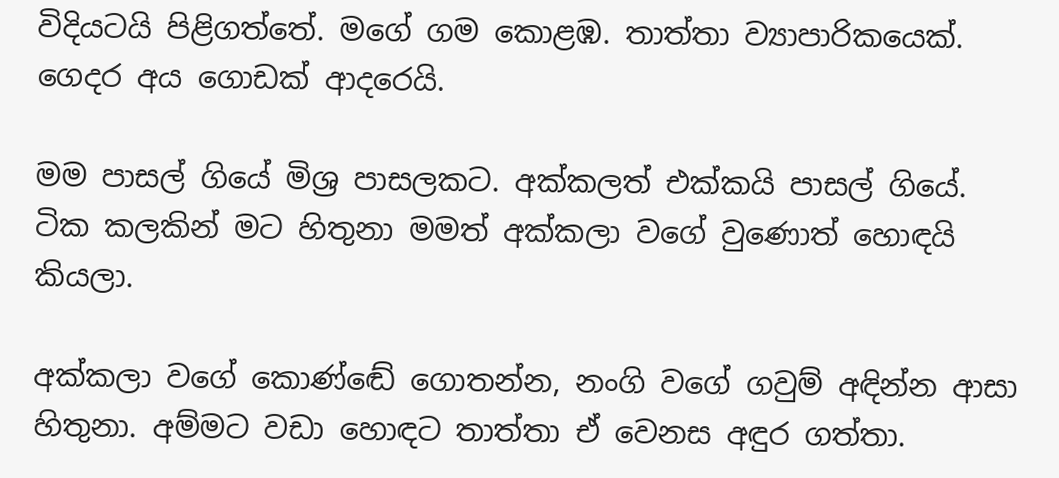විදියටයි පිළිගත්තේ. මගේ ගම කොළඹ. තාත්තා ව්‍යාපාරිකයෙක්. ගෙදර අය ගොඩක් ආදරෙයි.

මම පාසල් ගියේ මිශ්‍ර පාසලකට. අක්කලත් එක්කයි පාසල් ගියේ. ටික කලකින් මට හිතුනා මමත් අක්කලා වගේ වුණොත් හොඳයි කියලා.

අක්කලා වගේ කොණ්ඬේ ගොතන්න, නංගි වගේ ගවුම් අඳින්න ආසා හිතුනා. අම්මට වඩා හොඳට තාත්තා ඒ වෙනස අඳුර ගත්තා.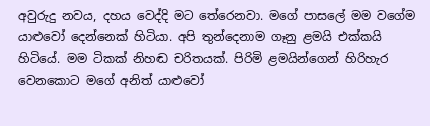අවුරුදු නවය, දහය වෙද්දි මට තේරෙනවා. මගේ පාසලේ මම වගේම යාළුවෝ දෙන්නෙක් හිටියා. අපි තුන්දෙනාම ගෑනු ළමයි එක්කයි හිටියේ. මම ටිකක් නිහඬ චරිතයක්. පිරිමි ළමයින්ගෙන් හිරිහැර වෙනකොට මගේ අනිත් යාළුවෝ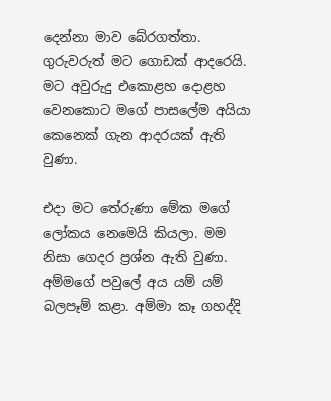දෙන්නා මාව බේරගත්තා. ගුරුවරුත් මට ගොඩක් ආදරෙයි. මට අවුරුදු එකොළහ දොළහ වෙනකොට මගේ පාසලේම අයියා කෙනෙක් ගැන ආදරයක් ඇති වුණා.

එදා මට තේරුණා මේක මගේ ලෝකය නෙමෙයි කියලා. මම නිසා ගෙදර ප්‍රශ්න ඇති වුණා. අම්මගේ පවුලේ අය යම් යම් බලපෑම් කළා. අම්මා කෑ ගහද්දි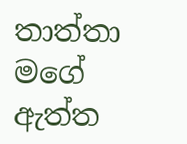තාත්තා මගේ ඇත්ත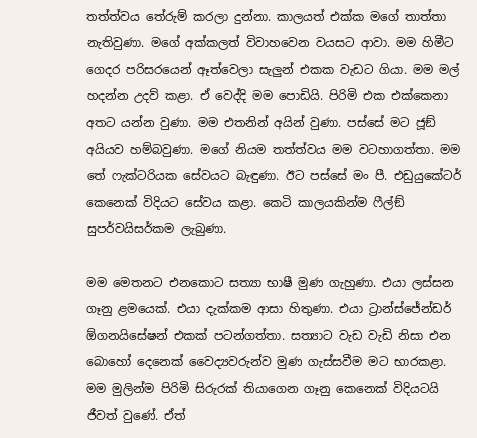තත්ත්වය තේරුම් කරලා දුන්නා. කාලයත් එක්ක මගේ තාත්තා නැතිවුණා. මගේ අක්කලත් විවාහවෙන වයසට ආවා. මම හිමීට ගෙදර පරිසරයෙන් ඈත්වෙලා සැලුන් එකක වැඩට ගියා. මම මල් හදන්න උදව් කළා. ඒ වෙද්දි මම පොඩියි. පිරිමි එක එක්කෙනා අතට යන්න වුණා. මම එතනින් අයින් වුණා. පස්සේ මට ජූඞ් අයියව හම්බවුණා. මගේ නියම තත්ත්වය මම වටහාගත්තා. මම තේ ෆැක්ටරියක සේවයට බැඳුණා. ඊට පස්සේ මං පී. එඩුයුකේටර් කෙනෙක් විදියට සේවය කළා. කෙටි කාලයකින්ම ෆීල්ඞ් සුපර්වයිසර්කම ලැබුණා.

මම මෙතනට එනකොට සත්‍යා භාෂී මුණ ගැහුණා. එයා ලස්සන ගෑනු ළමයෙක්. එයා දැක්කම ආසා හිතුණා. එයා ට්‍රාන්ස්ජේන්ඩර් ඕගනයිසේෂන් එකක් පටන්ගත්තා. සත්‍යාට වැඩ වැඩි නිසා එන බොහෝ දෙනෙක් වෛද්‍යවරුන්ව මුණ ගැස්සවීම මට භාරකළා. මම මුලින්ම පිරිමි සිරුරක් තියාගෙන ගෑනු කෙනෙක් විදියටයි ජීවත් වුණේ. ඒත්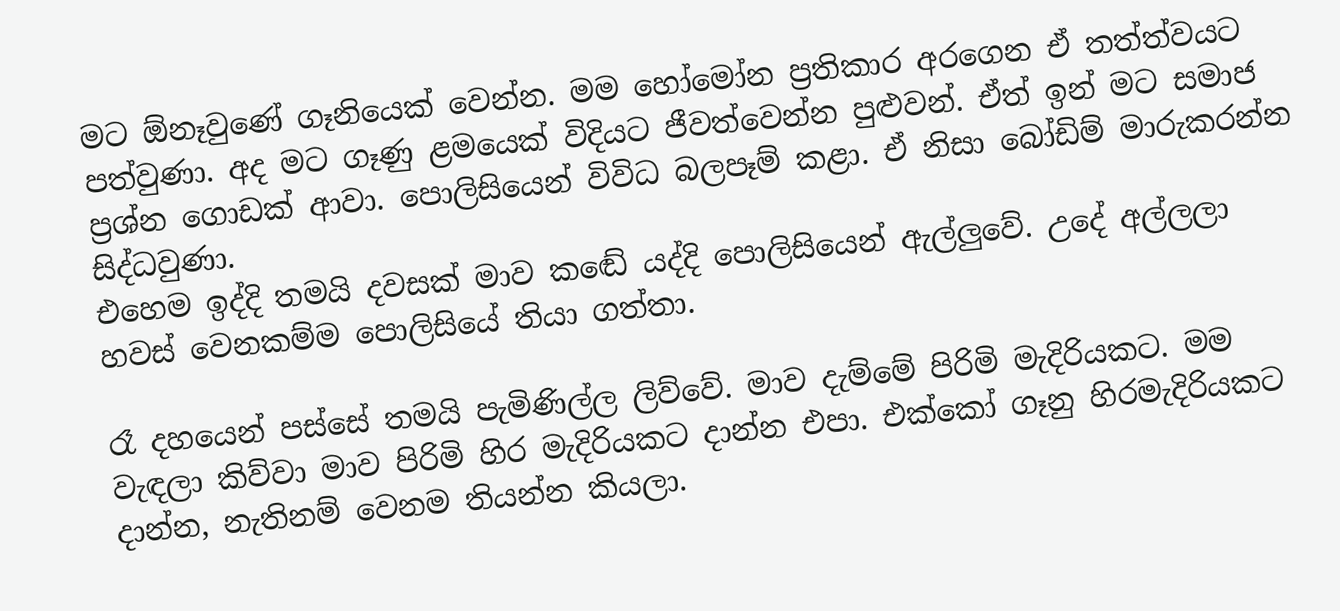මට ඕනෑවුණේ ගෑනියෙක් වෙන්න. මම හෝමෝන ප්‍රතිකාර අරගෙන ඒ තත්ත්වයට පත්වුණා. අද මට ගෑණු ළමයෙක් විදියට ජීවත්වෙන්න පුළුවන්. ඒත් ඉන් මට සමාජ ප්‍රශ්න ගොඩක් ආවා. පොලිසියෙන් විවිධ බලපෑම් කළා. ඒ නිසා බෝඩිම් මාරුකරන්න සිද්ධවුණා.
එහෙම ඉද්දි තමයි දවසක් මාව කඬේ යද්දි පොලිසියෙන් ඇල්ලුවේ. උදේ අල්ලලා හවස් වෙනකම්ම පොලිසියේ තියා ගත්තා.

රෑ දහයෙන් පස්සේ තමයි පැමිණිල්ල ලිව්වේ. මාව දැම්මේ පිරිමි මැදිරියකට. මම වැඳලා කිව්වා මාව පිරිමි හිර මැදිරියකට දාන්න එපා. එක්කෝ ගෑනු හිරමැදිරියකට දාන්න, නැතිනම් වෙනම තියන්න කියලා.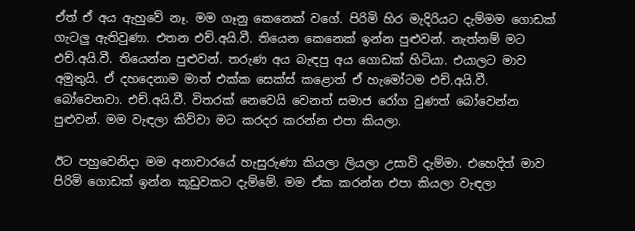ඒත් ඒ අය ඇහුවේ නෑ. මම ගෑනු කෙනෙක් වගේ. පිරිමි හිර මැදිරියට දැම්මම ගොඩක් ගැටලු ඇතිවුණා. එතන එච්.අයි.වී. තියෙන කෙනෙක් ඉන්න පුළුවන්. නැත්නම් මට එච්.අයි.වී. තියෙන්න පුළුවන්. තරුණ අය බැඳපු අය ගොඩක් හිටියා. එයාලට මාව අමුතුයි. ඒ දහදෙනාම මාත් එක්ක සෙක්ස් කළොත් ඒ හැමෝටම එච්.අයි.වී. බෝවෙනවා. එච්.අයි.වී. විතරක් නෙවෙයි වෙනත් සමාජ රෝග වුණත් බෝවෙන්න පුළුවන්. මම වැඳලා කිව්වා මට කරදර කරන්න එපා කියලා.

ඊට පහුවෙනිදා මම අනාචාරයේ හැසුරුණා කියලා ලියලා උසාවි දැම්මා. එහෙදිත් මාව පිරිමි ගොඩක් ඉන්න කූඩුවකට දැම්මේ. මම ඒක කරන්න එපා කියලා වැඳලා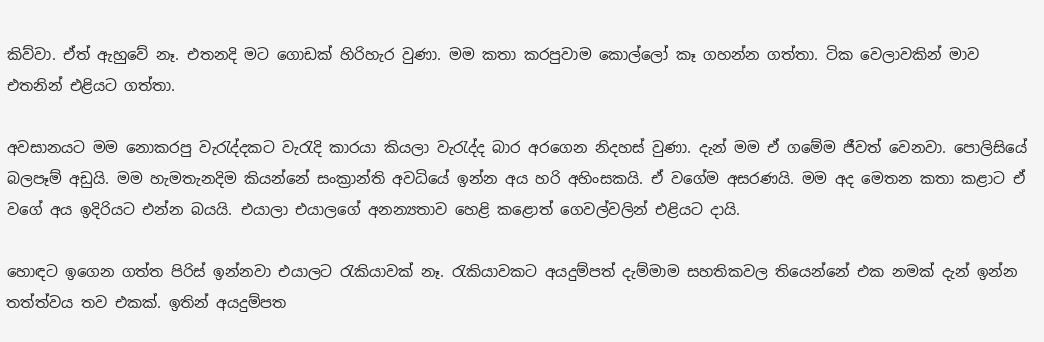කිව්වා. ඒත් ඇහුවේ නෑ. එතනදි මට ගොඩක් හිරිහැර වුණා. මම කතා කරපුවාම කොල්ලෝ කෑ ගහන්න ගත්තා. ටික වෙලාවකින් මාව එතනින් එළියට ගත්තා.

අවසානයට මම නොකරපු වැරැද්දකට වැරැදි කාරයා කියලා වැරැද්ද බාර අරගෙන නිදහස් වුණා. දැන් මම ඒ ගමේම ජීවත් වෙනවා. පොලිසියේ බලපෑම් අඩුයි. මම හැමතැනදිම කියන්නේ සංක්‍රාන්ති අවධියේ ඉන්න අය හරි අහිංසකයි. ඒ වගේම අසරණයි. මම අද මෙතන කතා කළාට ඒ වගේ අය ඉදිරියට එන්න බයයි. එයාලා එයාලගේ අනන්‍යතාව හෙළි කළොත් ගෙවල්වලින් එළියට දායි.

හොඳට ඉගෙන ගත්ත පිරිස් ඉන්නවා එයාලට රැකියාවක් නෑ. රැකියාවකට අයදුම්පත් දැම්මාම සහතිකවල තියෙන්නේ එක නමක් දැන් ඉන්න තත්ත්වය තව එකක්. ඉතින් අයදුම්පත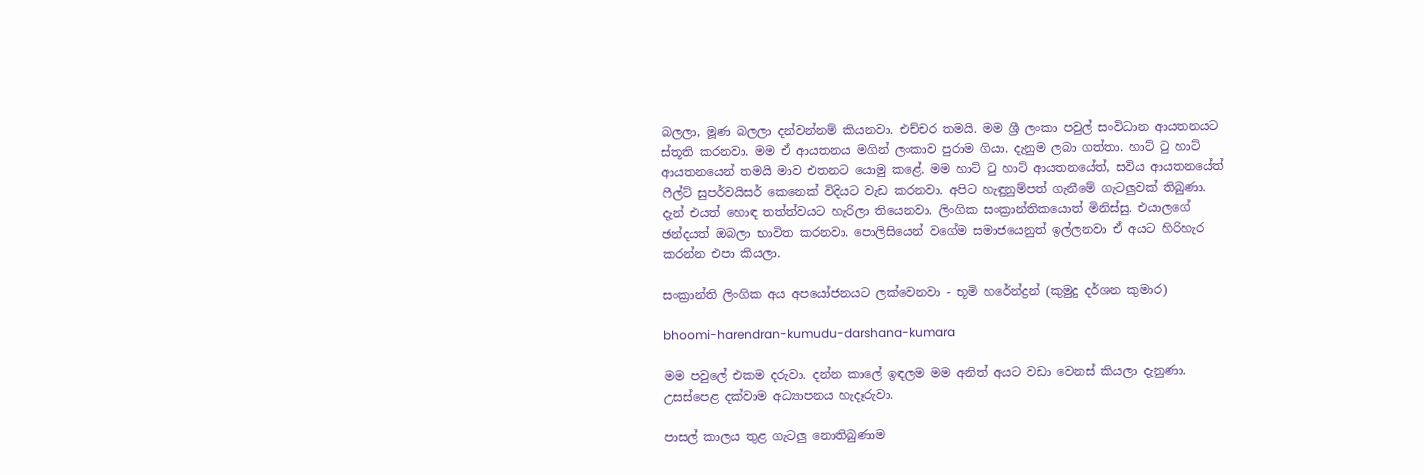බලලා, මූණ බලලා දන්වන්නම් කියනවා. එච්චර තමයි. මම ශ්‍රී ලංකා පවුල් සංවිධාන ආයතනයට ස්තූති කරනවා. මම ඒ ආයතනය මගින් ලංකාව පුරාම ගියා. දැනුම ලබා ගත්තා. හාට් ටු හාට් ආයතනයෙන් තමයි මාව එතනට යොමු කළේ. මම හාට් ටු හාට් ආයතනයේත්, සවිය ආයතනයේත් ෆීල්ට් සුපර්වයිසර් කෙනෙක් විදියට වැඩ කරනවා. අපිට හැඳුනුම්පත් ගැනීමේ ගැටලුවක් තිබුණා. දැන් එයත් හොඳ තත්ත්වයට හැරිලා තියෙනවා. ලිංගික සංක්‍රාන්තිකයොත් මිනිස්සු. එයාලගේ ඡන්දයත් ඔබලා භාවිත කරනවා. පොලිසියෙන් වගේම සමාජයෙනුත් ඉල්ලනවා ඒ අයට හිරිහැර කරන්න එපා කියලා.

සංක්‍රාන්ති ලිංගික අය අපයෝජනයට ලක්වෙනවා - භූමි හරේන්ද්‍රන් (කුමුදු දර්ශන කුමාර)

bhoomi-harendran-kumudu-darshana-kumara

මම පවුලේ එකම දරුවා. දන්න කාලේ ඉඳලම මම අනිත් අයට වඩා වෙනස් කියලා දැනුණා. උසස්පෙළ දක්වාම අධ්‍යාපනය හැදෑරුවා.

පාසල් කාලය තුළ ගැටලු නොතිබුණාම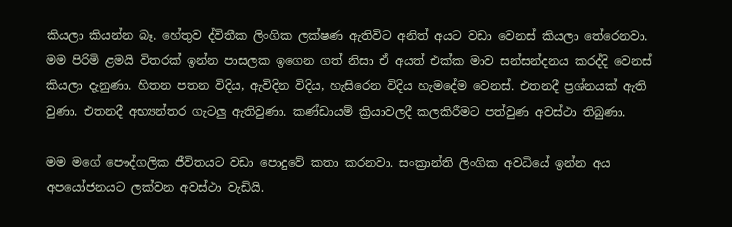කියලා කියන්න බෑ. හේතුව ද්විතීක ලිංගික ලක්ෂණ ඇතිවිට අනිත් අයට වඩා වෙනස් කියලා තේරෙනවා. මම පිරිමි ළමයි විතරක් ඉන්න පාසලක ඉගෙන ගත් නිසා ඒ අයත් එක්ක මාව සන්සන්දනය කරද්දි වෙනස් කියලා දැනුණා. හිතන පතන විදිය, ඇවිදින විදිය, හැසිරෙන විදිය හැමදේම වෙනස්. එතනදී ප්‍රශ්නයක් ඇති වුණා. එතනදී අභ්‍යන්තර ගැටලු ඇතිවුණා. කණ්ඩායම් ක්‍රියාවලදී කලකිරීමට පත්වුණ අවස්ථා තිබුණා.

මම මගේ පෞද්ගලික ජීවිතයට වඩා පොදුවේ කතා කරනවා. සංක්‍රාන්ති ලිංගික අවධියේ ඉන්න අය අපයෝජනයට ලක්වන අවස්ථා වැඩියි.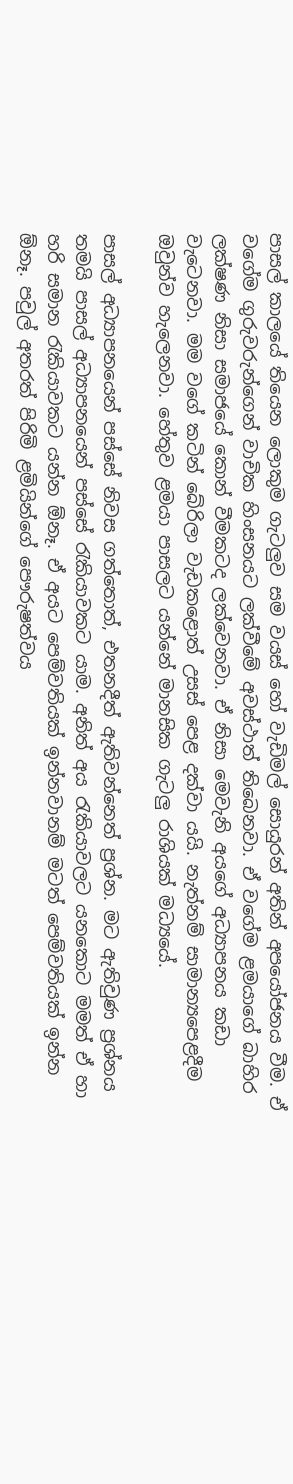පාසල් කාලයේ තියෙන ලොකුම ගැටලුව සම වයස් හෝ වැඩිමල් සොයුරන් අතින් අපයෝජනය වීම. ඒ වගේම ගුරුවරුන්ගෙන් වාචික හිංසනයට ලක්වීමේ අවස්ථාත් තිබෙනවා. ඒ වගේම ළමයාගේ බාහිර ලක්ෂණ නිසා සමාජයේ කොන් වීමකටද ලක්වෙනවා. ඒ නිසා මෙවැනි අයගේ අධ්‍යාපනය කඩා වැටෙනවා. මම වගේ කටින් බේරිලා වැඩකළොත් උසස් පෙළ දක්වා යයි. නැත්නම් සාමාන්‍යපෙළදීම ඔවුන්ව හැලෙනවා. හේතුව ළමයා පාසලට යන්නේ මානසික ගැටලු රාශියක් මධ්‍යයේ.

පාසල් අධ්‍යාපනයෙන් පස්සේ නිවස ගත්තොත්, එතනදීත් ඇතිවන්නෙත් ප්‍රශ්න. මට ඇතිවුණ ප්‍රශ්නය තමයි පාසල් අධ්‍යාපනයෙන් පස්සේ රැකියාවකට යාම. අනිත් අය රැකියාවලට යනකොට මමත් ඒ හා හරි සමාන රැකියාවකට යන්න ඕනෑ. ඒ අයට පෙම්වතියක් ඉන්නවානම් මටත් පෙම්වතියක් ඉන්න ඕනෑ. පවුල් අතරත් පිරිමි ළමියින්ගේ පෞරුෂත්වය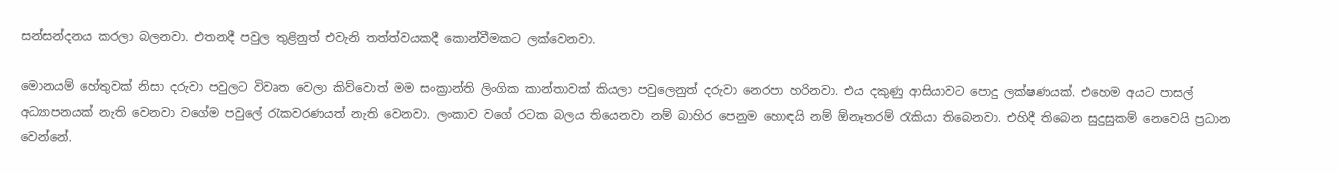සන්සන්දනය කරලා බලනවා. එතනදී පවුල තුළිනුත් එවැනි තත්ත්වයකදී කොන්වීමකට ලක්වෙනවා.

මොනයම් හේතුවක් නිසා දරුවා පවුලට විවෘත වෙලා කිව්වොත් මම සංක්‍රාන්ති ලිංගික කාන්තාවක් කියලා පවුලෙනුත් දරුවා නෙරපා හරිනවා. එය දකුණු ආසියාවට පොදු ලක්ෂණයක්. එහෙම අයට පාසල් අධ්‍යාපනයක් නැති වෙනවා වගේම පවුලේ රැකවරණයත් නැති වෙනවා. ලංකාව වගේ රටක බලය තියෙනවා නම් බාහිර පෙනුම හොඳයි නම් ඕනෑතරම් රැකියා තිබෙනවා. එහිදී තිබෙන සුදුසුකම් නෙවෙයි ප්‍රධාන වෙන්නේ.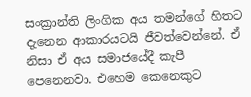සංක්‍රාන්ති ලිංගික අය තමන්ගේ හිතට දැනෙන ආකාරයටයි ජීවත්වෙන්නේ. ඒ නිසා ඒ අය සමාජයේදී කැපී පෙනෙනවා. එහෙම කෙනෙකුට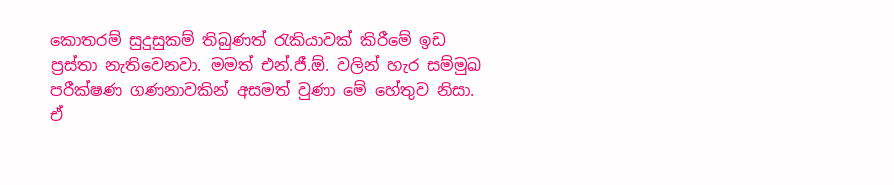කොතරම් සුදුසුකම් තිබුණත් රැකියාවක් කිරීමේ ඉඩ ප්‍රස්තා නැතිවෙනවා. මමත් එන්.ජී.ඕ. වලින් හැර සම්මුඛ පරීක්ෂණ ගණනාවකින් අසමත් වුණා මේ හේතුව නිසා.
ඒ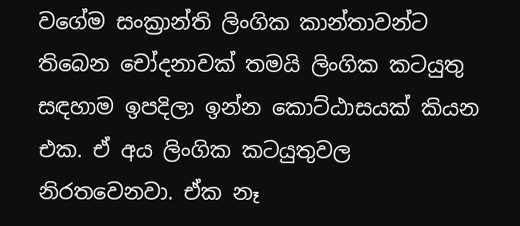වගේම සංක්‍රාන්ති ලිංගික කාන්තාවන්ට තිබෙන චෝදනාවක් තමයි ලිංගික කටයුතු සඳහාම ඉපදිලා ඉන්න කොට්ඨාසයක් කියන එක. ඒ අය ලිංගික කටයුතුවල නිරතවෙනවා. ඒක නෑ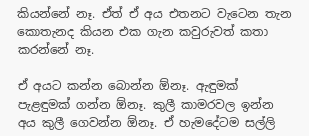කියන්නේ නෑ. ඒත් ඒ අය එතනට වැටෙන තැන කොතැනද කියන එක ගැන කවුරුවත් කතා කරන්නේ නෑ.

ඒ අයට කන්න බොන්න ඕනෑ. ඇඳුමක් පැළඳුමක් ගන්න ඕනෑ. කුලී කාමරවල ඉන්න අය කුලී ගෙවන්න ඕනෑ. ඒ හැමදේටම සල්ලි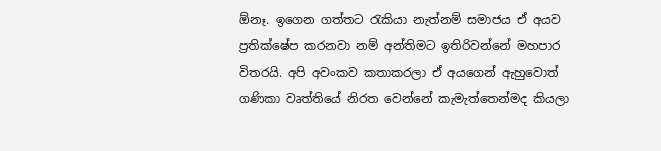ඕනෑ. ඉගෙන ගත්තට රැකියා නැත්නම් සමාජය ඒ අයව ප්‍රතික්ෂේප කරනවා නම් අන්තිමට ඉතිරිවන්නේ මහපාර විතරයි. අපි අවංකව කතාකරලා ඒ අයගෙන් ඇහුවොත් ගණිකා වෘත්තියේ නිරත වෙන්නේ කැමැත්තෙන්මද කියලා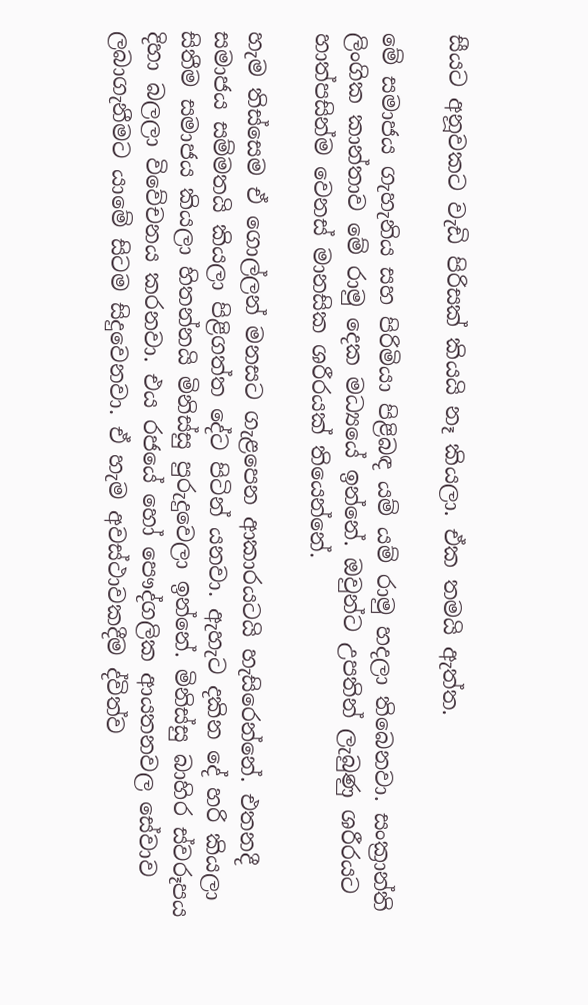සීයට අනූවකට වැඩි පිරිසක් කියයි නෑ කියලා. ඒක තමයි ඇත්ත.

මේ සමාජය ගැහැනිය සහ පිරිමියා පිළිබඳ යම් යම් රාමු හදලා තිබෙනවා. සංක්‍රාන්ති ලිංගික කාන්තාව මේ රාමු දෙක මධ්‍යයේ ඉන්නේ. ඔවුන්ට උපතින් ලැබුණු ශරීරයට හාත්පසින්ම වෙනස් මානසික ශරීරයක් තියෙන්නේ.

හැම තිස්සෙම ඒ ගොල්ලන් මනසට ගැළපෙන ආකාරයටයි හැසිරෙන්නේ. එතනදී සමාජය සම්මතයි කියලා පිළිගත්ත දේට පිටින් යනවා. ඇහැට දකින දේ හරි කියලා සිතීම සමාජය කියලා හිතන්නයි මිනිස්සු පුරුදුවෙලා ඉන්නේ. මිනිස්සු බාහිර ස්වරූපය දිහා බලලා විවේචනය කරනවා. එය රජයේ හෝ පෞද්ගලික ආයතනවල සේවාව ලබාගැනීමට යාමේ සිටම සිදුවෙනවා. ඒ හැම අවස්ථාවකදීම ද්විත්ව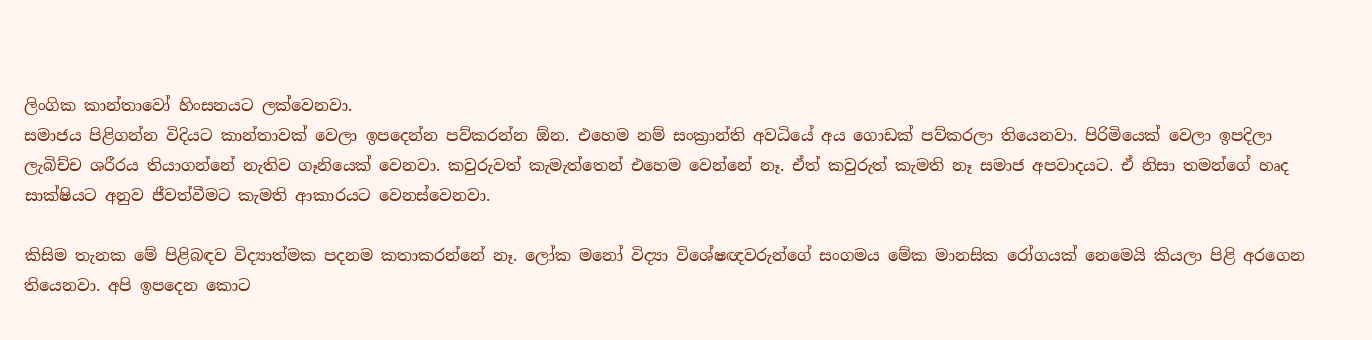ලිංගික කාන්තාවෝ හිංසනයට ලක්වෙනවා.
සමාජය පිළිගන්න විදියට කාන්තාවක් වෙලා ඉපදෙන්න පව්කරන්න ඕන. එහෙම නම් සංක්‍රාන්ති අවධියේ අය ගොඩක් පව්කරලා තියෙනවා. පිරිමියෙක් වෙලා ඉපදිලා ලැබිච්ච ශරීරය තියාගන්නේ නැතිව ගෑනියෙක් වෙනවා. කවුරුවත් කැමැත්තෙන් එහෙම වෙන්නේ නෑ. ඒත් කවුරුත් කැමති නෑ සමාජ අපවාදයට. ඒ නිසා තමන්ගේ හෘද සාක්ෂියට අනුව ජීවත්වීමට කැමති ආකාරයට වෙනස්වෙනවා.

කිසිම තැනක මේ පිළිබඳව විද්‍යාත්මක පදනම කතාකරන්නේ නෑ. ලෝක මනෝ විද්‍යා විශේෂඥවරුන්ගේ සංගමය මේක මානසික රෝගයක් නෙමෙයි කියලා පිළි අරගෙන තියෙනවා. අපි ඉපදෙන කොට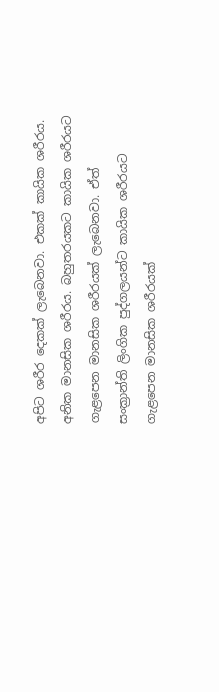අපිට ශරීර දෙකක් ලැබෙනවා. එකක් කායික ශරීරය. අනික මානසික ශරීරය. බහුතරයකට කායික ශරීරයට ගැළපෙන මානසික ශරීරයක් ලැබෙනවා. ඒත් සංක්‍රාන්ති ලිංගික පුද්ගලයන්ට කායික ශරීරයට ගැළපෙන මානසික ශරීරයක්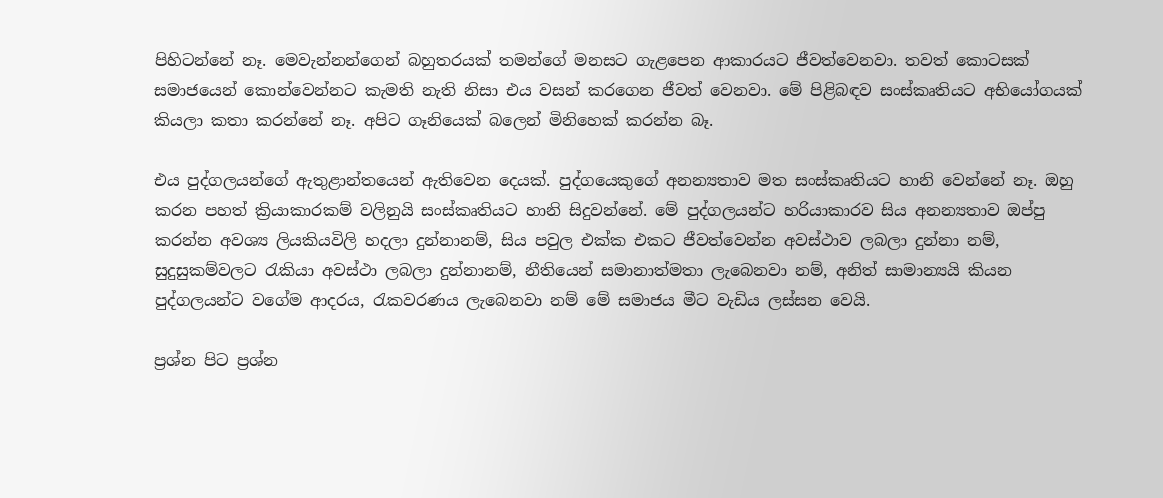පිහිටන්නේ නෑ. මෙවැන්නන්ගෙන් බහුතරයක් තමන්ගේ මනසට ගැළපෙන ආකාරයට ජීවත්වෙනවා. තවත් කොටසක් සමාජයෙන් කොන්වෙන්නට කැමති නැති නිසා එය වසන් කරගෙන ජීවත් වෙනවා. මේ පිළිබඳව සංස්කෘතියට අභියෝගයක් කියලා කතා කරන්නේ නෑ. අපිට ගෑනියෙක් බලෙන් මිනිහෙක් කරන්න බෑ.

එය පුද්ගලයන්ගේ ඇතුළාන්තයෙන් ඇතිවෙන දෙයක්. පුද්ගයෙකුගේ අනන්‍යතාව මත සංස්කෘතියට හානි වෙන්නේ නෑ. ඔහු කරන පහත් ක්‍රියාකාරකම් වලිනුයි සංස්කෘතියට හානි සිදුවන්නේ. මේ පුද්ගලයන්ට හරියාකාරව සිය අනන්‍යතාව ඔප්පු කරන්න අවශ්‍ය ලියකියවිලි හදලා දුන්නානම්, සිය පවුල එක්ක එකට ජීවත්වෙන්න අවස්ථාව ලබලා දුන්නා නම්, සුදුසුකම්වලට රැකියා අවස්ථා ලබලා දුන්නානම්, නීතියෙන් සමානාත්මතා ලැබෙනවා නම්, අනිත් සාමාන්‍යයි කියන පුද්ගලයන්ට වගේම ආදරය, රැකවරණය ලැබෙනවා නම් මේ සමාජය මීට වැඩිය ලස්සන වෙයි.

ප්‍රශ්න පිට ප්‍රශ්න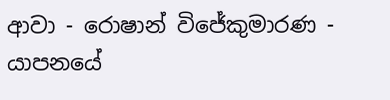ආවා - රොෂාන් විජේකුමාරණ - යාපනයේ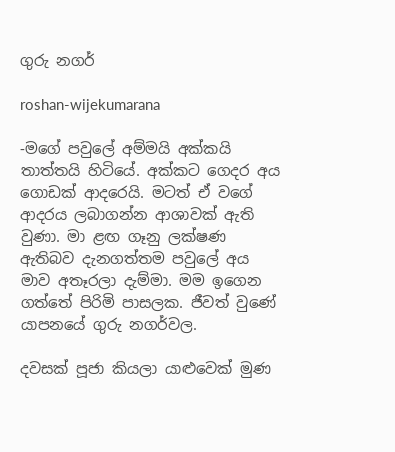ගුරු නගර්

roshan-wijekumarana

-මගේ පවුලේ අම්මයි අක්කයි තාත්තයි හිටියේ. අක්කට ගෙදර අය ගොඩක් ආදරෙයි. මටත් ඒ වගේ ආදරය ලබාගන්න ආශාවක් ඇති වුණා. මා ළඟ ගෑනු ලක්ෂණ ඇතිබව දැනගත්තම පවුලේ අය මාව අතෑරලා දැම්මා. මම ඉගෙන ගත්තේ පිරිමි පාසලක. ජීවත් වුණේ යාපනයේ ගුරු නගර්වල.

දවසක් පූජා කියලා යාළුවෙක් මුණ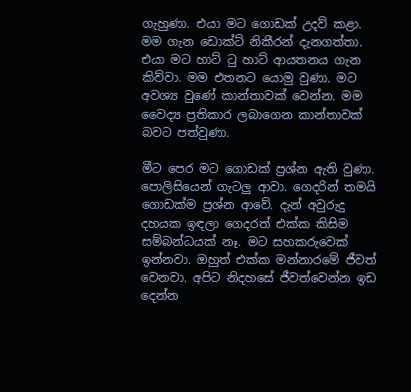ගැහුණා. එයා මට ගොඩක් උදව් කළා. මම ගැන ඩොක්ට් නිකීරන් දැනගත්තා. එයා මට හාට් ටු හාට් ආයතනය ගැන කිව්වා. මම එතනට යොමු වුණා. මට අවශ්‍ය වුණේ කාන්තාවක් වෙන්න. මම වෛද්‍ය ප්‍රතිකාර ලබාගෙන කාන්තාවක් බවට පත්වුණා.

මීට පෙර මට ගොඩක් ප්‍රශ්න ඇති වුණා. පොලිසියෙන් ගැටලු ආවා. ගෙදරින් තමයි ගොඩක්ම ප්‍රශ්න ආවේ. දැන් අවුරුදු දහයක ඉඳලා ගෙදරත් එක්ක කිසිම සම්බන්ධයක් නෑ. මට සහකරුවෙක් ඉන්නවා. ඔහුත් එක්ක මන්නාරමේ ජීවත් වෙනවා. අපිට නිදහසේ ජීවත්වෙන්න ඉඩ දෙන්න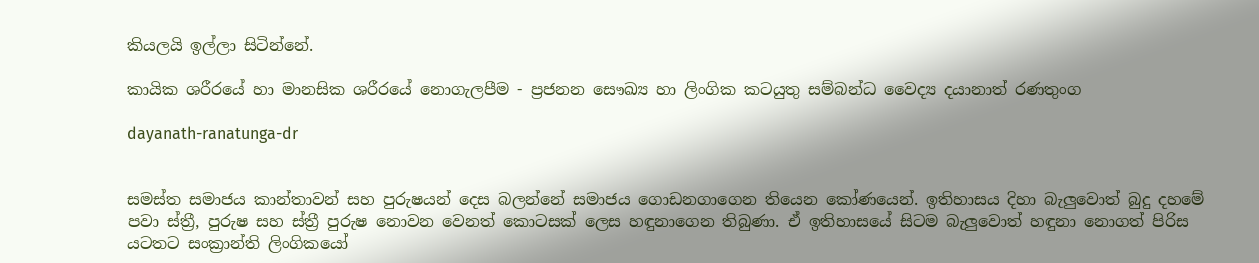කියලයි ඉල්ලා සිටින්නේ.

කායික ශරීරයේ හා මානසික ශරීරයේ නොගැලපීම - ප්‍රජනන සෞඛ්‍ය හා ලිංගික කටයුතු සම්බන්ධ වෛද්‍ය දයානාත් රණතුංග

dayanath-ranatunga-dr


සමස්ත සමාජය කාන්තාවන් සහ පුරුෂයන් දෙස බලන්නේ සමාජය ගොඩනගාගෙන තියෙන කෝණයෙන්. ඉතිහාසය දිහා බැලුවොත් බුදු දහමේ පවා ස්ත්‍රී, පුරුෂ සහ ස්ත්‍රී පුරුෂ නොවන වෙනත් කොටසක් ලෙස හඳුනාගෙන තිබුණා. ඒ ඉතිහාසයේ සිටම බැලුවොත් හඳුනා නොගත් පිරිස යටතට සංක්‍රාන්ති ලිංගිකයෝ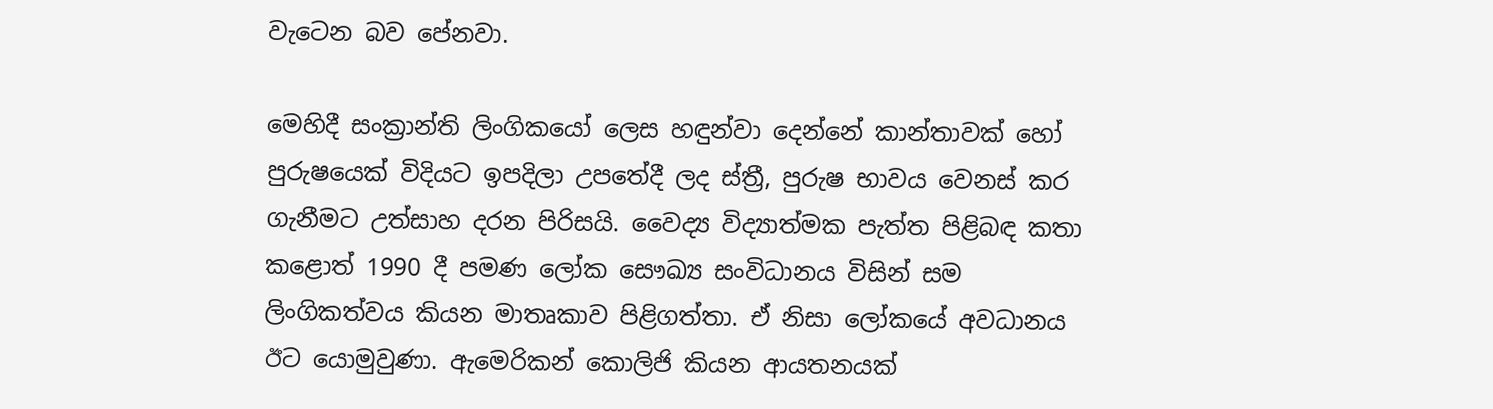වැටෙන බව පේනවා.

මෙහිදී සංක්‍රාන්ති ලිංගිකයෝ ලෙස හඳුන්වා දෙන්නේ කාන්තාවක් හෝ පුරුෂයෙක් විදියට ඉපදිලා උපතේදී ලද ස්ත්‍රී, පුරුෂ භාවය වෙනස් කර ගැනීමට උත්සාහ දරන පිරිසයි. වෛද්‍ය විද්‍යාත්මක පැත්ත පිළිබඳ කතා කළොත් 1990 දී පමණ ලෝක සෞඛ්‍ය සංවිධානය විසින් සම ලිංගිකත්වය කියන මාතෘකාව පිළිගත්තා. ඒ නිසා ලෝකයේ අවධානය ඊට යොමුවුණා. ඇමෙරිකන් කොලිජි කියන ආයතනයක්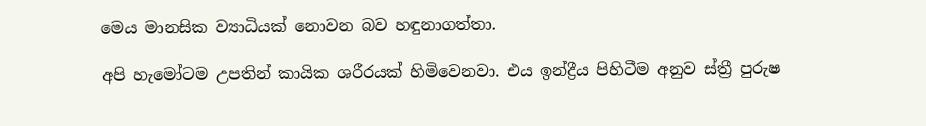මෙය මානසික ව්‍යාධියක් නොවන බව හඳුනාගත්තා.

අපි හැමෝටම උපතින් කායික ශරීරයක් හිමිවෙනවා. එය ඉන්ද්‍රීය පිහිටීම අනුව ස්ත්‍රී පුරුෂ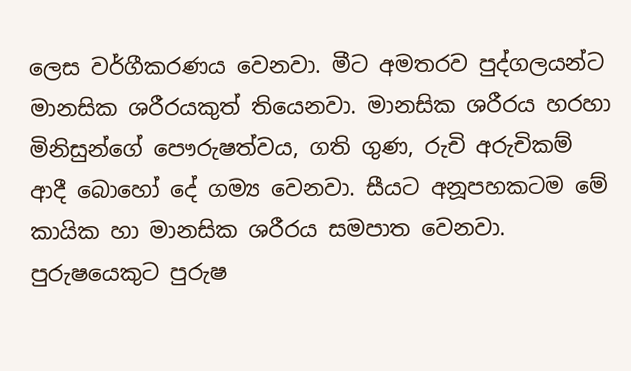ලෙස වර්ගීකරණය වෙනවා. මීට අමතරව පුද්ගලයන්ට මානසික ශරීරයකුත් තියෙනවා. මානසික ශරීරය හරහා මිනිසුන්ගේ පෞරුෂත්වය, ගති ගුණ, රුචි අරුචිකම් ආදී බොහෝ දේ ගම්‍ය වෙනවා. සීයට අනූපහකටම මේ කායික හා මානසික ශරීරය සමපාත වෙනවා. පුරුෂයෙකුට පුරුෂ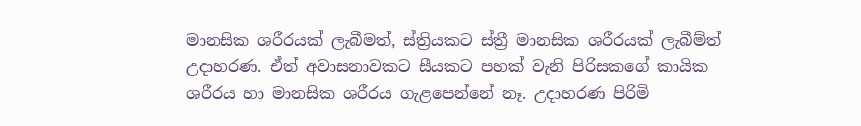මානසික ශරීරයක් ලැබීමත්, ස්ත්‍රියකට ස්ත්‍රී මානසික ශරීරයක් ලැබීම්ත් උදාහරණ. ඒත් අවාසනාවකට සීයකට පහක් වැනි පිරිසකගේ කායික ශරීරය හා මානසික ශරීරය ගැළපෙන්නේ නෑ. උදාහරණ පිරිමි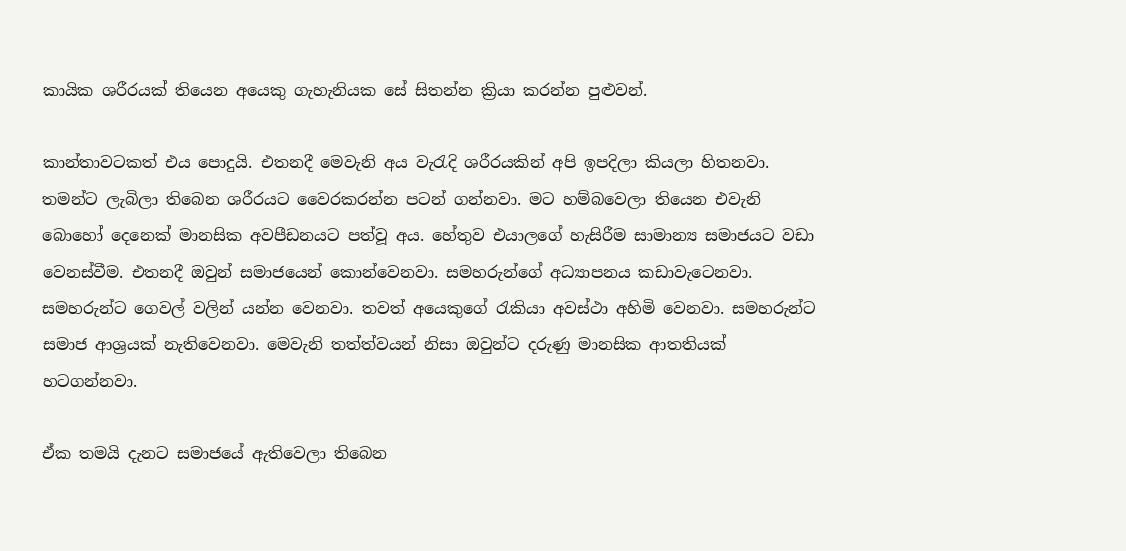කායික ශරීරයක් තියෙන අයෙකු ගැහැනියක සේ සිතන්න ක්‍රියා කරන්න පුළුවන්.

කාන්තාවටකත් එය පොදුයි. එතනදී මෙවැනි අය වැරැදි ශරීරයකින් අපි ඉපදිලා කියලා හිතනවා. තමන්ට ලැබිලා තිබෙන ශරීරයට වෛරකරන්න පටන් ගන්නවා. මට හම්බවෙලා තියෙන එවැනි බොහෝ දෙනෙක් මානසික අවපීඩනයට පත්වූ අය. හේතුව එයාලගේ හැසිරීම සාමාන්‍ය සමාජයට වඩා වෙනස්වීම. එතනදී ඔවුන් සමාජයෙන් කොන්වෙනවා. සමහරුන්ගේ අධ්‍යාපනය කඩාවැටෙනවා. සමහරුන්ට ගෙවල් වලින් යන්න වෙනවා. තවත් අයෙකුගේ රැකියා අවස්ථා අහිමි වෙනවා. සමහරුන්ට සමාජ ආශ්‍රයක් නැතිවෙනවා. මෙවැනි තත්ත්වයන් නිසා ඔවුන්ට දරුණු මානසික ආතතියක් හටගන්නවා.

ඒක තමයි දැනට සමාජයේ ඇතිවෙලා තිබෙන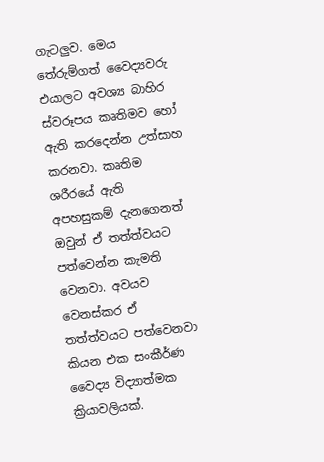ගැටලුව. මෙය තේරුම්ගත් වෛද්‍යවරු එයාලට අවශ්‍ය බාහිර ස්වරූපය කෘතිමව හෝ ඇති කරදෙන්න උත්සාහ කරනවා. කෘතිම ශරීරයේ ඇති අපහසුකම් දැනගෙනත් ඔවුන් ඒ තත්ත්වයට පත්වෙන්න කැමති වෙනවා. අවයව වෙනස්කර ඒ තත්ත්වයට පත්වෙනවා කියන එක සංකීර්ණ වෛද්‍ය විද්‍යාත්මක ක්‍රියාවලියක්.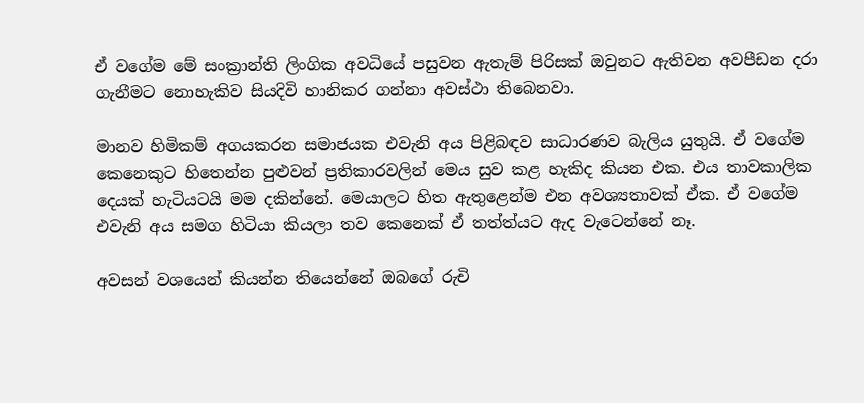ඒ වගේම මේ සංක්‍රාන්ති ලිංගික අවධියේ පසුවන ඇතැම් පිරිසක් ඔවුනට ඇතිවන අවපීඩන දරා ගැනීමට නොහැකිව සියදිවි හානිකර ගන්නා අවස්ථා තිබෙනවා.

මානව හිමිකම් අගයකරන සමාජයක එවැනි අය පිළිබඳව සාධාරණව බැලිය යුතුයි. ඒ වගේම කෙනෙකුට හිතෙන්න පුළුවන් ප්‍රතිකාරවලින් මෙය සුව කළ හැකිද කියන එක. එය තාවකාලික දෙයක් හැටියටයි මම දකින්නේ. මෙයාලට හිත ඇතුළෙන්ම එන අවශ්‍යතාවක් ඒක. ඒ වගේම එවැනි අය සමග හිටියා කියලා තව කෙනෙක් ඒ තත්ත්යට ඇද වැටෙන්නේ නෑ.

අවසන් වශයෙන් කියන්න තියෙන්නේ ඔබගේ රුචි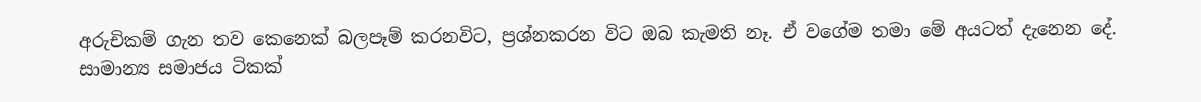අරුචිකම් ගැන තව කෙනෙක් බලපෑම් කරනවිට, ප්‍රශ්නකරන විට ඔබ කැමති නෑ. ඒ වගේම තමා මේ අයටත් දැනෙන දේ. සාමාන්‍ය සමාජය ටිකක්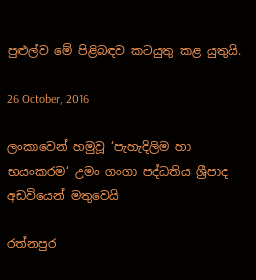පුළුල්ව මේ පිළිබඳව කටයුතු කළ යුතුයි.

26 October, 2016

ලංකාවෙන් හමුවූ ‘පැහැදිලිම හා භයංකරම‘ උමං ගංගා පද්ධතිය ශ්‍රීපාද අඩවියෙන් මතුවෙයි

රත්නපුර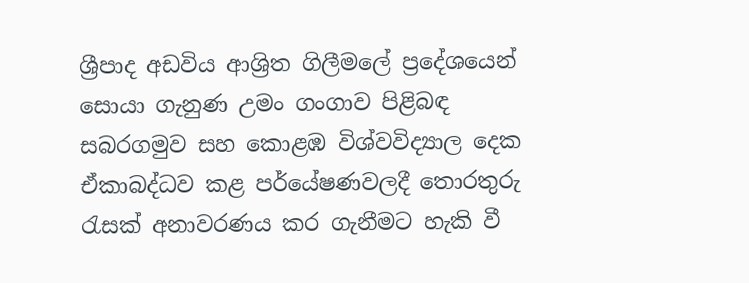ශ්‍රීපාද අඩවිය ආශ්‍රිත ගිලීමලේ ප්‍රදේශයෙන් සොයා ගැනුණ උමං ගංගාව පිළිබඳ සබරගමුව සහ කොළඹ විශ්වවිද්‍යාල දෙක ඒකාබද්ධව කළ පර්යේෂණවලදී තොරතුරු රැසක්‌ අනාවරණය කර ගැනීමට හැකි වී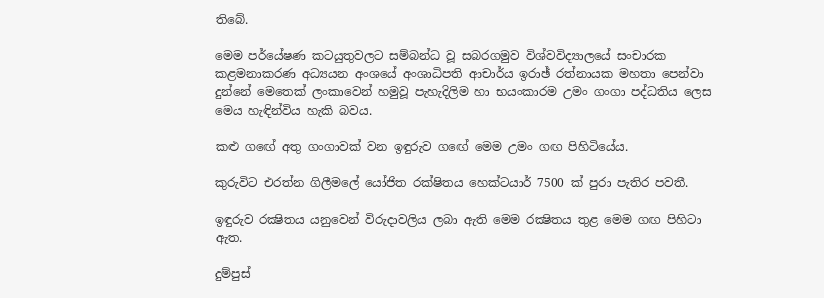තිබේ.

මෙම පර්යේෂණ කටයුතුවලට සම්බන්ධ වූ සබරගමුව විශ්වවිද්‍යාලයේ සංචාරක කළමනාකරණ අධ්‍යයන අංශයේ අංශාධිපති ආචාර්ය ඉරාඡ් රත්නායක මහතා පෙන්වා දුන්නේ මෙතෙක්‌ ලංකාවෙන් හමුවූ පැහැදිලිම හා භයංකාරම උමං ගංගා පද්ධතිය ලෙස මෙය හැඳින්විය හැකි බවය.

කළු ගඟේ අතු ගංගාවක්‌ වන ඉඳුරුව ගඟේ මෙම උමං ගඟ පිහිටියේය.

කුරුවිට එරත්න ගිලීමලේ යෝජිත රක්‌ෂිතය හෙක්‌ටයාර් 7500 ක්‌ පුරා පැතිර පවතී.

ඉඳුරුව රක්‍ෂිතය යනුවෙන් විරුදාවලිය ලබා ඇති මෙම රක්‍ෂිතය තුළ මෙම ගඟ පිහිටා ඇත.

දුම්පුස්‌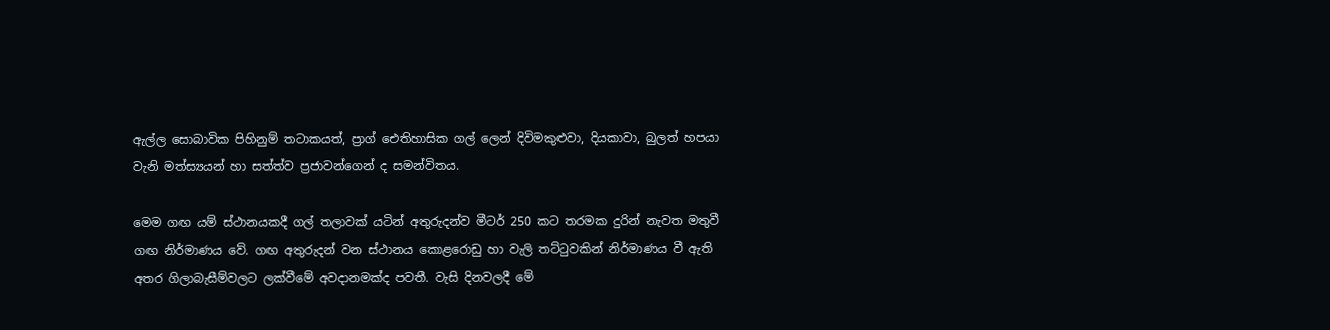ඇල්ල සොබාවික පිහිනුම් තටාකයත්, ප්‍රාග් ඓතිහාසික ගල් ලෙන් දිවිමකුළුවා, දියකාවා, බුලත් හපයා වැනි මත්ස්‍යයන් හා සත්ත්ව ප්‍රජාවන්ගෙන් ද සමන්විතය.

මෙම ගඟ යම් ස්‌ථානයකදී ගල් තලාවක්‌ යටින් අතුරුදන්ව මීටර් 250 කට තරමක දුරින් නැවත මතුවී ගඟ නිර්මාණය වේ. ගඟ අතුරුදන් වන ස්‌ථානය කොළරොඩු හා වැලි තට්‌ටුවකින් නිර්මාණය වී ඇති අතර ගිලාබැසීම්වලට ලක්‌වීමේ අවදානමක්‌ද පවතී. වැසි දිනවලදී මේ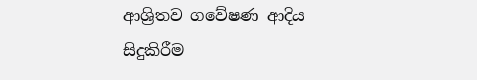ආශ්‍රිතව ගවේෂණ ආදිය සිදුකිරීම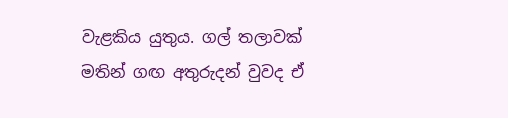වැළකිය යුතුය. ගල් තලාවක්‌ මතින් ගඟ අතුරුදන් වුවද ඒ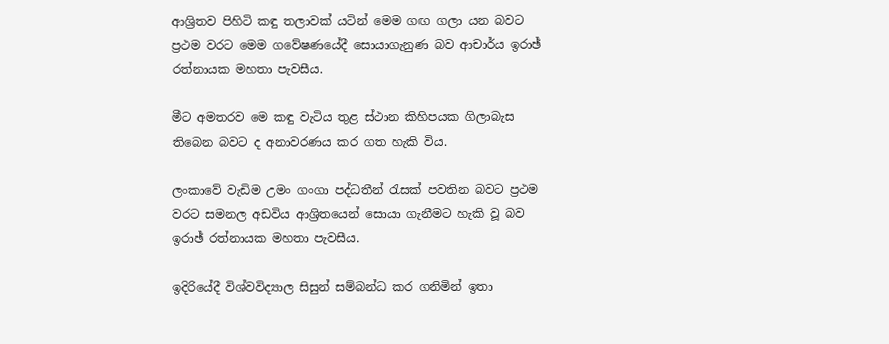ආශ්‍රිතව පිහිටි කඳු තලාවක්‌ යටින් මෙම ගඟ ගලා යන බවට ප්‍රථම වරට මෙම ගවේෂණයේදී සොයාගැනුණ බව ආචාර්ය ඉරාඡ් රත්නායක මහතා පැවසීය.

මීට අමතරව මෙ කඳු වැටිය තුළ ස්‌ථාන කිහිපයක ගිලාබැස තිබෙන බවට ද අනාවරණය කර ගත හැකි විය.

ලංකාවේ වැඩිම උමං ගංගා පද්ධතීන් රැසක්‌ පවතින බවට ප්‍රථම වරට සමනල අඩවිය ආශ්‍රිතයෙන් සොයා ගැනීමට හැකි වූ බව ඉරාඡ් රත්නායක මහතා පැවසීය.

ඉදිරියේදී විශ්වවිද්‍යාල සිසුන් සම්බන්ධ කර ගනිමින් ඉතා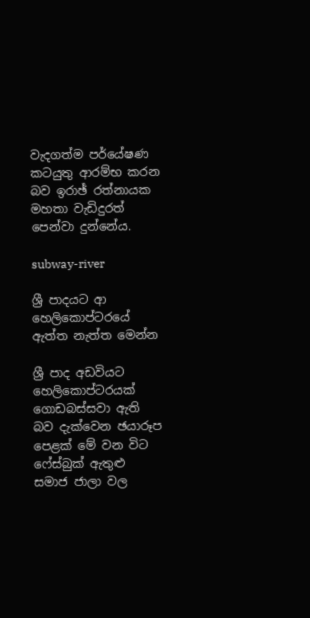වැදගත්ම පර්යේෂණ කටයුතු ආරම්භ කරන බව ඉරාඡ් රත්නායක මහතා වැඩිදුරත් පෙන්වා දුන්නේය.

subway-river

ශ්‍රී පාදයට ආ හෙලිකොප්ටරයේ ඇත්ත නැත්ත මෙන්න

ශ්‍රී පාද අඩවියට හෙලිකොප්ටරයක් ගොඩබස්සවා ඇති බව දැක්වෙන ඡයාරූප පෙළක් මේ වන විට ෆේස්බුක් ඇතුළු සමාජ ජාලා වල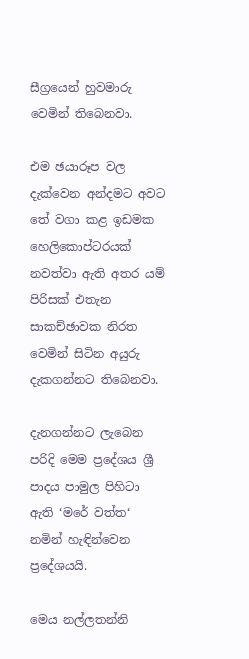සීග්‍රයෙන් හුවමාරු වෙමින් තිබෙනවා.

එම ඡයාරූප වල දැක්වෙන අන්දමට අවට තේ වගා කළ ඉඩමක හෙලිකොප්ටරයක් නවත්වා ඇති අතර යම් පිරිසක් එතැන සාකච්ඡාවක නිරත වෙමින් සිටින අයුරු දැකගන්නට තිබෙනවා.

දැනගන්නට ලැබෙන පරිදි මෙම ප්‍රදේශය ශ්‍රී පාදය පාමුල පිහිටා ඇති ‘මරේ වත්ත‘ නමින් හැඳින්වෙන ප්‍රදේශයයි.

මෙය නල්ලතන්නි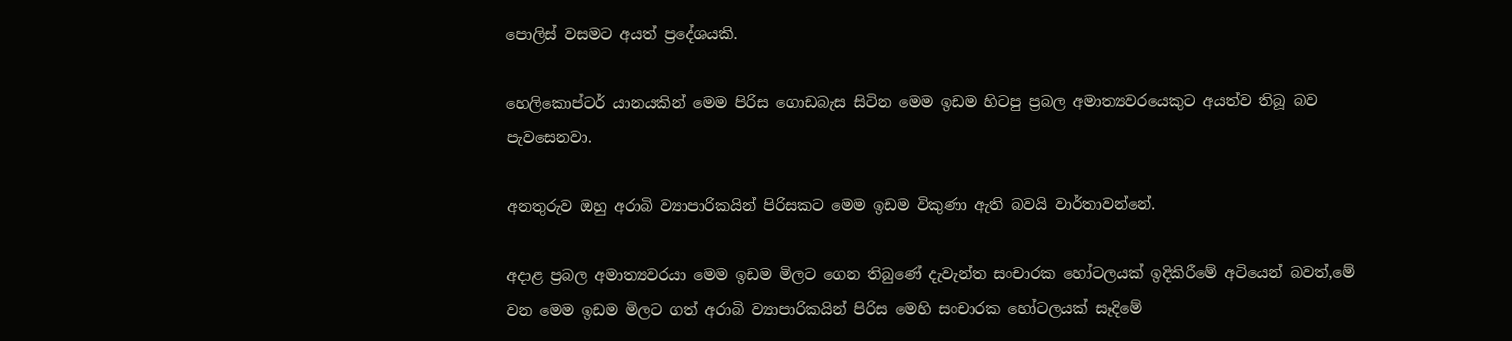පොලිස් වසමට අයත් ප්‍රදේශයකි.

හෙලිකොප්ටර් යානයකින් මෙම පිරිස ගොඩබැස සිටින මෙම ඉඩම හිටපු ප්‍රබල අමාත්‍යවරයෙකුට අයත්ව තිබූ බව පැවසෙනවා.

අනතුරුව ඔහු අරාබි ව්‍යාපාරිකයින් පිරිසකට මෙම ඉඩම විකුණා ඇති බවයි වාර්තාවන්නේ.

අදාළ ප්‍රබල අමාත්‍යවරයා මෙම ඉඩම මිලට ගෙන තිබුණේ දැවැන්ත සංචාරක හෝටලයක් ඉදිකිරීමේ අටියෙන් බවත්,මේ වන මෙම ඉඩම මිලට ගත් අරාබි ව්‍යාපාරිකයින් පිරිස මෙහි සංචාරක හෝටලයක් සෑදිමේ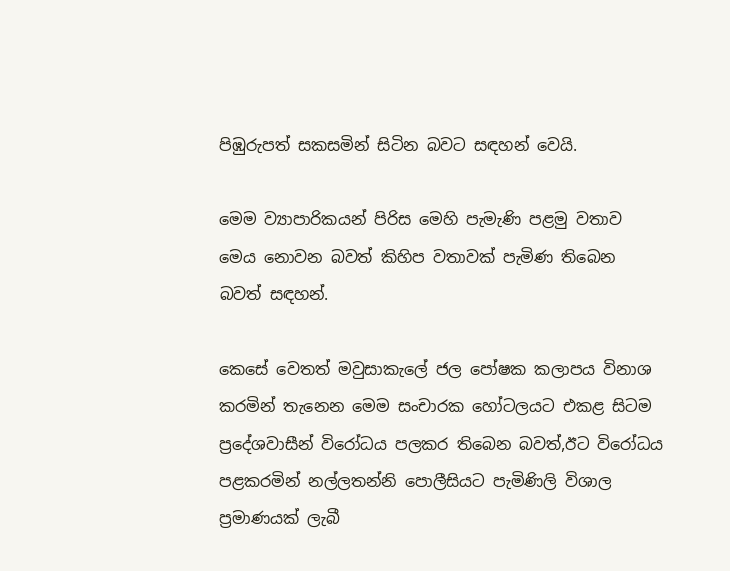පිඹුරුපත් සකසමින් සිටින බවට සඳහන් වෙයි.

මෙම ව්‍යාපාරිකයන් පිරිස මෙහි පැමැණි පළමු වතාව මෙය නොවන බවත් කිහිප වතාවක් පැමිණ තිබෙන බවත් සඳහන්.

කෙසේ වෙතත් මවුසාකැලේ ජල පෝෂක කලාපය විනාශ කරමින් තැනෙන මෙම සංචාරක හෝටලයට එකළ සිටම ප්‍රදේශවාසීන් විරෝධය පලකර තිබෙන බවත්,ඊට විරෝධය පළකරමින් නල්ලතන්නි පොලීසියට පැමිණිලි විශාල ප්‍රමාණයක් ලැබී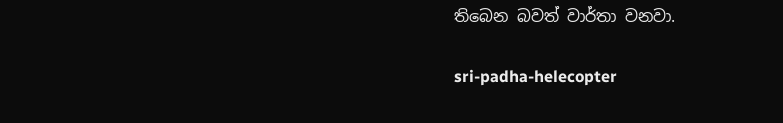තිබෙන බවත් වාර්තා වනවා.

sri-padha-helecopter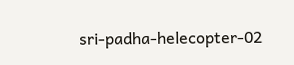sri-padha-helecopter-02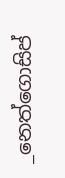_නෙත්ගොසිප්